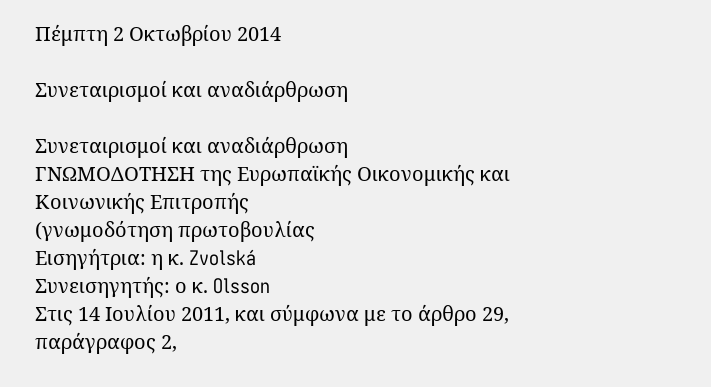Πέμπτη 2 Οκτωβρίου 2014

Συνεταιρισμοί και αναδιάρθρωση

Συνεταιρισμοί και αναδιάρθρωση
ΓΝΩΜΟΔΟΤΗΣΗ της Ευρωπαϊκής Οικονομικής και Κοινωνικής Επιτροπής
(γνωμοδότηση πρωτοβουλίας
Εισηγήτρια: η κ. Zvolská
Συνεισηγητής: ο κ. Olsson
Στις 14 Ιουλίου 2011, και σύμφωνα με το άρθρο 29, παράγραφος 2,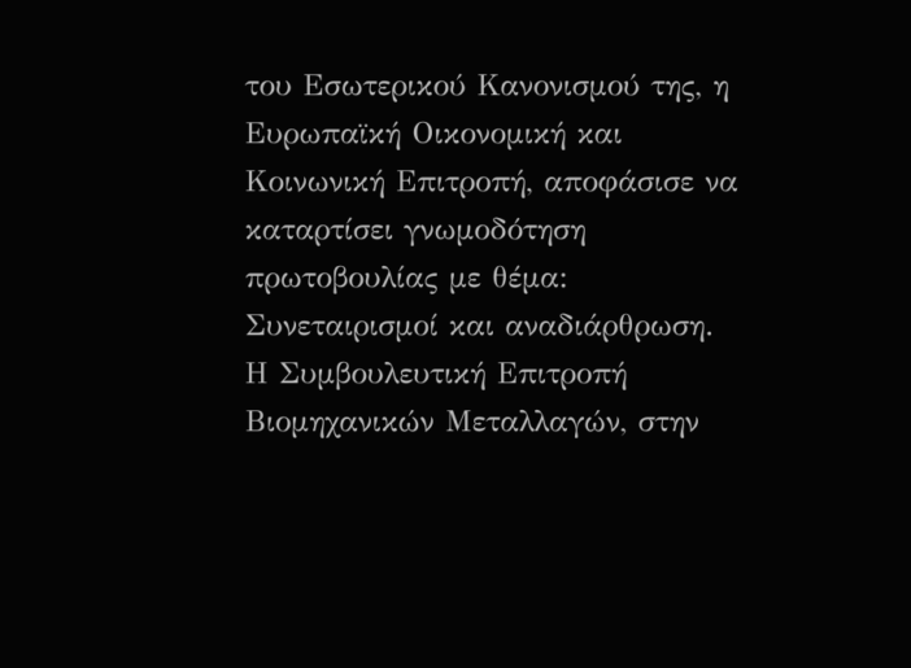του Εσωτερικού Κανονισμού της, η Ευρωπαϊκή Οικονομική και Κοινωνική Επιτροπή, αποφάσισε να καταρτίσει γνωμοδότηση πρωτοβουλίας με θέμα: Συνεταιρισμοί και αναδιάρθρωση.
Η Συμβουλευτική Επιτροπή Βιομηχανικών Μεταλλαγών, στην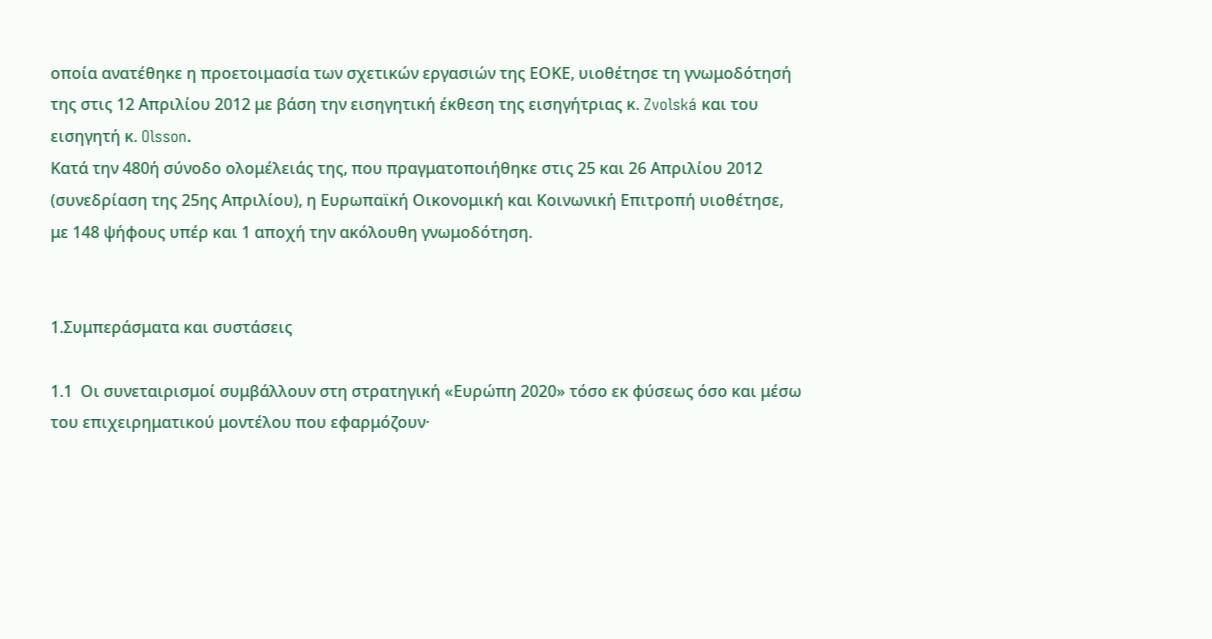οποία ανατέθηκε η προετοιμασία των σχετικών εργασιών της ΕΟΚΕ, υιοθέτησε τη γνωμοδότησή της στις 12 Απριλίου 2012 με βάση την εισηγητική έκθεση της εισηγήτριας κ. Zvolská και του εισηγητή κ. Olsson.
Κατά την 480ή σύνοδο ολομέλειάς της, που πραγματοποιήθηκε στις 25 και 26 Απριλίου 2012 (συνεδρίαση της 25ης Απριλίου), η Ευρωπαϊκή Οικονομική και Κοινωνική Επιτροπή υιοθέτησε, με 148 ψήφους υπέρ και 1 αποχή την ακόλουθη γνωμοδότηση.


1.Συμπεράσματα και συστάσεις

1.1  Οι συνεταιρισμοί συμβάλλουν στη στρατηγική «Ευρώπη 2020» τόσο εκ φύσεως όσο και μέσω του επιχειρηματικού μοντέλου που εφαρμόζουν·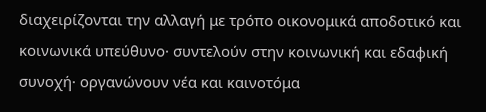διαχειρίζονται την αλλαγή με τρόπο οικονομικά αποδοτικό και κοινωνικά υπεύθυνο· συντελούν στην κοινωνική και εδαφική συνοχή· οργανώνουν νέα και καινοτόμα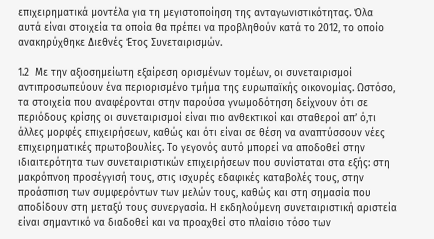επιχειρηματικά μοντέλα για τη μεγιστοποίηση της ανταγωνιστικότητας. Όλα αυτά είναι στοιχεία τα οποία θα πρέπει να προβληθούν κατά το 2012, το οποίο ανακηρύχθηκε Διεθνές Έτος Συνεταιρισμών.

1.2  Με την αξιοσημείωτη εξαίρεση ορισμένων τομέων, οι συνεταιρισμοί αντιπροσωπεύουν ένα περιορισμένο τμήμα της ευρωπαϊκής οικονομίας. Ωστόσο, τα στοιχεία που αναφέρονται στην παρούσα γνωμοδότηση δείχνουν ότι σε περιόδους κρίσης οι συνεταιρισμοί είναι πιο ανθεκτικοί και σταθεροί απ’ ό,τι άλλες μορφές επιχειρήσεων, καθώς και ότι είναι σε θέση να αναπτύσσουν νέες επιχειρηματικές πρωτοβουλίες. Το γεγονός αυτό μπορεί να αποδοθεί στην ιδιαιτερότητα των συνεταιριστικών επιχειρήσεων που συνίσταται στα εξής: στη μακρόπνοη προσέγγισή τους, στις ισχυρές εδαφικές καταβολές τους, στην προάσπιση των συμφερόντων των μελών τους, καθώς και στη σημασία που αποδίδουν στη μεταξύ τους συνεργασία. Η εκδηλούμενη συνεταιριστική αριστεία είναι σημαντικό να διαδοθεί και να προαχθεί στο πλαίσιο τόσο των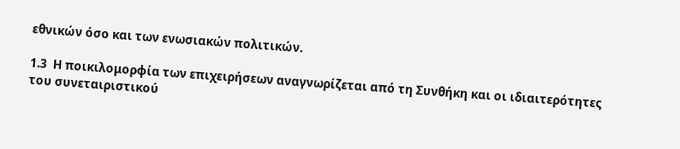εθνικών όσο και των ενωσιακών πολιτικών.

1.3  Η ποικιλομορφία των επιχειρήσεων αναγνωρίζεται από τη Συνθήκη και οι ιδιαιτερότητες του συνεταιριστικού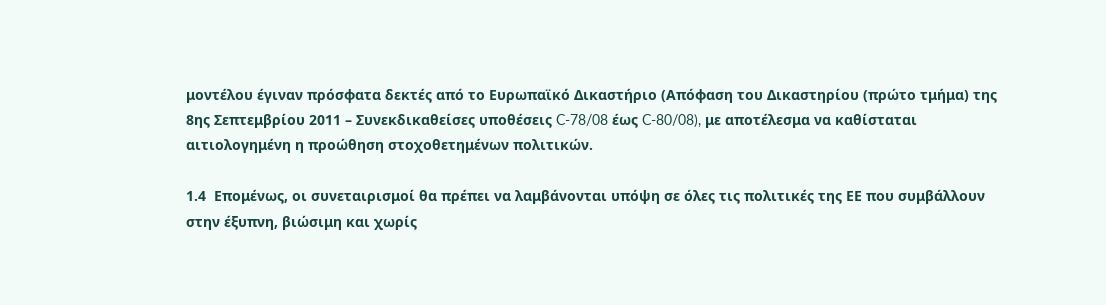μοντέλου έγιναν πρόσφατα δεκτές από το Ευρωπαϊκό Δικαστήριο (Απόφαση του Δικαστηρίου (πρώτο τμήμα) της 8ης Σεπτεμβρίου 2011 – Συνεκδικαθείσες υποθέσεις C-78/08 έως C-80/08), με αποτέλεσμα να καθίσταται αιτιολογημένη η προώθηση στοχοθετημένων πολιτικών.

1.4  Επομένως, οι συνεταιρισμοί θα πρέπει να λαμβάνονται υπόψη σε όλες τις πολιτικές της ΕΕ που συμβάλλουν στην έξυπνη, βιώσιμη και χωρίς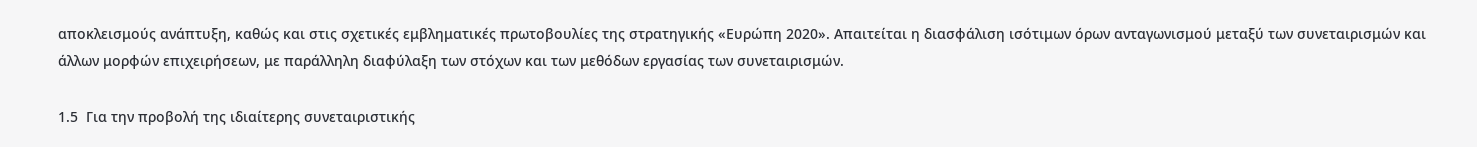αποκλεισμούς ανάπτυξη, καθώς και στις σχετικές εμβληματικές πρωτοβουλίες της στρατηγικής «Ευρώπη 2020». Απαιτείται η διασφάλιση ισότιμων όρων ανταγωνισμού μεταξύ των συνεταιρισμών και άλλων μορφών επιχειρήσεων, με παράλληλη διαφύλαξη των στόχων και των μεθόδων εργασίας των συνεταιρισμών.

1.5  Για την προβολή της ιδιαίτερης συνεταιριστικής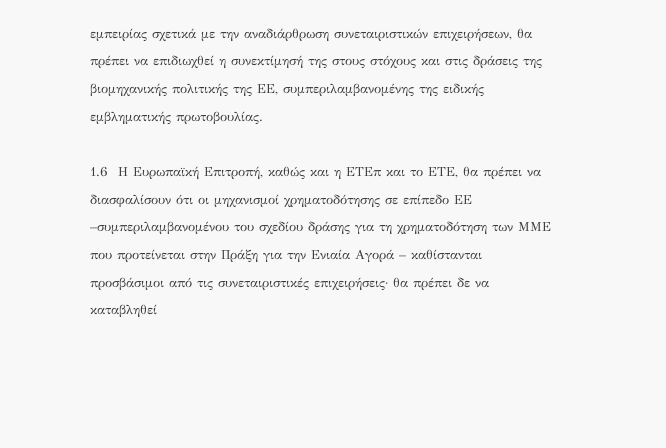εμπειρίας σχετικά με την αναδιάρθρωση συνεταιριστικών επιχειρήσεων, θα πρέπει να επιδιωχθεί η συνεκτίμησή της στους στόχους και στις δράσεις της βιομηχανικής πολιτικής της ΕΕ, συμπεριλαμβανομένης της ειδικής εμβληματικής πρωτοβουλίας.

1.6  Η Ευρωπαϊκή Επιτροπή, καθώς και η ΕΤΕπ και το ΕΤΕ, θα πρέπει να διασφαλίσουν ότι οι μηχανισμοί χρηματοδότησης σε επίπεδο ΕΕ –συμπεριλαμβανομένου του σχεδίου δράσης για τη χρηματοδότηση των ΜΜΕ που προτείνεται στην Πράξη για την Ενιαία Αγορά – καθίστανται προσβάσιμοι από τις συνεταιριστικές επιχειρήσεις· θα πρέπει δε να καταβληθεί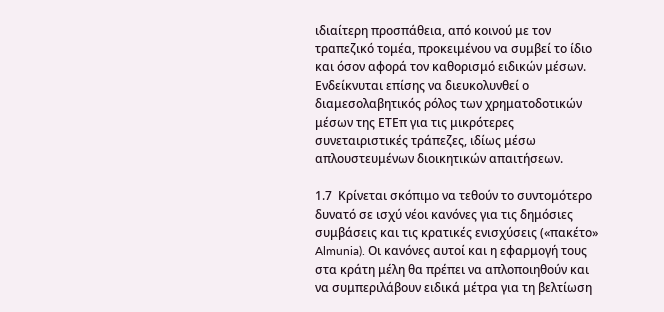ιδιαίτερη προσπάθεια, από κοινού με τον τραπεζικό τομέα, προκειμένου να συμβεί το ίδιο και όσον αφορά τον καθορισμό ειδικών μέσων. Ενδείκνυται επίσης να διευκολυνθεί ο διαμεσολαβητικός ρόλος των χρηματοδοτικών μέσων της ΕΤΕπ για τις μικρότερες συνεταιριστικές τράπεζες, ιδίως μέσω απλουστευμένων διοικητικών απαιτήσεων.

1.7  Κρίνεται σκόπιμο να τεθούν το συντομότερο δυνατό σε ισχύ νέοι κανόνες για τις δημόσιες συμβάσεις και τις κρατικές ενισχύσεις («πακέτο» Almunia). Οι κανόνες αυτοί και η εφαρμογή τους στα κράτη μέλη θα πρέπει να απλοποιηθούν και να συμπεριλάβουν ειδικά μέτρα για τη βελτίωση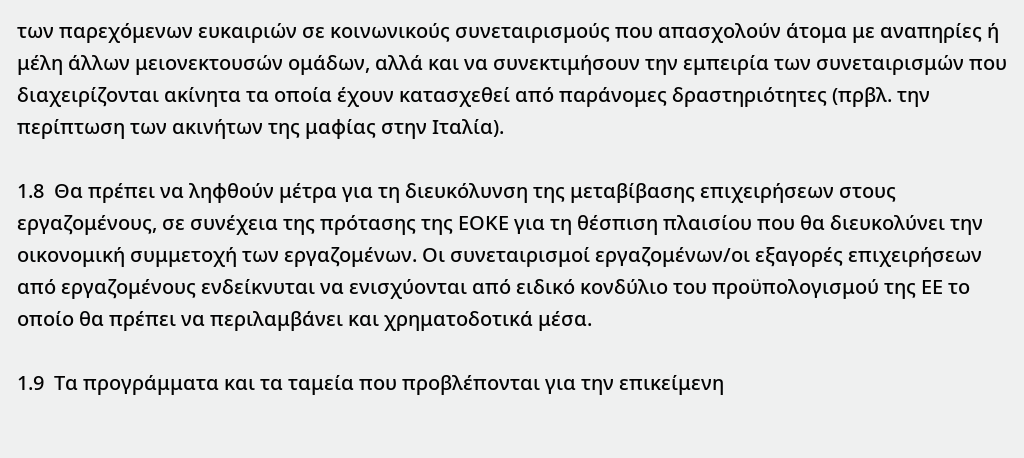των παρεχόμενων ευκαιριών σε κοινωνικούς συνεταιρισμούς που απασχολούν άτομα με αναπηρίες ή μέλη άλλων μειονεκτουσών ομάδων, αλλά και να συνεκτιμήσουν την εμπειρία των συνεταιρισμών που διαχειρίζονται ακίνητα τα οποία έχουν κατασχεθεί από παράνομες δραστηριότητες (πρβλ. την περίπτωση των ακινήτων της μαφίας στην Ιταλία).

1.8  Θα πρέπει να ληφθούν μέτρα για τη διευκόλυνση της μεταβίβασης επιχειρήσεων στους εργαζομένους, σε συνέχεια της πρότασης της ΕΟΚΕ για τη θέσπιση πλαισίου που θα διευκολύνει την οικονομική συμμετοχή των εργαζομένων. Οι συνεταιρισμοί εργαζομένων/οι εξαγορές επιχειρήσεων από εργαζομένους ενδείκνυται να ενισχύονται από ειδικό κονδύλιο του προϋπολογισμού της ΕΕ το οποίο θα πρέπει να περιλαμβάνει και χρηματοδοτικά μέσα.

1.9  Τα προγράμματα και τα ταμεία που προβλέπονται για την επικείμενη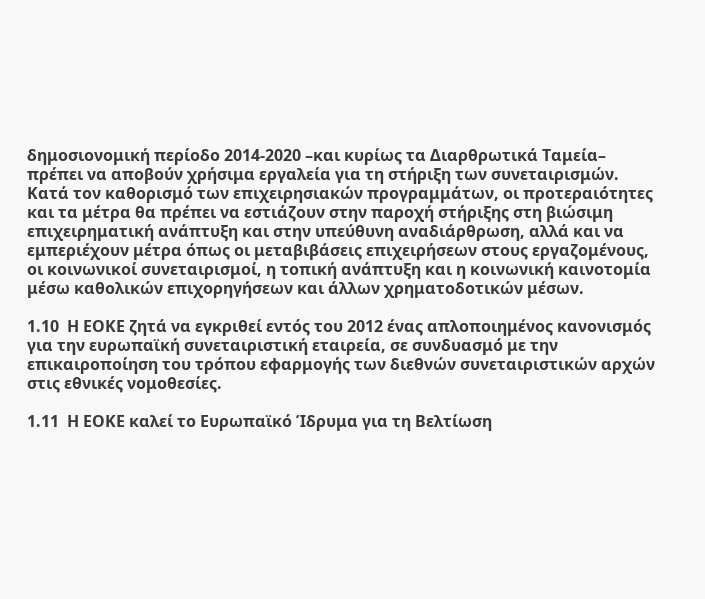δημοσιονομική περίοδο 2014-2020 –και κυρίως τα Διαρθρωτικά Ταμεία– πρέπει να αποβούν χρήσιμα εργαλεία για τη στήριξη των συνεταιρισμών. Κατά τον καθορισμό των επιχειρησιακών προγραμμάτων, οι προτεραιότητες και τα μέτρα θα πρέπει να εστιάζουν στην παροχή στήριξης στη βιώσιμη επιχειρηματική ανάπτυξη και στην υπεύθυνη αναδιάρθρωση, αλλά και να εμπεριέχουν μέτρα όπως οι μεταβιβάσεις επιχειρήσεων στους εργαζομένους, οι κοινωνικοί συνεταιρισμοί, η τοπική ανάπτυξη και η κοινωνική καινοτομία μέσω καθολικών επιχορηγήσεων και άλλων χρηματοδοτικών μέσων.

1.10  Η ΕΟΚΕ ζητά να εγκριθεί εντός του 2012 ένας απλοποιημένος κανονισμός για την ευρωπαϊκή συνεταιριστική εταιρεία, σε συνδυασμό με την επικαιροποίηση του τρόπου εφαρμογής των διεθνών συνεταιριστικών αρχών στις εθνικές νομοθεσίες.

1.11  Η ΕΟΚΕ καλεί το Ευρωπαϊκό Ίδρυμα για τη Βελτίωση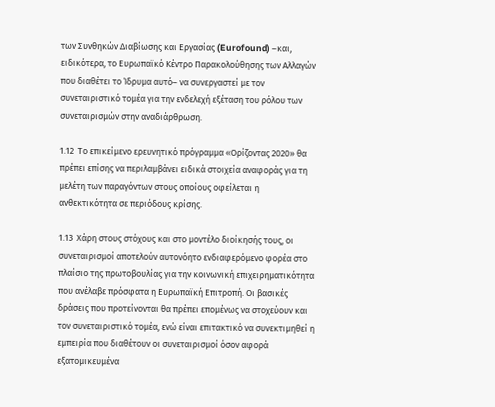των Συνθηκών Διαβίωσης και Εργασίας (Eurofound) –και, ειδικότερα, το Ευρωπαϊκό Κέντρο Παρακολούθησης των Αλλαγών που διαθέτει το Ίδρυμα αυτό– να συνεργαστεί με τον συνεταιριστικό τομέα για την ενδελεχή εξέταση του ρόλου των συνεταιρισμών στην αναδιάρθρωση.

1.12  Το επικείμενο ερευνητικό πρόγραμμα «Ορίζοντας 2020» θα πρέπει επίσης να περιλαμβάνει ειδικά στοιχεία αναφοράς για τη μελέτη των παραγόντων στους οποίους οφείλεται η ανθεκτικότητα σε περιόδους κρίσης.

1.13  Χάρη στους στόχους και στο μοντέλο διοίκησής τους, οι συνεταιρισμοί αποτελούν αυτονόητο ενδιαφερόμενο φορέα στο πλαίσιο της πρωτοβουλίας για την κοινωνική επιχειρηματικότητα που ανέλαβε πρόσφατα η Ευρωπαϊκή Επιτροπή. Οι βασικές δράσεις που προτείνονται θα πρέπει επομένως να στοχεύουν και τον συνεταιριστικό τομέα, ενώ είναι επιτακτικό να συνεκτιμηθεί η εμπειρία που διαθέτουν οι συνεταιρισμοί όσον αφορά εξατομικευμένα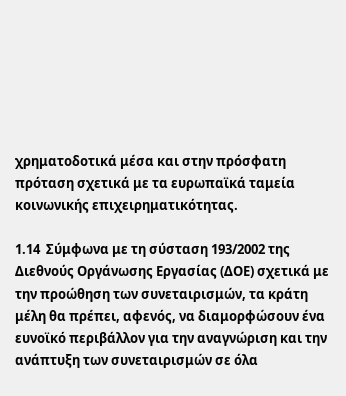χρηματοδοτικά μέσα και στην πρόσφατη πρόταση σχετικά με τα ευρωπαϊκά ταμεία κοινωνικής επιχειρηματικότητας.

1.14  Σύμφωνα με τη σύσταση 193/2002 της Διεθνούς Οργάνωσης Εργασίας (ΔΟΕ) σχετικά με την προώθηση των συνεταιρισμών, τα κράτη μέλη θα πρέπει, αφενός, να διαμορφώσουν ένα ευνοϊκό περιβάλλον για την αναγνώριση και την ανάπτυξη των συνεταιρισμών σε όλα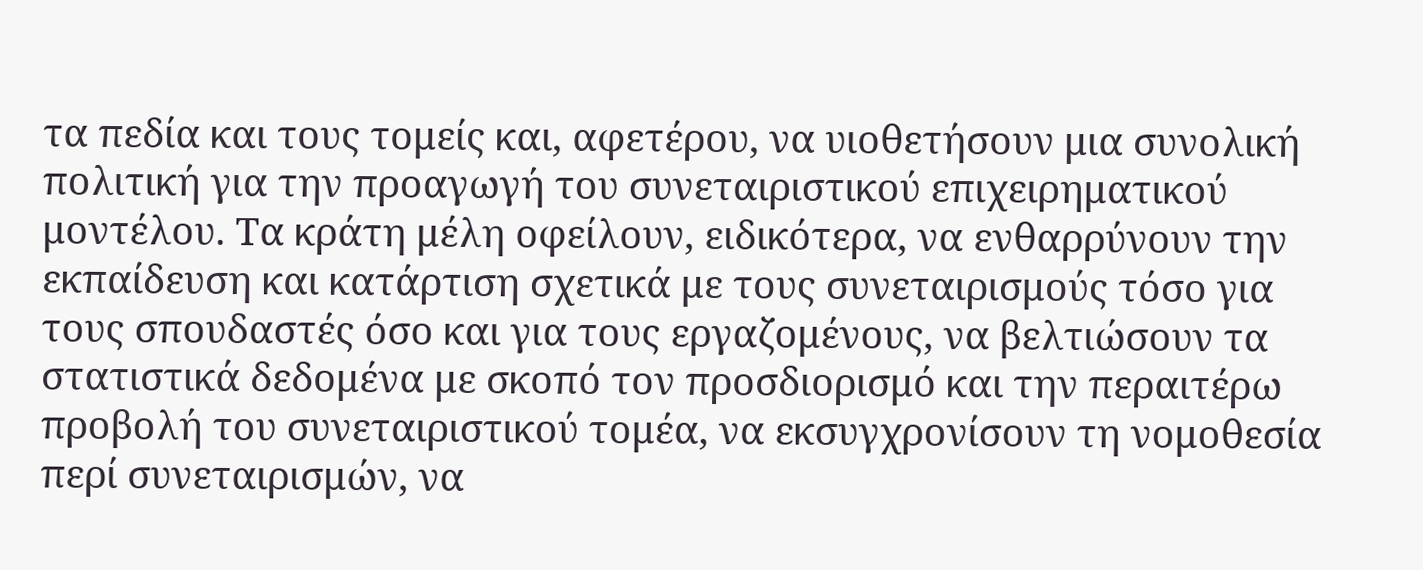τα πεδία και τους τομείς και, αφετέρου, να υιοθετήσουν μια συνολική πολιτική για την προαγωγή του συνεταιριστικού επιχειρηματικού μοντέλου. Τα κράτη μέλη οφείλουν, ειδικότερα, να ενθαρρύνουν την εκπαίδευση και κατάρτιση σχετικά με τους συνεταιρισμούς τόσο για τους σπουδαστές όσο και για τους εργαζομένους, να βελτιώσουν τα στατιστικά δεδομένα με σκοπό τον προσδιορισμό και την περαιτέρω προβολή του συνεταιριστικού τομέα, να εκσυγχρονίσουν τη νομοθεσία περί συνεταιρισμών, να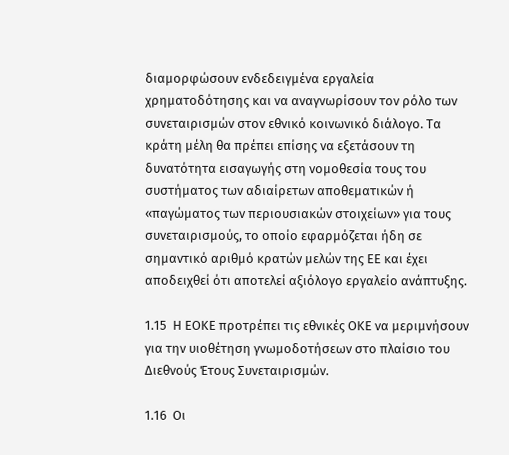διαμορφώσουν ενδεδειγμένα εργαλεία χρηματοδότησης και να αναγνωρίσουν τον ρόλο των συνεταιρισμών στον εθνικό κοινωνικό διάλογο. Τα κράτη μέλη θα πρέπει επίσης να εξετάσουν τη δυνατότητα εισαγωγής στη νομοθεσία τους του συστήματος των αδιαίρετων αποθεματικών ή «παγώματος των περιουσιακών στοιχείων» για τους συνεταιρισμούς, το οποίο εφαρμόζεται ήδη σε σημαντικό αριθμό κρατών μελών της ΕΕ και έχει αποδειχθεί ότι αποτελεί αξιόλογο εργαλείο ανάπτυξης.

1.15  Η ΕΟΚΕ προτρέπει τις εθνικές ΟΚΕ να μεριμνήσουν για την υιοθέτηση γνωμοδοτήσεων στο πλαίσιο του Διεθνούς Έτους Συνεταιρισμών.

1.16  Οι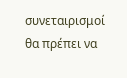συνεταιρισμοί θα πρέπει να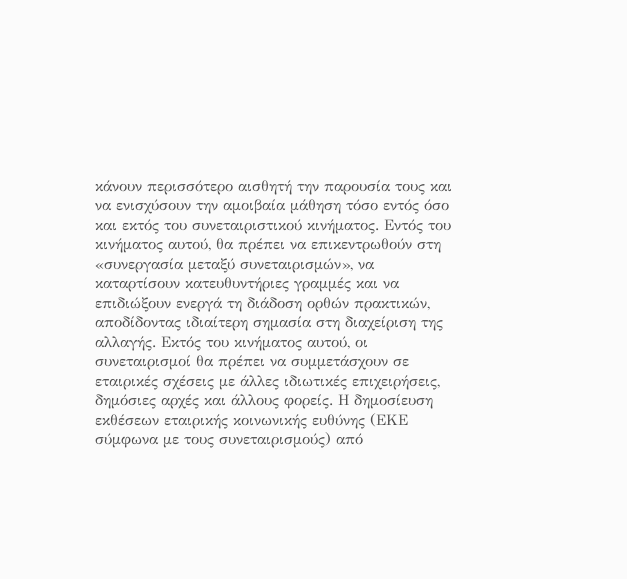κάνουν περισσότερο αισθητή την παρουσία τους και να ενισχύσουν την αμοιβαία μάθηση τόσο εντός όσο και εκτός του συνεταιριστικού κινήματος. Εντός του κινήματος αυτού, θα πρέπει να επικεντρωθούν στη «συνεργασία μεταξύ συνεταιρισμών», να καταρτίσουν κατευθυντήριες γραμμές και να επιδιώξουν ενεργά τη διάδοση ορθών πρακτικών, αποδίδοντας ιδιαίτερη σημασία στη διαχείριση της αλλαγής. Εκτός του κινήματος αυτού, οι συνεταιρισμοί θα πρέπει να συμμετάσχουν σε εταιρικές σχέσεις με άλλες ιδιωτικές επιχειρήσεις, δημόσιες αρχές και άλλους φορείς. Η δημοσίευση εκθέσεων εταιρικής κοινωνικής ευθύνης (ΕΚΕ σύμφωνα με τους συνεταιρισμούς) από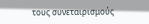τους συνεταιρισμούς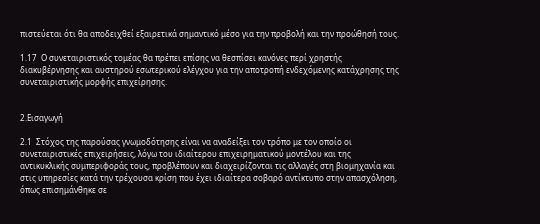πιστεύεται ότι θα αποδειχθεί εξαιρετικά σημαντικό μέσο για την προβολή και την προώθησή τους.

1.17  Ο συνεταιριστικός τομέας θα πρέπει επίσης να θεσπίσει κανόνες περί χρηστής διακυβέρνησης και αυστηρού εσωτερικού ελέγχου για την αποτροπή ενδεχόμενης κατάχρησης της συνεταιριστικής μορφής επιχείρησης.


2.Εισαγωγή

2.1  Στόχος της παρούσας γνωμοδότησης είναι να αναδείξει τον τρόπο με τον οποίο οι συνεταιριστικές επιχειρήσεις, λόγω του ιδιαίτερου επιχειρηματικού μοντέλου και της αντικυκλικής συμπεριφοράς τους, προβλέπουν και διαχειρίζονται τις αλλαγές στη βιομηχανία και στις υπηρεσίες κατά την τρέχουσα κρίση που έχει ιδιαίτερα σοβαρό αντίκτυπο στην απασχόληση, όπως επισημάνθηκε σε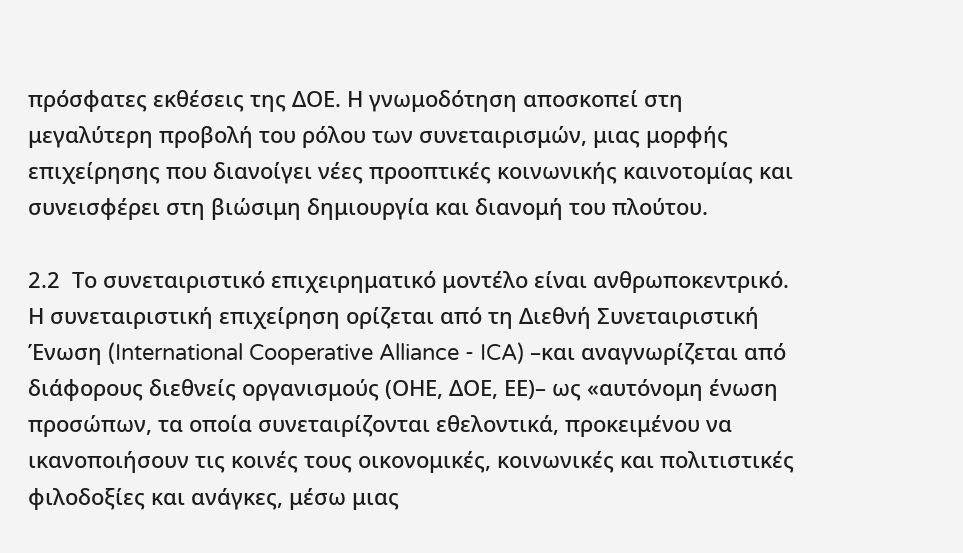πρόσφατες εκθέσεις της ΔΟΕ. Η γνωμοδότηση αποσκοπεί στη μεγαλύτερη προβολή του ρόλου των συνεταιρισμών, μιας μορφής επιχείρησης που διανοίγει νέες προοπτικές κοινωνικής καινοτομίας και συνεισφέρει στη βιώσιμη δημιουργία και διανομή του πλούτου.

2.2  Το συνεταιριστικό επιχειρηματικό μοντέλο είναι ανθρωποκεντρικό. Η συνεταιριστική επιχείρηση ορίζεται από τη Διεθνή Συνεταιριστική Ένωση (International Cooperative Alliance - ICA) –και αναγνωρίζεται από διάφορους διεθνείς οργανισμούς (ΟΗΕ, ΔΟΕ, ΕΕ)– ως «αυτόνομη ένωση προσώπων, τα οποία συνεταιρίζονται εθελοντικά, προκειμένου να ικανοποιήσουν τις κοινές τους οικονομικές, κοινωνικές και πολιτιστικές φιλοδοξίες και ανάγκες, μέσω μιας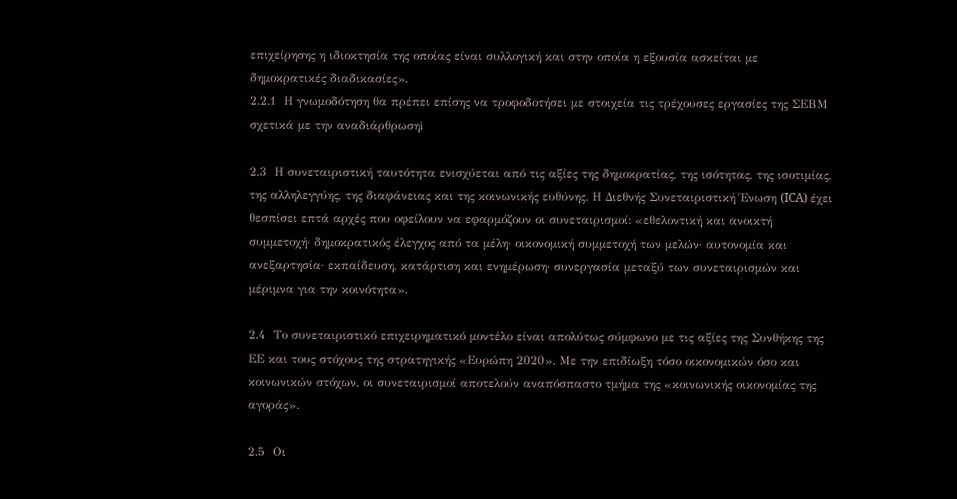επιχείρησης η ιδιοκτησία της οποίας είναι συλλογική και στην οποία η εξουσία ασκείται με δημοκρατικές διαδικασίες».
2.2.1  Η γνωμοδότηση θα πρέπει επίσης να τροφοδοτήσει με στοιχεία τις τρέχουσες εργασίες της ΣΕΒΜ σχετικά με την αναδιάρθρωσηi

2.3  Η συνεταιριστική ταυτότητα ενισχύεται από τις αξίες της δημοκρατίας, της ισότητας, της ισοτιμίας, της αλληλεγγύης, της διαφάνειας και της κοινωνικής ευθύνης. Η Διεθνής Συνεταιριστική Ένωση (ICA) έχει θεσπίσει επτά αρχές που οφείλουν να εφαρμόζουν οι συνεταιρισμοί: «εθελοντική και ανοικτή συμμετοχή· δημοκρατικός έλεγχος από τα μέλη· οικονομική συμμετοχή των μελών· αυτονομία και ανεξαρτησία· εκπαίδευση, κατάρτιση και ενημέρωση· συνεργασία μεταξύ των συνεταιρισμών και μέριμνα για την κοινότητα».

2.4  Το συνεταιριστικό επιχειρηματικό μοντέλο είναι απολύτως σύμφωνο με τις αξίες της Συνθήκης της ΕΕ και τους στόχους της στρατηγικής «Ευρώπη 2020». Με την επιδίωξη τόσο οικονομικών όσο και κοινωνικών στόχων, οι συνεταιρισμοί αποτελούν αναπόσπαστο τμήμα της «κοινωνικής οικονομίας της αγοράς».

2.5  Οι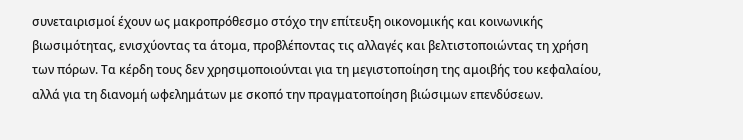συνεταιρισμοί έχουν ως μακροπρόθεσμο στόχο την επίτευξη οικονομικής και κοινωνικής βιωσιμότητας, ενισχύοντας τα άτομα, προβλέποντας τις αλλαγές και βελτιστοποιώντας τη χρήση των πόρων. Τα κέρδη τους δεν χρησιμοποιούνται για τη μεγιστοποίηση της αμοιβής του κεφαλαίου, αλλά για τη διανομή ωφελημάτων με σκοπό την πραγματοποίηση βιώσιμων επενδύσεων.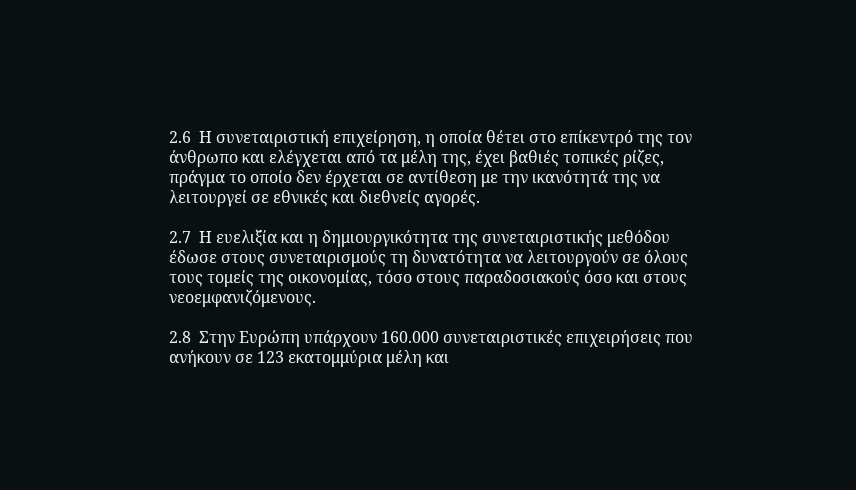2.6  Η συνεταιριστική επιχείρηση, η οποία θέτει στο επίκεντρό της τον άνθρωπο και ελέγχεται από τα μέλη της, έχει βαθιές τοπικές ρίζες, πράγμα το οποίο δεν έρχεται σε αντίθεση με την ικανότητά της να λειτουργεί σε εθνικές και διεθνείς αγορές.

2.7  Η ευελιξία και η δημιουργικότητα της συνεταιριστικής μεθόδου έδωσε στους συνεταιρισμούς τη δυνατότητα να λειτουργούν σε όλους τους τομείς της οικονομίας, τόσο στους παραδοσιακούς όσο και στους νεοεμφανιζόμενους.

2.8  Στην Ευρώπη υπάρχουν 160.000 συνεταιριστικές επιχειρήσεις που ανήκουν σε 123 εκατομμύρια μέλη και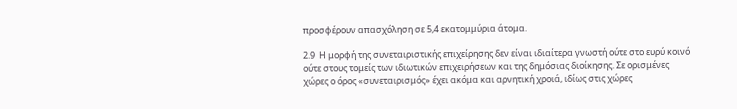προσφέρουν απασχόληση σε 5,4 εκατομμύρια άτομα.

2.9  Η μορφή της συνεταιριστικής επιχείρησης δεν είναι ιδιαίτερα γνωστή ούτε στο ευρύ κοινό ούτε στους τομείς των ιδιωτικών επιχειρήσεων και της δημόσιας διοίκησης. Σε ορισμένες χώρες ο όρος «συνεταιρισμός» έχει ακόμα και αρνητική χροιά, ιδίως στις χώρες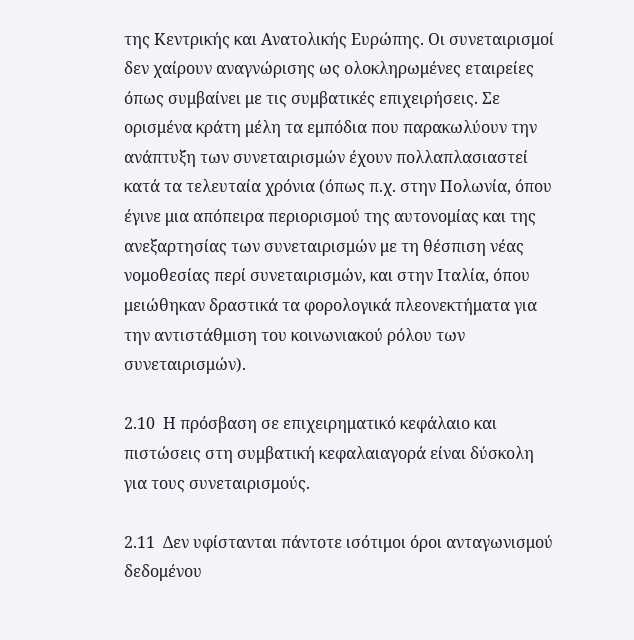της Κεντρικής και Ανατολικής Ευρώπης. Οι συνεταιρισμοί δεν χαίρουν αναγνώρισης ως ολοκληρωμένες εταιρείες όπως συμβαίνει με τις συμβατικές επιχειρήσεις. Σε ορισμένα κράτη μέλη τα εμπόδια που παρακωλύουν την ανάπτυξη των συνεταιρισμών έχουν πολλαπλασιαστεί κατά τα τελευταία χρόνια (όπως π.χ. στην Πολωνία, όπου έγινε μια απόπειρα περιορισμού της αυτονομίας και της ανεξαρτησίας των συνεταιρισμών με τη θέσπιση νέας νομοθεσίας περί συνεταιρισμών, και στην Ιταλία, όπου μειώθηκαν δραστικά τα φορολογικά πλεονεκτήματα για την αντιστάθμιση του κοινωνιακού ρόλου των συνεταιρισμών).

2.10  Η πρόσβαση σε επιχειρηματικό κεφάλαιο και πιστώσεις στη συμβατική κεφαλαιαγορά είναι δύσκολη για τους συνεταιρισμούς.

2.11  Δεν υφίστανται πάντοτε ισότιμοι όροι ανταγωνισμού δεδομένου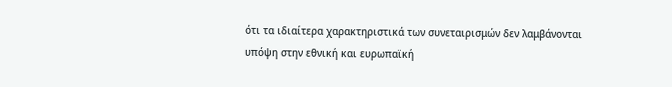ότι τα ιδιαίτερα χαρακτηριστικά των συνεταιρισμών δεν λαμβάνονται υπόψη στην εθνική και ευρωπαϊκή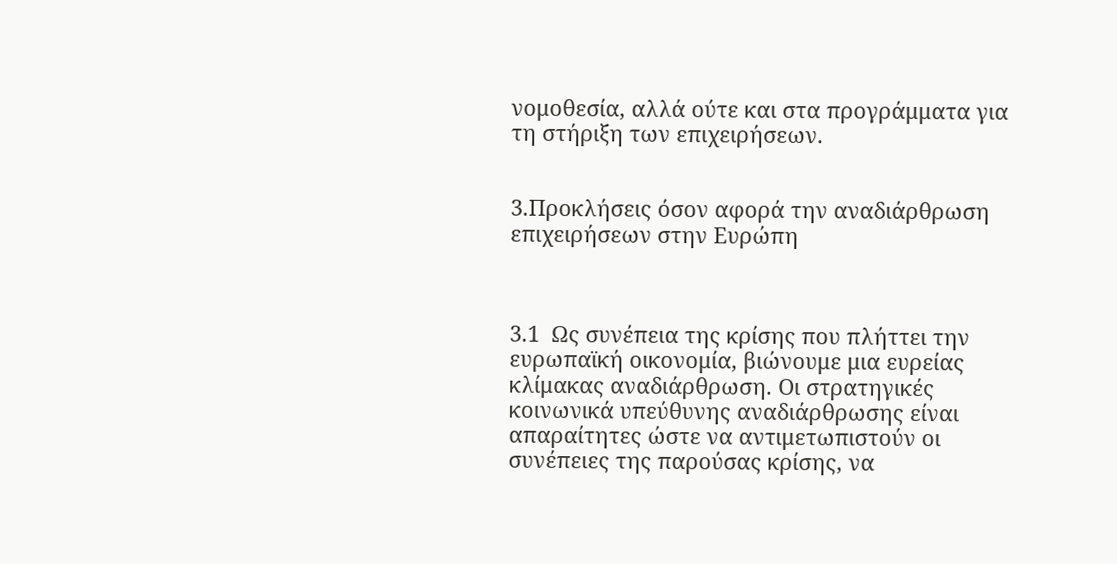νομοθεσία, αλλά ούτε και στα προγράμματα για τη στήριξη των επιχειρήσεων.


3.Προκλήσεις όσον αφορά την αναδιάρθρωση επιχειρήσεων στην Ευρώπη



3.1  Ως συνέπεια της κρίσης που πλήττει την ευρωπαϊκή οικονομία, βιώνουμε μια ευρείας κλίμακας αναδιάρθρωση. Οι στρατηγικές κοινωνικά υπεύθυνης αναδιάρθρωσης είναι απαραίτητες ώστε να αντιμετωπιστούν οι συνέπειες της παρούσας κρίσης, να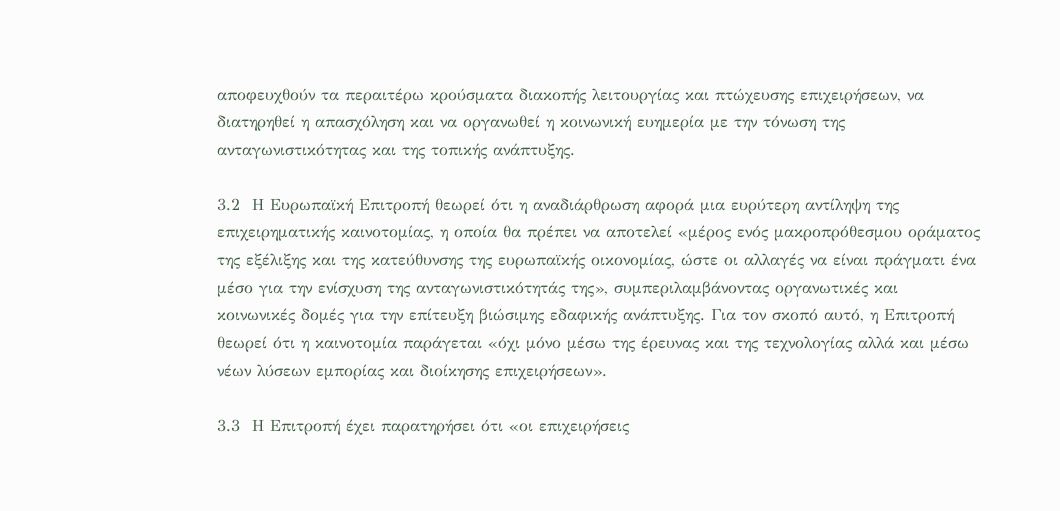αποφευχθούν τα περαιτέρω κρούσματα διακοπής λειτουργίας και πτώχευσης επιχειρήσεων, να διατηρηθεί η απασχόληση και να οργανωθεί η κοινωνική ευημερία με την τόνωση της ανταγωνιστικότητας και της τοπικής ανάπτυξης.

3.2  Η Ευρωπαϊκή Επιτροπή θεωρεί ότι η αναδιάρθρωση αφορά μια ευρύτερη αντίληψη της επιχειρηματικής καινοτομίας, η οποία θα πρέπει να αποτελεί «μέρος ενός μακροπρόθεσμου οράματος της εξέλιξης και της κατεύθυνσης της ευρωπαϊκής οικονομίας, ώστε οι αλλαγές να είναι πράγματι ένα μέσο για την ενίσχυση της ανταγωνιστικότητάς της», συμπεριλαμβάνοντας οργανωτικές και κοινωνικές δομές για την επίτευξη βιώσιμης εδαφικής ανάπτυξης. Για τον σκοπό αυτό, η Επιτροπή θεωρεί ότι η καινοτομία παράγεται «όχι μόνο μέσω της έρευνας και της τεχνολογίας αλλά και μέσω νέων λύσεων εμπορίας και διοίκησης επιχειρήσεων».

3.3  Η Επιτροπή έχει παρατηρήσει ότι «οι επιχειρήσεις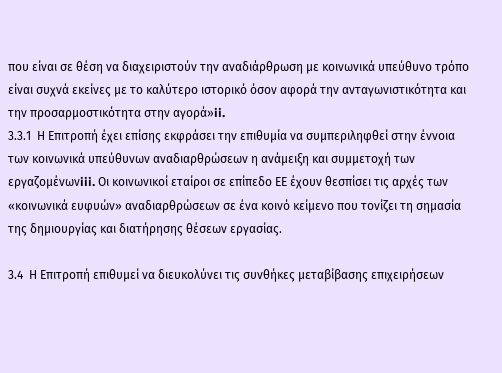που είναι σε θέση να διαχειριστούν την αναδιάρθρωση με κοινωνικά υπεύθυνο τρόπο είναι συχνά εκείνες με το καλύτερο ιστορικό όσον αφορά την ανταγωνιστικότητα και την προσαρμοστικότητα στην αγορά»ii.
3.3.1  Η Επιτροπή έχει επίσης εκφράσει την επιθυμία να συμπεριληφθεί στην έννοια των κοινωνικά υπεύθυνων αναδιαρθρώσεων η ανάμειξη και συμμετοχή των εργαζομένωνiii. Οι κοινωνικοί εταίροι σε επίπεδο ΕΕ έχουν θεσπίσει τις αρχές των «κοινωνικά ευφυών» αναδιαρθρώσεων σε ένα κοινό κείμενο που τονίζει τη σημασία της δημιουργίας και διατήρησης θέσεων εργασίας.

3.4  Η Επιτροπή επιθυμεί να διευκολύνει τις συνθήκες μεταβίβασης επιχειρήσεων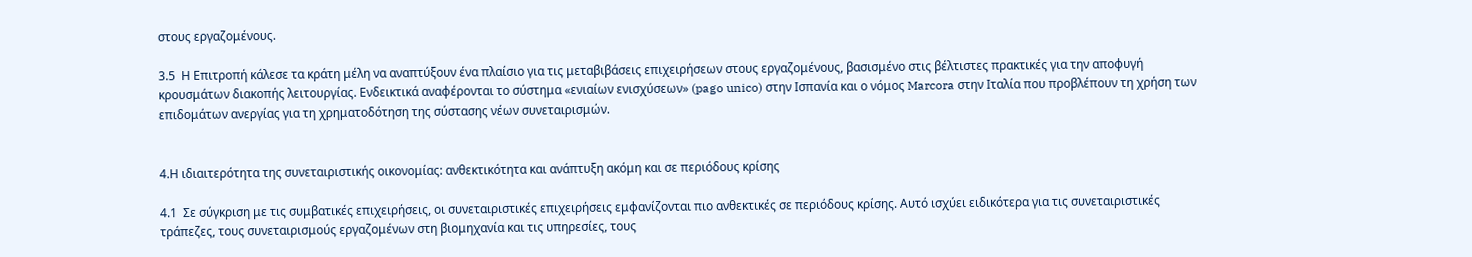στους εργαζομένους.

3.5  Η Επιτροπή κάλεσε τα κράτη μέλη να αναπτύξουν ένα πλαίσιο για τις μεταβιβάσεις επιχειρήσεων στους εργαζομένους, βασισμένο στις βέλτιστες πρακτικές για την αποφυγή κρουσμάτων διακοπής λειτουργίας. Ενδεικτικά αναφέρονται το σύστημα «ενιαίων ενισχύσεων» (pago unico) στην Ισπανία και ο νόμος Marcora στην Ιταλία που προβλέπουν τη χρήση των επιδομάτων ανεργίας για τη χρηματοδότηση της σύστασης νέων συνεταιρισμών.


4.Η ιδιαιτερότητα της συνεταιριστικής οικονομίας: ανθεκτικότητα και ανάπτυξη ακόμη και σε περιόδους κρίσης

4.1  Σε σύγκριση με τις συμβατικές επιχειρήσεις, οι συνεταιριστικές επιχειρήσεις εμφανίζονται πιο ανθεκτικές σε περιόδους κρίσης. Αυτό ισχύει ειδικότερα για τις συνεταιριστικές τράπεζες, τους συνεταιρισμούς εργαζομένων στη βιομηχανία και τις υπηρεσίες, τους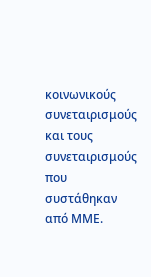κοινωνικούς συνεταιρισμούς και τους συνεταιρισμούς που συστάθηκαν από ΜΜΕ.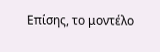Επίσης, το μοντέλο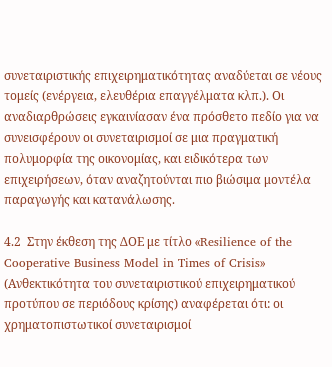συνεταιριστικής επιχειρηματικότητας αναδύεται σε νέους τομείς (ενέργεια, ελευθέρια επαγγέλματα κλπ.). Οι αναδιαρθρώσεις εγκαινίασαν ένα πρόσθετο πεδίο για να συνεισφέρουν οι συνεταιρισμοί σε μια πραγματική πολυμορφία της οικονομίας, και ειδικότερα των επιχειρήσεων, όταν αναζητούνται πιο βιώσιμα μοντέλα παραγωγής και κατανάλωσης.

4.2  Στην έκθεση της ΔΟΕ με τίτλο «Resilience of the Cooperative Business Model in Times of Crisis» (Ανθεκτικότητα του συνεταιριστικού επιχειρηματικού προτύπου σε περιόδους κρίσης) αναφέρεται ότι: οι χρηματοπιστωτικοί συνεταιρισμοί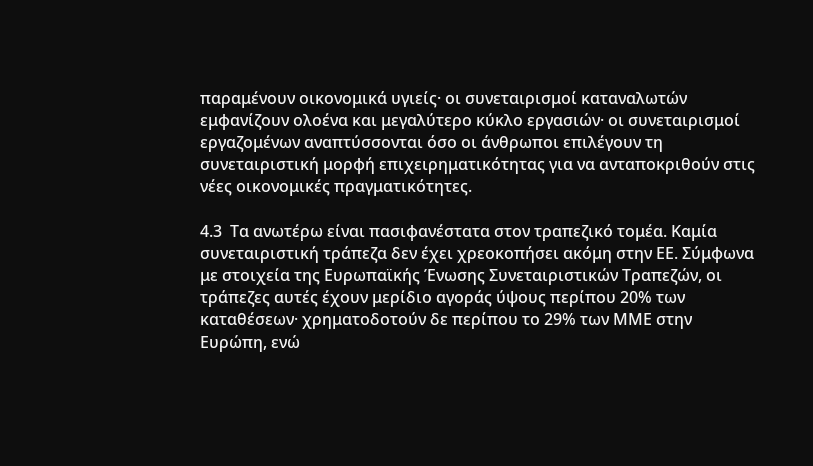παραμένουν οικονομικά υγιείς· οι συνεταιρισμοί καταναλωτών εμφανίζουν ολοένα και μεγαλύτερο κύκλο εργασιών· οι συνεταιρισμοί εργαζομένων αναπτύσσονται όσο οι άνθρωποι επιλέγουν τη συνεταιριστική μορφή επιχειρηματικότητας για να ανταποκριθούν στις νέες οικονομικές πραγματικότητες.

4.3  Τα ανωτέρω είναι πασιφανέστατα στον τραπεζικό τομέα. Καμία συνεταιριστική τράπεζα δεν έχει χρεοκοπήσει ακόμη στην ΕΕ. Σύμφωνα με στοιχεία της Ευρωπαϊκής Ένωσης Συνεταιριστικών Τραπεζών, οι τράπεζες αυτές έχουν μερίδιο αγοράς ύψους περίπου 20% των καταθέσεων· χρηματοδοτούν δε περίπου το 29% των ΜΜΕ στην Ευρώπη, ενώ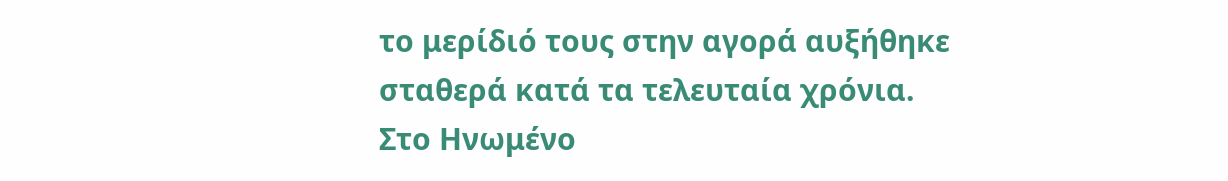το μερίδιό τους στην αγορά αυξήθηκε σταθερά κατά τα τελευταία χρόνια. Στο Ηνωμένο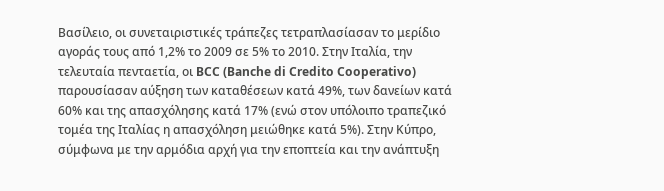Βασίλειο, οι συνεταιριστικές τράπεζες τετραπλασίασαν το μερίδιο αγοράς τους από 1,2% το 2009 σε 5% το 2010. Στην Ιταλία, την τελευταία πενταετία, οι BCC (Banche di Credito Cooperativo) παρουσίασαν αύξηση των καταθέσεων κατά 49%, των δανείων κατά 60% και της απασχόλησης κατά 17% (ενώ στον υπόλοιπο τραπεζικό τομέα της Ιταλίας η απασχόληση μειώθηκε κατά 5%). Στην Κύπρο, σύμφωνα με την αρμόδια αρχή για την εποπτεία και την ανάπτυξη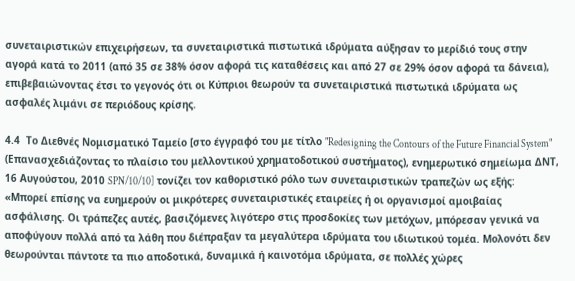συνεταιριστικών επιχειρήσεων, τα συνεταιριστικά πιστωτικά ιδρύματα αύξησαν το μερίδιό τους στην αγορά κατά το 2011 (από 35 σε 38% όσον αφορά τις καταθέσεις και από 27 σε 29% όσον αφορά τα δάνεια), επιβεβαιώνοντας έτσι το γεγονός ότι οι Κύπριοι θεωρούν τα συνεταιριστικά πιστωτικά ιδρύματα ως ασφαλές λιμάνι σε περιόδους κρίσης.

4.4  Το Διεθνές Νομισματικό Ταμείο [στο έγγραφό του με τίτλο "Redesigning the Contours of the Future Financial System" (Επανασχεδιάζοντας το πλαίσιο του μελλοντικού χρηματοδοτικού συστήματος), ενημερωτικό σημείωμα ΔΝΤ, 16 Αυγούστου, 2010 SPN/10/10] τονίζει τον καθοριστικό ρόλο των συνεταιριστικών τραπεζών ως εξής: «Μπορεί επίσης να ευημερούν οι μικρότερες συνεταιριστικές εταιρείες ή οι οργανισμοί αμοιβαίας ασφάλισης. Οι τράπεζες αυτές, βασιζόμενες λιγότερο στις προσδοκίες των μετόχων, μπόρεσαν γενικά να αποφύγουν πολλά από τα λάθη που διέπραξαν τα μεγαλύτερα ιδρύματα του ιδιωτικού τομέα. Μολονότι δεν θεωρούνται πάντοτε τα πιο αποδοτικά, δυναμικά ή καινοτόμα ιδρύματα, σε πολλές χώρες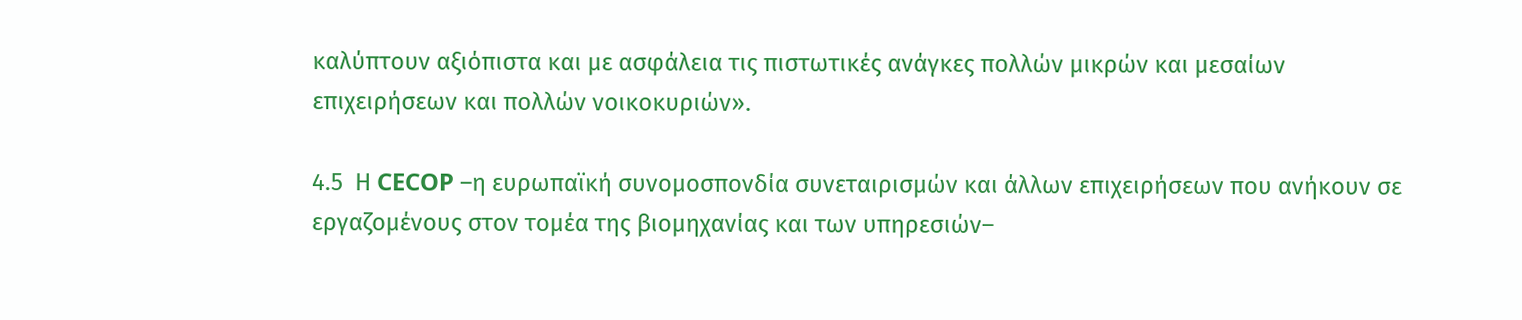καλύπτουν αξιόπιστα και με ασφάλεια τις πιστωτικές ανάγκες πολλών μικρών και μεσαίων επιχειρήσεων και πολλών νοικοκυριών».

4.5  Η CECOP –η ευρωπαϊκή συνομοσπονδία συνεταιρισμών και άλλων επιχειρήσεων που ανήκουν σε εργαζομένους στον τομέα της βιομηχανίας και των υπηρεσιών–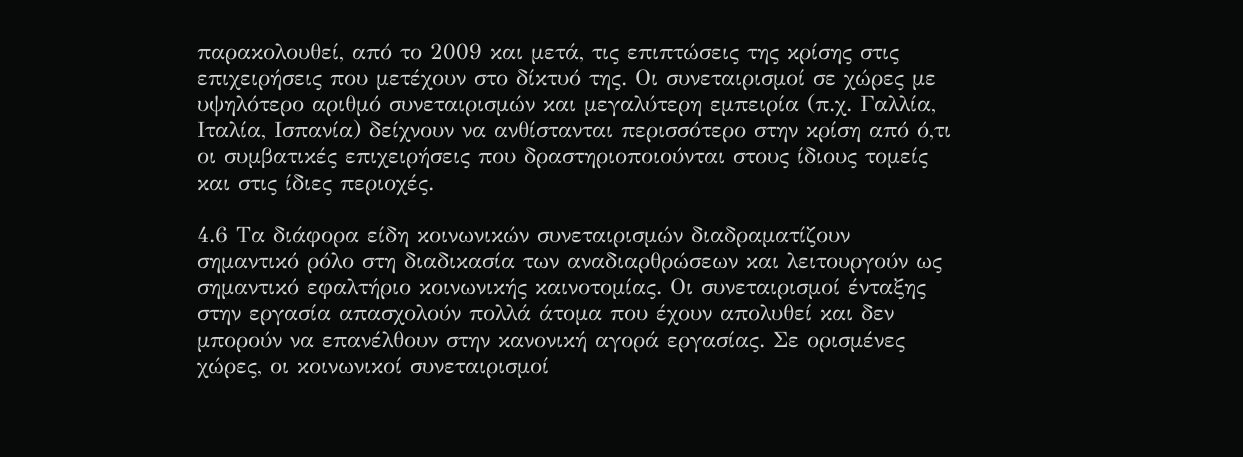παρακολουθεί, από το 2009 και μετά, τις επιπτώσεις της κρίσης στις επιχειρήσεις που μετέχουν στο δίκτυό της. Οι συνεταιρισμοί σε χώρες με υψηλότερο αριθμό συνεταιρισμών και μεγαλύτερη εμπειρία (π.χ. Γαλλία, Ιταλία, Ισπανία) δείχνουν να ανθίστανται περισσότερο στην κρίση από ό,τι οι συμβατικές επιχειρήσεις που δραστηριοποιούνται στους ίδιους τομείς και στις ίδιες περιοχές.

4.6 Τα διάφορα είδη κοινωνικών συνεταιρισμών διαδραματίζουν σημαντικό ρόλο στη διαδικασία των αναδιαρθρώσεων και λειτουργούν ως σημαντικό εφαλτήριο κοινωνικής καινοτομίας. Οι συνεταιρισμοί ένταξης στην εργασία απασχολούν πολλά άτομα που έχουν απολυθεί και δεν μπορούν να επανέλθουν στην κανονική αγορά εργασίας. Σε ορισμένες χώρες, οι κοινωνικοί συνεταιρισμοί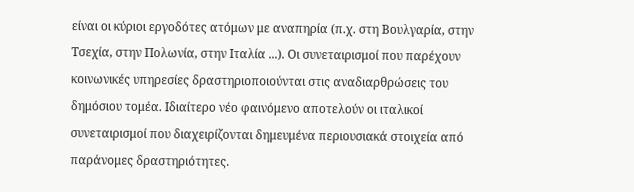είναι οι κύριοι εργοδότες ατόμων με αναπηρία (π.χ. στη Βουλγαρία, στην Τσεχία, στην Πολωνία, στην Ιταλία ...). Οι συνεταιρισμοί που παρέχουν κοινωνικές υπηρεσίες δραστηριοποιούνται στις αναδιαρθρώσεις του δημόσιου τομέα. Ιδιαίτερο νέο φαινόμενο αποτελούν οι ιταλικοί συνεταιρισμοί που διαχειρίζονται δημευμένα περιουσιακά στοιχεία από παράνομες δραστηριότητες.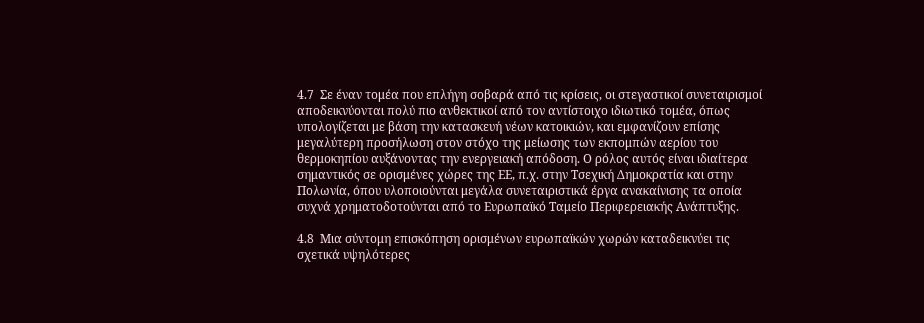4.7  Σε έναν τομέα που επλήγη σοβαρά από τις κρίσεις, οι στεγαστικοί συνεταιρισμοί αποδεικνύονται πολύ πιο ανθεκτικοί από τον αντίστοιχο ιδιωτικό τομέα, όπως υπολογίζεται με βάση την κατασκευή νέων κατοικιών, και εμφανίζουν επίσης μεγαλύτερη προσήλωση στον στόχο της μείωσης των εκπομπών αερίου του θερμοκηπίου αυξάνοντας την ενεργειακή απόδοση. Ο ρόλος αυτός είναι ιδιαίτερα σημαντικός σε ορισμένες χώρες της ΕΕ, π.χ. στην Τσεχική Δημοκρατία και στην Πολωνία, όπου υλοποιούνται μεγάλα συνεταιριστικά έργα ανακαίνισης τα οποία συχνά χρηματοδοτούνται από το Ευρωπαϊκό Ταμείο Περιφερειακής Ανάπτυξης.

4.8  Μια σύντομη επισκόπηση ορισμένων ευρωπαϊκών χωρών καταδεικνύει τις σχετικά υψηλότερες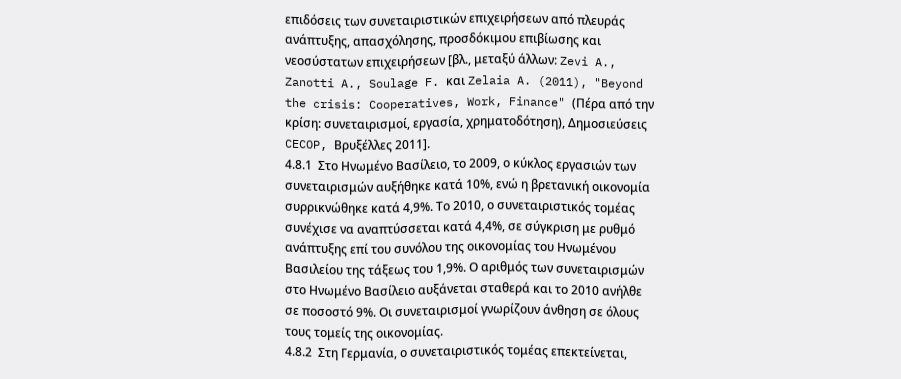επιδόσεις των συνεταιριστικών επιχειρήσεων από πλευράς ανάπτυξης, απασχόλησης, προσδόκιμου επιβίωσης και νεοσύστατων επιχειρήσεων [βλ., μεταξύ άλλων: Zevi A., Zanotti A., Soulage F. και Zelaia A. (2011), "Beyond the crisis: Cooperatives, Work, Finance" (Πέρα από την κρίση: συνεταιρισμοί, εργασία, χρηματοδότηση), Δημοσιεύσεις CECOP, Βρυξέλλες 2011].
4.8.1  Στο Ηνωμένο Βασίλειο, το 2009, ο κύκλος εργασιών των συνεταιρισμών αυξήθηκε κατά 10%, ενώ η βρετανική οικονομία συρρικνώθηκε κατά 4,9%. Το 2010, ο συνεταιριστικός τομέας συνέχισε να αναπτύσσεται κατά 4,4%, σε σύγκριση με ρυθμό ανάπτυξης επί του συνόλου της οικονομίας του Ηνωμένου Βασιλείου της τάξεως του 1,9%. Ο αριθμός των συνεταιρισμών στο Ηνωμένο Βασίλειο αυξάνεται σταθερά και το 2010 ανήλθε σε ποσοστό 9%. Οι συνεταιρισμοί γνωρίζουν άνθηση σε όλους τους τομείς της οικονομίας.
4.8.2  Στη Γερμανία, ο συνεταιριστικός τομέας επεκτείνεται,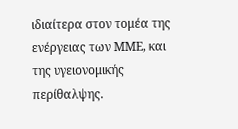ιδιαίτερα στον τομέα της ενέργειας των ΜΜΕ, και της υγειονομικής περίθαλψης.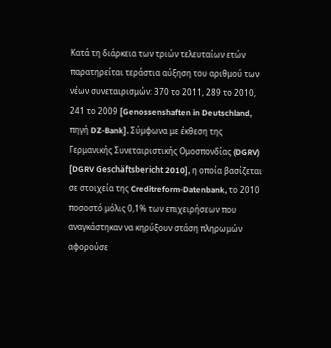Κατά τη διάρκεια των τριών τελευταίων ετών παρατηρείται τεράστια αύξηση του αριθμού των νέων συνεταιρισμών: 370 το 2011, 289 το 2010, 241 το 2009 [Genossenshaften in Deutschland, πηγή DZ-Bank]. Σύμφωνα με έκθεση της Γερμανικής Συνεταιριστικής Ομοσπονδίας (DGRV) [DGRV Geschäftsbericht 2010], η οποία βασίζεται σε στοιχεία της Creditreform-Datenbank, το 2010 ποσοστό μόλις 0,1% των επιχειρήσεων που αναγκάστηκαν να κηρύξουν στάση πληρωμών αφορούσε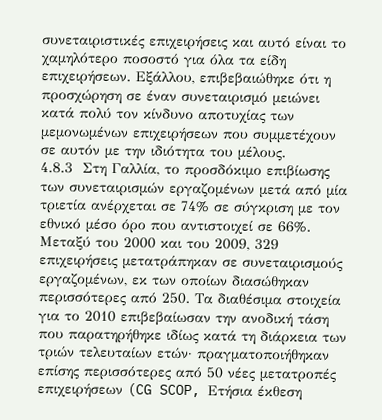συνεταιριστικές επιχειρήσεις και αυτό είναι το χαμηλότερο ποσοστό για όλα τα είδη επιχειρήσεων. Εξάλλου, επιβεβαιώθηκε ότι η προσχώρηση σε έναν συνεταιρισμό μειώνει κατά πολύ τον κίνδυνο αποτυχίας των μεμονωμένων επιχειρήσεων που συμμετέχουν σε αυτόν με την ιδιότητα του μέλους.
4.8.3  Στη Γαλλία, το προσδόκιμο επιβίωσης των συνεταιρισμών εργαζομένων μετά από μία τριετία ανέρχεται σε 74% σε σύγκριση με τον εθνικό μέσο όρο που αντιστοιχεί σε 66%. Μεταξύ του 2000 και του 2009, 329 επιχειρήσεις μετατράπηκαν σε συνεταιρισμούς εργαζομένων, εκ των οποίων διασώθηκαν περισσότερες από 250. Τα διαθέσιμα στοιχεία για το 2010 επιβεβαίωσαν την ανοδική τάση που παρατηρήθηκε ιδίως κατά τη διάρκεια των τριών τελευταίων ετών· πραγματοποιήθηκαν επίσης περισσότερες από 50 νέες μετατροπές επιχειρήσεων (CG SCOP, Ετήσια έκθεση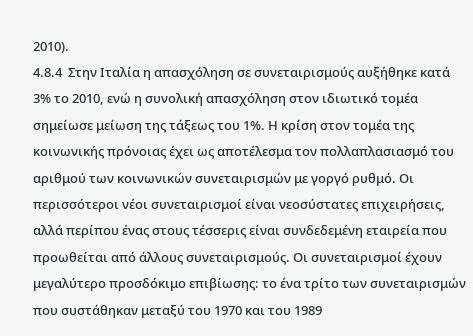2010).
4.8.4  Στην Ιταλία η απασχόληση σε συνεταιρισμούς αυξήθηκε κατά 3% το 2010, ενώ η συνολική απασχόληση στον ιδιωτικό τομέα σημείωσε μείωση της τάξεως του 1%. Η κρίση στον τομέα της κοινωνικής πρόνοιας έχει ως αποτέλεσμα τον πολλαπλασιασμό του αριθμού των κοινωνικών συνεταιρισμών με γοργό ρυθμό. Οι περισσότεροι νέοι συνεταιρισμοί είναι νεοσύστατες επιχειρήσεις, αλλά περίπου ένας στους τέσσερις είναι συνδεδεμένη εταιρεία που προωθείται από άλλους συνεταιρισμούς. Οι συνεταιρισμοί έχουν μεγαλύτερο προσδόκιμο επιβίωσης: το ένα τρίτο των συνεταιρισμών που συστάθηκαν μεταξύ του 1970 και του 1989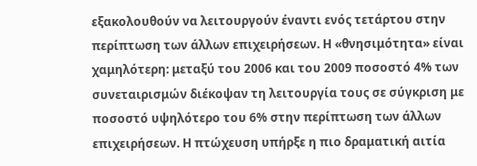εξακολουθούν να λειτουργούν έναντι ενός τετάρτου στην περίπτωση των άλλων επιχειρήσεων. Η «θνησιμότητα» είναι χαμηλότερη: μεταξύ του 2006 και του 2009 ποσοστό 4% των συνεταιρισμών διέκοψαν τη λειτουργία τους σε σύγκριση με ποσοστό υψηλότερο του 6% στην περίπτωση των άλλων επιχειρήσεων. Η πτώχευση υπήρξε η πιο δραματική αιτία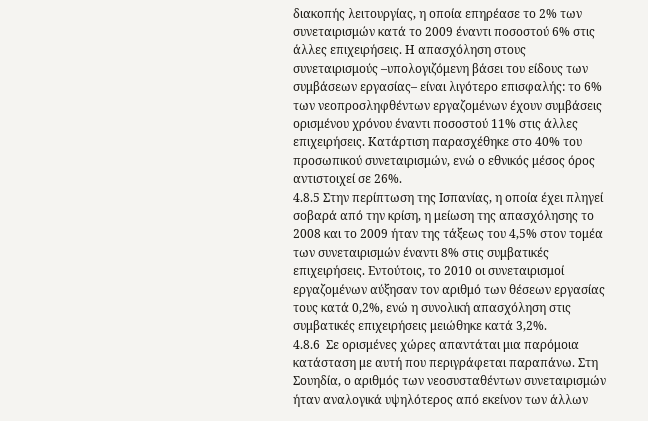διακοπής λειτουργίας, η οποία επηρέασε το 2% των συνεταιρισμών κατά το 2009 έναντι ποσοστού 6% στις άλλες επιχειρήσεις. Η απασχόληση στους συνεταιρισμούς –υπολογιζόμενη βάσει του είδους των συμβάσεων εργασίας– είναι λιγότερο επισφαλής: το 6% των νεοπροσληφθέντων εργαζομένων έχουν συμβάσεις ορισμένου χρόνου έναντι ποσοστού 11% στις άλλες επιχειρήσεις. Κατάρτιση παρασχέθηκε στο 40% του προσωπικού συνεταιρισμών, ενώ ο εθνικός μέσος όρος αντιστοιχεί σε 26%.
4.8.5 Στην περίπτωση της Ισπανίας, η οποία έχει πληγεί σοβαρά από την κρίση, η μείωση της απασχόλησης το 2008 και το 2009 ήταν της τάξεως του 4,5% στον τομέα των συνεταιρισμών έναντι 8% στις συμβατικές επιχειρήσεις. Εντούτοις, το 2010 οι συνεταιρισμοί εργαζομένων αύξησαν τον αριθμό των θέσεων εργασίας τους κατά 0,2%, ενώ η συνολική απασχόληση στις συμβατικές επιχειρήσεις μειώθηκε κατά 3,2%.
4.8.6  Σε ορισμένες χώρες απαντάται μια παρόμοια κατάσταση με αυτή που περιγράφεται παραπάνω. Στη Σουηδία, ο αριθμός των νεοσυσταθέντων συνεταιρισμών ήταν αναλογικά υψηλότερος από εκείνον των άλλων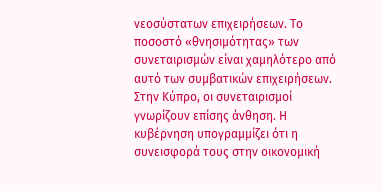νεοσύστατων επιχειρήσεων. Το ποσοστό «θνησιμότητας» των συνεταιρισμών είναι χαμηλότερο από αυτό των συμβατικών επιχειρήσεων. Στην Κύπρο, οι συνεταιρισμοί γνωρίζουν επίσης άνθηση. Η κυβέρνηση υπογραμμίζει ότι η συνεισφορά τους στην οικονομική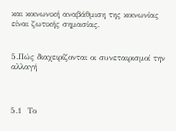και κοινωνική αναβάθμιση της κοινωνίας είναι ζωτικής σημασίας.


5.Πώς διαχειρίζονται οι συνεταιρισμοί την αλλαγή



5.1  Το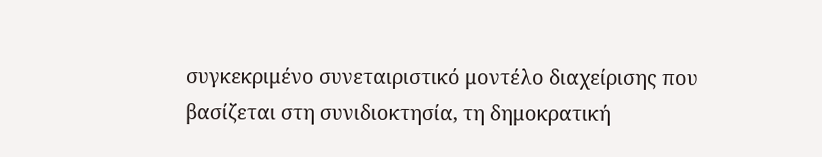συγκεκριμένο συνεταιριστικό μοντέλο διαχείρισης που βασίζεται στη συνιδιοκτησία, τη δημοκρατική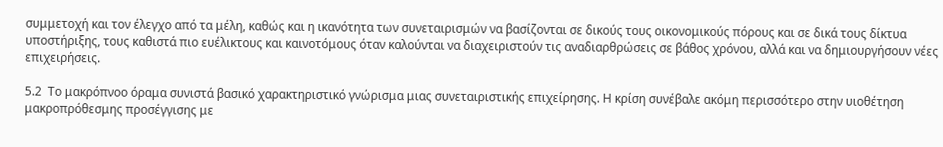συμμετοχή και τον έλεγχο από τα μέλη, καθώς και η ικανότητα των συνεταιρισμών να βασίζονται σε δικούς τους οικονομικούς πόρους και σε δικά τους δίκτυα υποστήριξης, τους καθιστά πιο ευέλικτους και καινοτόμους όταν καλούνται να διαχειριστούν τις αναδιαρθρώσεις σε βάθος χρόνου, αλλά και να δημιουργήσουν νέες επιχειρήσεις.

5.2  Το μακρόπνοο όραμα συνιστά βασικό χαρακτηριστικό γνώρισμα μιας συνεταιριστικής επιχείρησης. Η κρίση συνέβαλε ακόμη περισσότερο στην υιοθέτηση μακροπρόθεσμης προσέγγισης με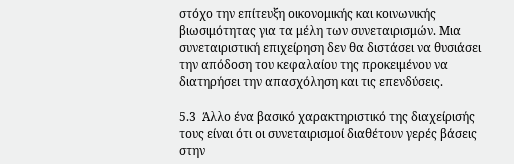στόχο την επίτευξη οικονομικής και κοινωνικής βιωσιμότητας για τα μέλη των συνεταιρισμών. Μια συνεταιριστική επιχείρηση δεν θα διστάσει να θυσιάσει την απόδοση του κεφαλαίου της προκειμένου να διατηρήσει την απασχόληση και τις επενδύσεις.

5.3  Άλλο ένα βασικό χαρακτηριστικό της διαχείρισής τους είναι ότι οι συνεταιρισμοί διαθέτουν γερές βάσεις στην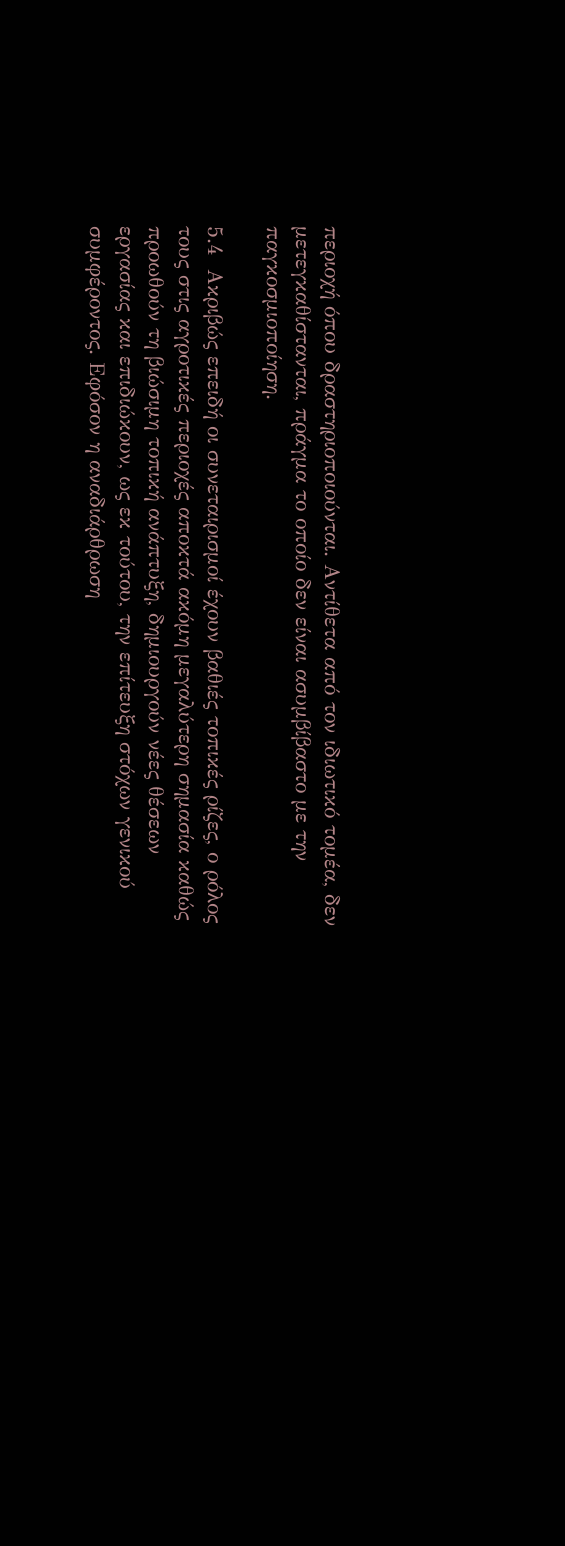περιοχή όπου δραστηριοποιούνται. Αντίθετα από τον ιδιωτικό τομέα, δεν μετεγκαθίστανται, πράγμα το οποίο δεν είναι ασυμβίβαστο με την παγκοσμιοποίηση.

5.4  Ακριβώς επειδή οι συνεταιρισμοί έχουν βαθιές τοπικές ρίζες, ο ρόλος τους στις αγροτικές περιοχές αποκτά ακόμη μεγαλύτερη σημασία καθώς προωθούν τη βιώσιμη τοπική ανάπτυξη, δημιουργούν νέες θέσεων εργασίας και επιδιώκουν, ως εκ τούτου, την επίτευξη στόχων γενικού συμφέροντος. Εφόσον η αναδιάρθρωση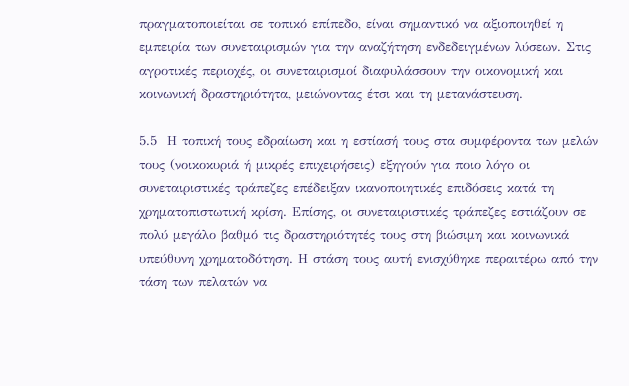πραγματοποιείται σε τοπικό επίπεδο, είναι σημαντικό να αξιοποιηθεί η εμπειρία των συνεταιρισμών για την αναζήτηση ενδεδειγμένων λύσεων. Στις αγροτικές περιοχές, οι συνεταιρισμοί διαφυλάσσουν την οικονομική και κοινωνική δραστηριότητα, μειώνοντας έτσι και τη μετανάστευση.

5.5  Η τοπική τους εδραίωση και η εστίασή τους στα συμφέροντα των μελών τους (νοικοκυριά ή μικρές επιχειρήσεις) εξηγούν για ποιο λόγο οι συνεταιριστικές τράπεζες επέδειξαν ικανοποιητικές επιδόσεις κατά τη χρηματοπιστωτική κρίση. Επίσης, οι συνεταιριστικές τράπεζες εστιάζουν σε πολύ μεγάλο βαθμό τις δραστηριότητές τους στη βιώσιμη και κοινωνικά υπεύθυνη χρηματοδότηση. Η στάση τους αυτή ενισχύθηκε περαιτέρω από την τάση των πελατών να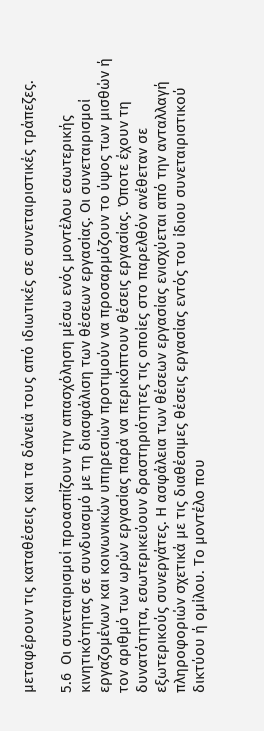μεταφέρουν τις καταθέσεις και τα δάνειά τους από ιδιωτικές σε συνεταιριστικές τράπεζες.

5.6  Οι συνεταιρισμοί προασπίζουν την απασχόληση μέσω ενός μοντέλου εσωτερικής κινητικότητας σε συνδυασμό με τη διασφάλιση των θέσεων εργασίας. Οι συνεταιρισμοί εργαζομένων και κοινωνικών υπηρεσιών προτιμούν να προσαρμόζουν το ύψος των μισθών ή τον αριθμό των ωρών εργασίας παρά να περικόπτουν θέσεις εργασίας. Όποτε έχουν τη δυνατότητα, εσωτερικεύουν δραστηριότητες τις οποίες στο παρελθόν ανέθεταν σε εξωτερικούς συνεργάτες. Η ασφάλεια των θέσεων εργασίας ενισχύεται από την ανταλλαγή πληροφοριών σχετικά με τις διαθέσιμες θέσεις εργασίας εντός του ίδιου συνεταιριστικού δικτύου ή ομίλου. Το μοντέλο που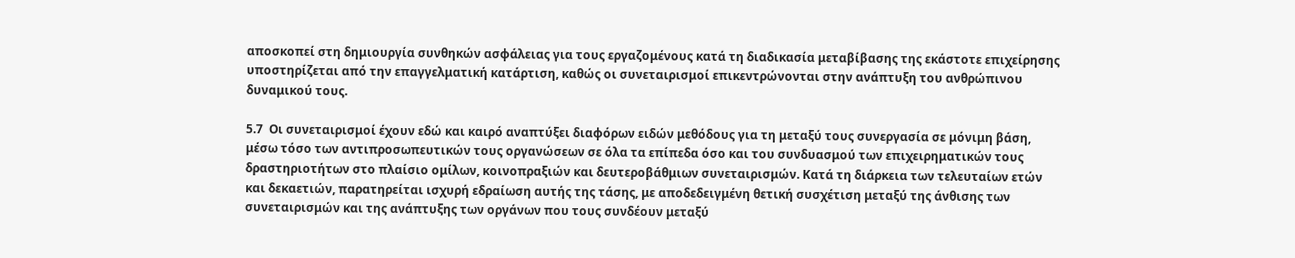αποσκοπεί στη δημιουργία συνθηκών ασφάλειας για τους εργαζομένους κατά τη διαδικασία μεταβίβασης της εκάστοτε επιχείρησης υποστηρίζεται από την επαγγελματική κατάρτιση, καθώς οι συνεταιρισμοί επικεντρώνονται στην ανάπτυξη του ανθρώπινου δυναμικού τους.

5.7  Οι συνεταιρισμοί έχουν εδώ και καιρό αναπτύξει διαφόρων ειδών μεθόδους για τη μεταξύ τους συνεργασία σε μόνιμη βάση, μέσω τόσο των αντιπροσωπευτικών τους οργανώσεων σε όλα τα επίπεδα όσο και του συνδυασμού των επιχειρηματικών τους δραστηριοτήτων στο πλαίσιο ομίλων, κοινοπραξιών και δευτεροβάθμιων συνεταιρισμών. Κατά τη διάρκεια των τελευταίων ετών και δεκαετιών, παρατηρείται ισχυρή εδραίωση αυτής της τάσης, με αποδεδειγμένη θετική συσχέτιση μεταξύ της άνθισης των συνεταιρισμών και της ανάπτυξης των οργάνων που τους συνδέουν μεταξύ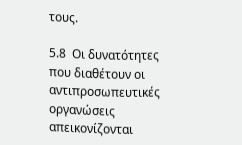τους.

5.8  Οι δυνατότητες που διαθέτουν οι αντιπροσωπευτικές οργανώσεις απεικονίζονται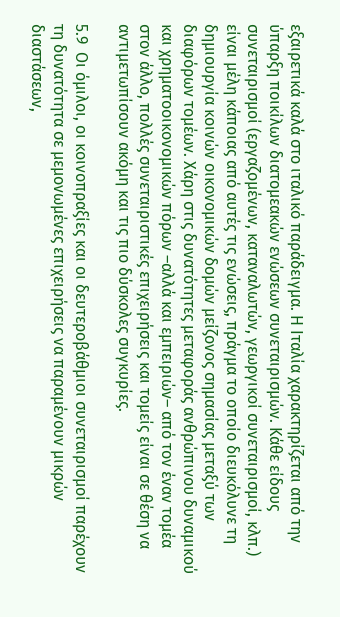εξαιρετικά καλά στο ιταλικό παράδειγμα. Η Ιταλία χαρακτηρίζεται από την ύπαρξη ποικίλων διατομεακών ενώσεων συνεταιρισμών. Κάθε είδους συνεταιρισμοί (εργαζομένων, καταναλωτών, γεωργικοί συνεταιρισμοί, κλπ.) είναι μέλη κάποιας από αυτές τις ενώσεις, πράγμα το οποίο διευκόλυνε τη δημιουργία κοινών οικονομικών δομών μείζονος σημασίας μεταξύ των διαφόρων τομέων. Χάρη στις δυνατότητες μεταφοράς ανθρώπινου δυναμικού και χρηματοοικονομικών πόρων –αλλά και εμπειριών– από τον έναν τομέα στον άλλο, πολλές συνεταιριστικές επιχειρήσεις και τομείς είναι σε θέση να αντιμετωπίσουν ακόμη και τις πιο δύσκολες συγκυρίες.

5.9  Οι όμιλοι, οι κοινοπραξίες και οι δευτεροβάθμιοι συνεταιρισμοί παρέχουν τη δυνατότητα σε μεμονωμένες επιχειρήσεις να παραμένουν μικρών διαστάσεων,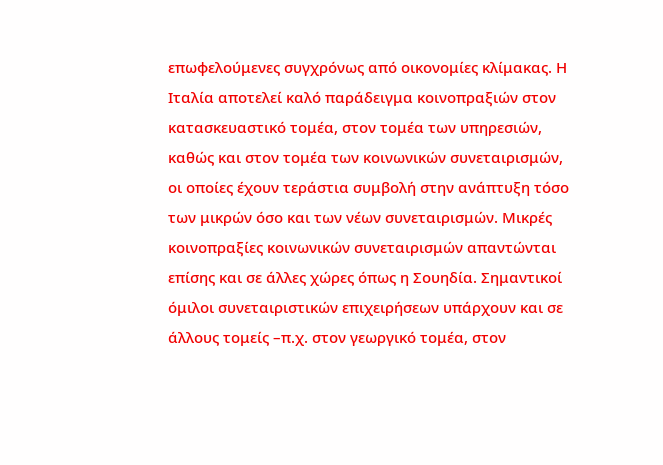επωφελούμενες συγχρόνως από οικονομίες κλίμακας. Η Ιταλία αποτελεί καλό παράδειγμα κοινοπραξιών στον κατασκευαστικό τομέα, στον τομέα των υπηρεσιών, καθώς και στον τομέα των κοινωνικών συνεταιρισμών, οι οποίες έχουν τεράστια συμβολή στην ανάπτυξη τόσο των μικρών όσο και των νέων συνεταιρισμών. Μικρές κοινοπραξίες κοινωνικών συνεταιρισμών απαντώνται επίσης και σε άλλες χώρες όπως η Σουηδία. Σημαντικοί όμιλοι συνεταιριστικών επιχειρήσεων υπάρχουν και σε άλλους τομείς –π.χ. στον γεωργικό τομέα, στον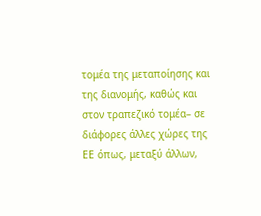τομέα της μεταποίησης και της διανομής, καθώς και στον τραπεζικό τομέα– σε διάφορες άλλες χώρες της ΕΕ όπως, μεταξύ άλλων,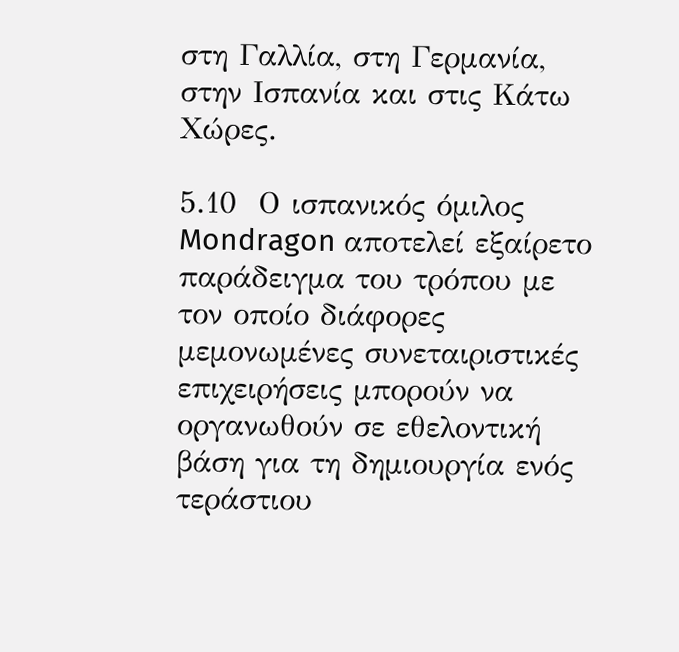στη Γαλλία, στη Γερμανία, στην Ισπανία και στις Κάτω Χώρες.

5.10  Ο ισπανικός όμιλος Mondragon αποτελεί εξαίρετο παράδειγμα του τρόπου με τον οποίο διάφορες μεμονωμένες συνεταιριστικές επιχειρήσεις μπορούν να οργανωθούν σε εθελοντική βάση για τη δημιουργία ενός τεράστιου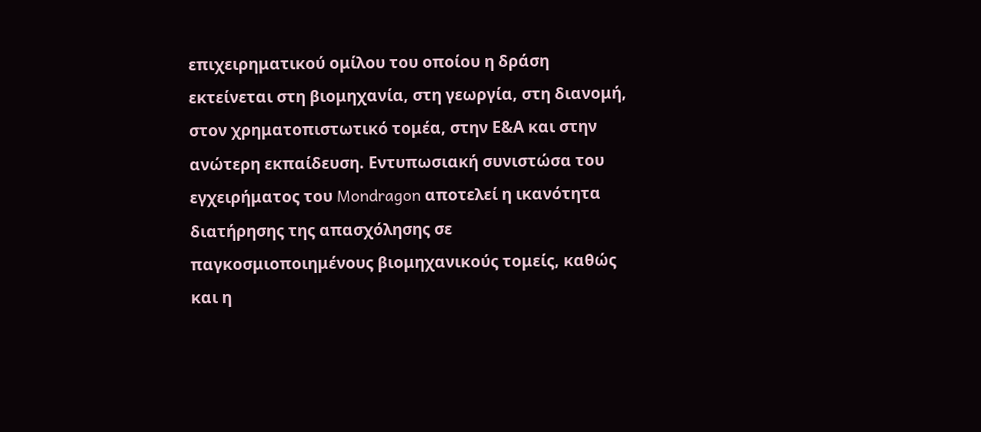επιχειρηματικού ομίλου του οποίου η δράση εκτείνεται στη βιομηχανία, στη γεωργία, στη διανομή, στον χρηματοπιστωτικό τομέα, στην Ε&Α και στην ανώτερη εκπαίδευση. Εντυπωσιακή συνιστώσα του εγχειρήματος του Mondragon αποτελεί η ικανότητα διατήρησης της απασχόλησης σε παγκοσμιοποιημένους βιομηχανικούς τομείς, καθώς και η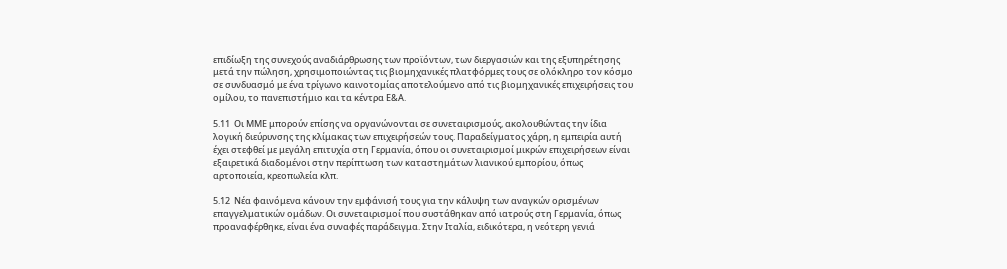επιδίωξη της συνεχούς αναδιάρθρωσης των προϊόντων, των διεργασιών και της εξυπηρέτησης μετά την πώληση, χρησιμοποιώντας τις βιομηχανικές πλατφόρμες τους σε ολόκληρο τον κόσμο σε συνδυασμό με ένα τρίγωνο καινοτομίας αποτελούμενο από τις βιομηχανικές επιχειρήσεις του ομίλου, το πανεπιστήμιο και τα κέντρα Ε&Α.

5.11  Οι ΜΜΕ μπορούν επίσης να οργανώνονται σε συνεταιρισμούς, ακολουθώντας την ίδια λογική διεύρυνσης της κλίμακας των επιχειρήσεών τους. Παραδείγματος χάρη, η εμπειρία αυτή έχει στεφθεί με μεγάλη επιτυχία στη Γερμανία, όπου οι συνεταιρισμοί μικρών επιχειρήσεων είναι εξαιρετικά διαδομένοι στην περίπτωση των καταστημάτων λιανικού εμπορίου, όπως αρτοποιεία, κρεοπωλεία κλπ.

5.12  Νέα φαινόμενα κάνουν την εμφάνισή τους για την κάλυψη των αναγκών ορισμένων επαγγελματικών ομάδων. Οι συνεταιρισμοί που συστάθηκαν από ιατρούς στη Γερμανία, όπως προαναφέρθηκε, είναι ένα συναφές παράδειγμα. Στην Ιταλία, ειδικότερα, η νεότερη γενιά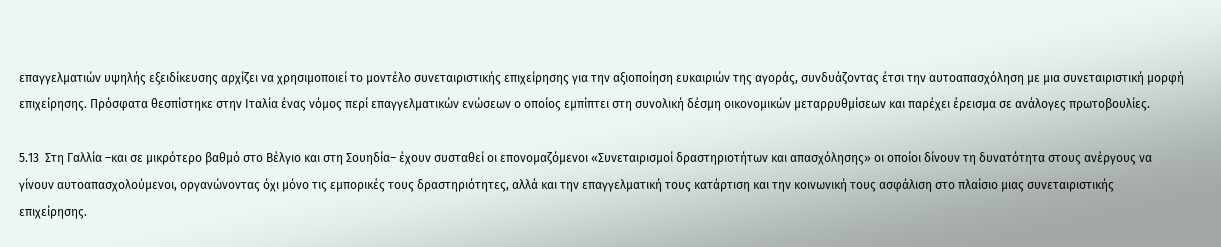επαγγελματιών υψηλής εξειδίκευσης αρχίζει να χρησιμοποιεί το μοντέλο συνεταιριστικής επιχείρησης για την αξιοποίηση ευκαιριών της αγοράς, συνδυάζοντας έτσι την αυτοαπασχόληση με μια συνεταιριστική μορφή επιχείρησης. Πρόσφατα θεσπίστηκε στην Ιταλία ένας νόμος περί επαγγελματικών ενώσεων ο οποίος εμπίπτει στη συνολική δέσμη οικονομικών μεταρρυθμίσεων και παρέχει έρεισμα σε ανάλογες πρωτοβουλίες.

5.13  Στη Γαλλία –και σε μικρότερο βαθμό στο Βέλγιο και στη Σουηδία– έχουν συσταθεί οι επονομαζόμενοι «Συνεταιρισμοί δραστηριοτήτων και απασχόλησης» οι οποίοι δίνουν τη δυνατότητα στους ανέργους να γίνουν αυτοαπασχολούμενοι, οργανώνοντας όχι μόνο τις εμπορικές τους δραστηριότητες, αλλά και την επαγγελματική τους κατάρτιση και την κοινωνική τους ασφάλιση στο πλαίσιο μιας συνεταιριστικής επιχείρησης.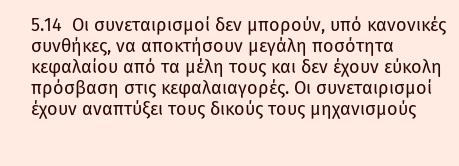5.14  Οι συνεταιρισμοί δεν μπορούν, υπό κανονικές συνθήκες, να αποκτήσουν μεγάλη ποσότητα κεφαλαίου από τα μέλη τους και δεν έχουν εύκολη πρόσβαση στις κεφαλαιαγορές. Οι συνεταιρισμοί έχουν αναπτύξει τους δικούς τους μηχανισμούς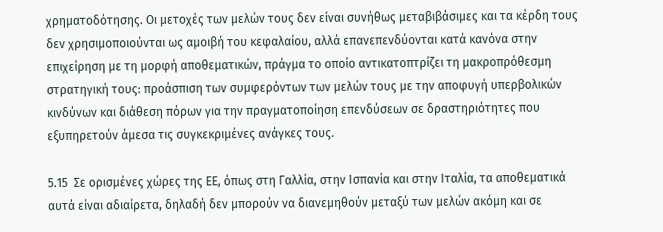χρηματοδότησης. Οι μετοχές των μελών τους δεν είναι συνήθως μεταβιβάσιμες και τα κέρδη τους δεν χρησιμοποιούνται ως αμοιβή του κεφαλαίου, αλλά επανεπενδύονται κατά κανόνα στην επιχείρηση με τη μορφή αποθεματικών, πράγμα το οποίο αντικατοπτρίζει τη μακροπρόθεσμη στρατηγική τους: προάσπιση των συμφερόντων των μελών τους με την αποφυγή υπερβολικών κινδύνων και διάθεση πόρων για την πραγματοποίηση επενδύσεων σε δραστηριότητες που εξυπηρετούν άμεσα τις συγκεκριμένες ανάγκες τους.

5.15  Σε ορισμένες χώρες της ΕΕ, όπως στη Γαλλία, στην Ισπανία και στην Ιταλία, τα αποθεματικά αυτά είναι αδιαίρετα, δηλαδή δεν μπορούν να διανεμηθούν μεταξύ των μελών ακόμη και σε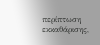περίπτωση εκκαθάρισης,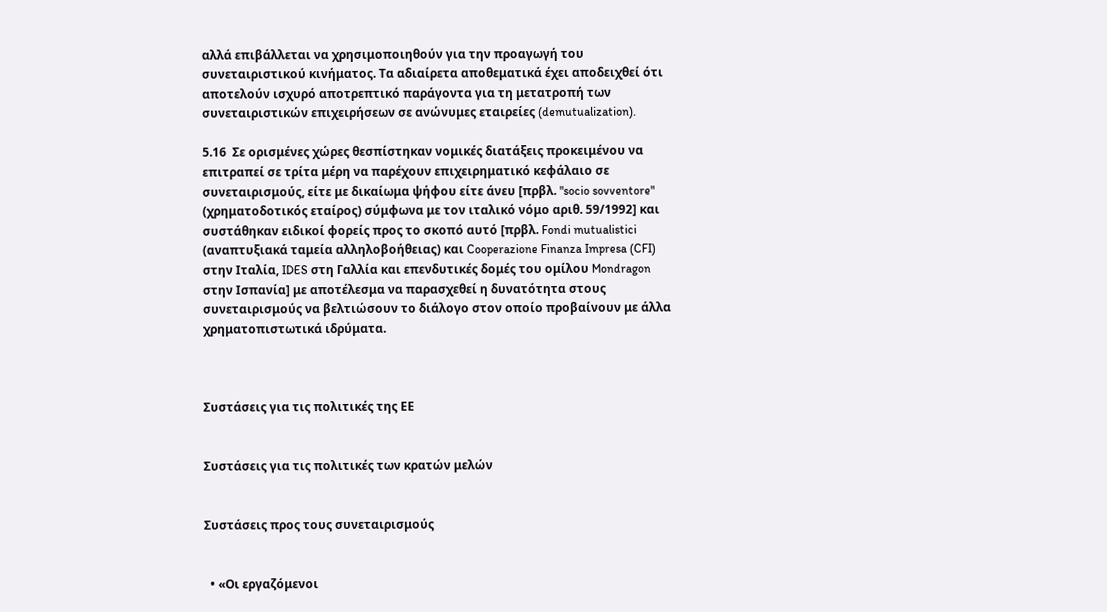αλλά επιβάλλεται να χρησιμοποιηθούν για την προαγωγή του συνεταιριστικού κινήματος. Τα αδιαίρετα αποθεματικά έχει αποδειχθεί ότι αποτελούν ισχυρό αποτρεπτικό παράγοντα για τη μετατροπή των συνεταιριστικών επιχειρήσεων σε ανώνυμες εταιρείες (demutualization).

5.16  Σε ορισμένες χώρες θεσπίστηκαν νομικές διατάξεις προκειμένου να επιτραπεί σε τρίτα μέρη να παρέχουν επιχειρηματικό κεφάλαιο σε συνεταιρισμούς, είτε με δικαίωμα ψήφου είτε άνευ [πρβλ. "socio sovventore" (χρηματοδοτικός εταίρος) σύμφωνα με τον ιταλικό νόμο αριθ. 59/1992] και συστάθηκαν ειδικοί φορείς προς το σκοπό αυτό [πρβλ. Fondi mutualistici (αναπτυξιακά ταμεία αλληλοβοήθειας) και Cooperazione Finanza Impresa (CFI) στην Ιταλία, IDES στη Γαλλία και επενδυτικές δομές του ομίλου Mondragon στην Ισπανία] με αποτέλεσμα να παρασχεθεί η δυνατότητα στους συνεταιρισμούς να βελτιώσουν το διάλογο στον οποίο προβαίνουν με άλλα χρηματοπιστωτικά ιδρύματα.



Συστάσεις για τις πολιτικές της ΕΕ


Συστάσεις για τις πολιτικές των κρατών μελών


Συστάσεις προς τους συνεταιρισμούς


  • «Οι εργαζόμενοι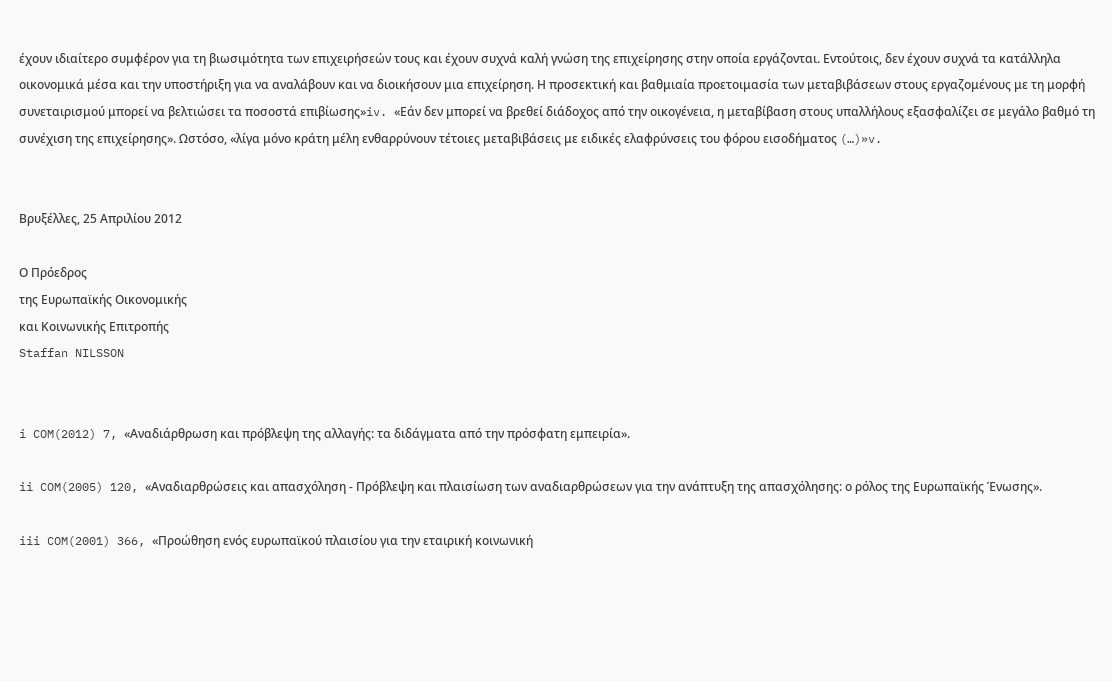έχουν ιδιαίτερο συμφέρον για τη βιωσιμότητα των επιχειρήσεών τους και έχουν συχνά καλή γνώση της επιχείρησης στην οποία εργάζονται. Εντούτοις, δεν έχουν συχνά τα κατάλληλα οικονομικά μέσα και την υποστήριξη για να αναλάβουν και να διοικήσουν μια επιχείρηση. Η προσεκτική και βαθμιαία προετοιμασία των μεταβιβάσεων στους εργαζομένους με τη μορφή συνεταιρισμού μπορεί να βελτιώσει τα ποσοστά επιβίωσης»iv. «Εάν δεν μπορεί να βρεθεί διάδοχος από την οικογένεια, η μεταβίβαση στους υπαλλήλους εξασφαλίζει σε μεγάλο βαθμό τη συνέχιση της επιχείρησης». Ωστόσο, «λίγα μόνο κράτη μέλη ενθαρρύνουν τέτοιες μεταβιβάσεις με ειδικές ελαφρύνσεις του φόρου εισοδήματος (…)»v.


Βρυξέλλες, 25 Απριλίου 2012

Ο Πρόεδρος
της Ευρωπαϊκής Οικονομικής
και Κοινωνικής Επιτροπής
Staffan NILSSON


i COM(2012) 7, «Αναδιάρθρωση και πρόβλεψη της αλλαγής: τα διδάγματα από την πρόσφατη εμπειρία».

ii COM(2005) 120, «Αναδιαρθρώσεις και απασχόληση - Πρόβλεψη και πλαισίωση των αναδιαρθρώσεων για την ανάπτυξη της απασχόλησης: ο ρόλος της Ευρωπαϊκής Ένωσης».

iii COM(2001) 366, «Προώθηση ενός ευρωπαϊκού πλαισίου για την εταιρική κοινωνική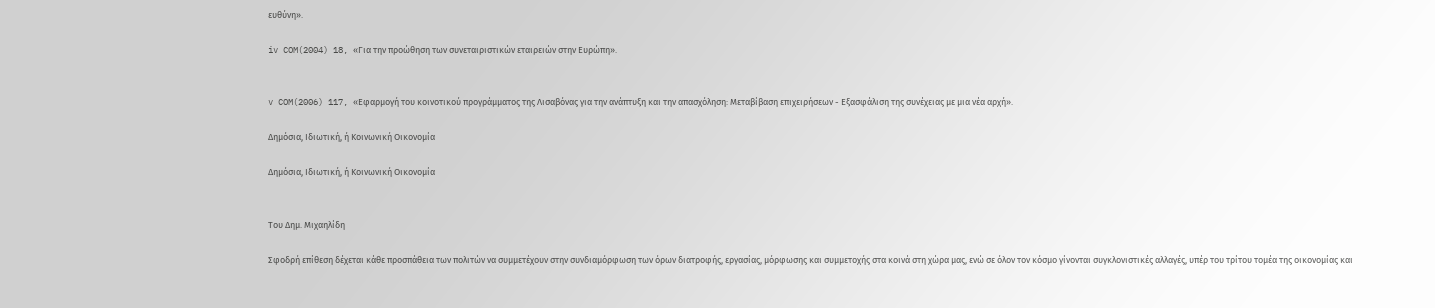ευθύνη».

iv COM(2004) 18, «Για την προώθηση των συνεταιριστικών εταιρειών στην Ευρώπη».


v COM(2006) 117, «Εφαρμογή του κοινοτικού προγράμματος της Λισαβόνας για την ανάπτυξη και την απασχόληση: Μεταβίβαση επιχειρήσεων - Εξασφάλιση της συνέχειας με μια νέα αρχή».

Δημόσια, Ιδιωτική, ή Κοινωνική Οικονομία

Δημόσια, Ιδιωτική, ή Κοινωνική Οικονομία


Του Δημ. Μιχαηλίδη

Σφοδρή επίθεση δέχεται κάθε προσπάθεια των πολιτών να συμμετέχουν στην συνδιαμόρφωση των όρων διατροφής, εργασίας, μόρφωσης και συμμετοχής στα κοινά στη χώρα μας, ενώ σε όλον τον κόσμο γίνονται συγκλονιστικές αλλαγές, υπέρ του τρίτου τομέα της οικονομίας και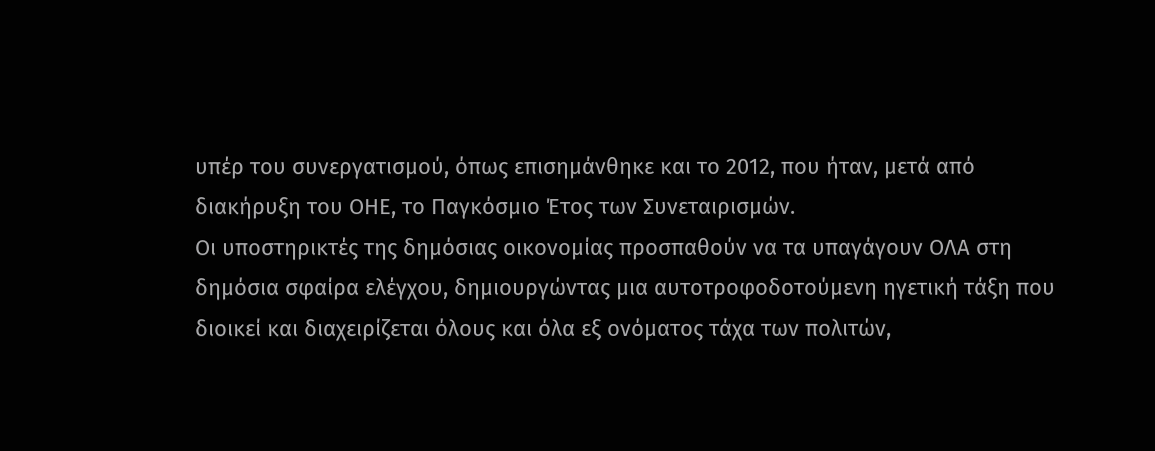υπέρ του συνεργατισμού, όπως επισημάνθηκε και το 2012, που ήταν, μετά από διακήρυξη του ΟΗΕ, το Παγκόσμιο Έτος των Συνεταιρισμών.
Οι υποστηρικτές της δημόσιας οικονομίας προσπαθούν να τα υπαγάγουν ΟΛΑ στη δημόσια σφαίρα ελέγχου, δημιουργώντας μια αυτοτροφοδοτούμενη ηγετική τάξη που διοικεί και διαχειρίζεται όλους και όλα εξ ονόματος τάχα των πολιτών,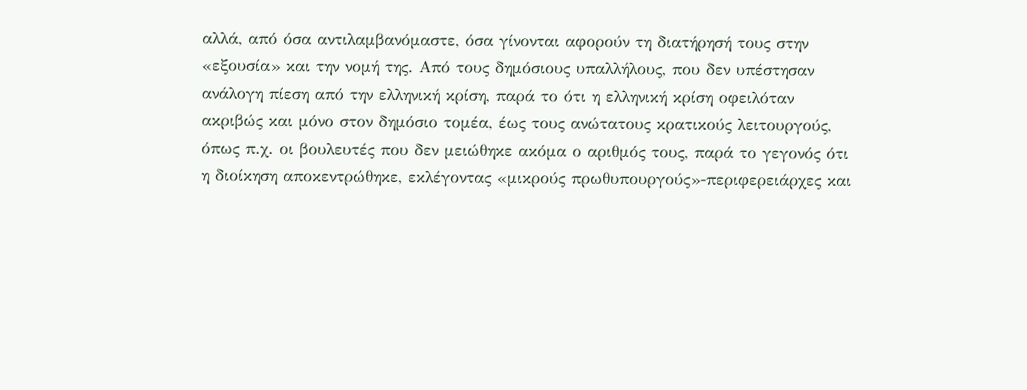αλλά, από όσα αντιλαμβανόμαστε, όσα γίνονται αφορούν τη διατήρησή τους στην «εξουσία» και την νομή της. Από τους δημόσιους υπαλλήλους, που δεν υπέστησαν ανάλογη πίεση από την ελληνική κρίση, παρά το ότι η ελληνική κρίση οφειλόταν ακριβώς και μόνο στον δημόσιο τομέα, έως τους ανώτατους κρατικούς λειτουργούς, όπως π.χ. οι βουλευτές που δεν μειώθηκε ακόμα ο αριθμός τους, παρά το γεγονός ότι η διοίκηση αποκεντρώθηκε, εκλέγοντας «μικρούς πρωθυπουργούς»-περιφερειάρχες και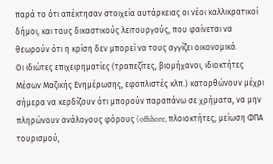παρά το ότι απέκτησαν στοιχεία αυτάρκειας οι νέοι καλλικρατικοί δήμοι, και τους δικαστικούς λειτουργούς, που φαίνεται να θεωρούν ότι η κρίση δεν μπορεί να τους αγγίζει οικονομικά.
Οι ιδιώτες επιχειρηματίες (τραπεζίτες, βιομήχανοι, ιδιοκτήτες Μέσων Μαζικής Ενημέρωσης, εφοπλιστές κλπ.) κατορθώνουν μέχρι σήμερα να κερδίζουν ότι μπορούν παραπάνω σε χρήματα, να μην πληρώνουν ανάλογους φόρους (offshore, πλοιοκτήτες, μείωση ΦΠΑ τουρισμού,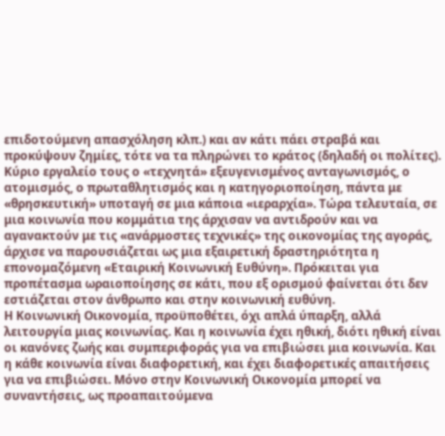επιδοτούμενη απασχόληση κλπ.) και αν κάτι πάει στραβά και προκύψουν ζημίες, τότε να τα πληρώνει το κράτος (δηλαδή οι πολίτες). Κύριο εργαλείο τους ο «τεχνητά» εξευγενισμένος ανταγωνισμός, ο ατομισμός, ο πρωταθλητισμός και η κατηγοριοποίηση, πάντα με «θρησκευτική» υποταγή σε μια κάποια «ιεραρχία». Τώρα τελευταία, σε μια κοινωνία που κομμάτια της άρχισαν να αντιδρούν και να αγανακτούν με τις «ανάρμοστες τεχνικές» της οικονομίας της αγοράς, άρχισε να παρουσιάζεται ως μια εξαιρετική δραστηριότητα η επονομαζόμενη «Εταιρική Κοινωνική Ευθύνη». Πρόκειται για προπέτασμα ωραιοποίησης σε κάτι, που εξ ορισμού φαίνεται ότι δεν εστιάζεται στον άνθρωπο και στην κοινωνική ευθύνη.
Η Κοινωνική Οικονομία, προϋποθέτει, όχι απλά ύπαρξη, αλλά λειτουργία μιας κοινωνίας. Και η κοινωνία έχει ηθική, διότι ηθική είναι οι κανόνες ζωής και συμπεριφοράς για να επιβιώσει μια κοινωνία. Και η κάθε κοινωνία είναι διαφορετική, και έχει διαφορετικές απαιτήσεις για να επιβιώσει. Μόνο στην Κοινωνική Οικονομία μπορεί να συναντήσεις, ως προαπαιτούμενα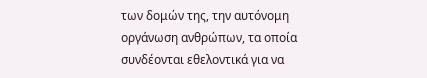των δομών της, την αυτόνομη οργάνωση ανθρώπων, τα οποία συνδέονται εθελοντικά για να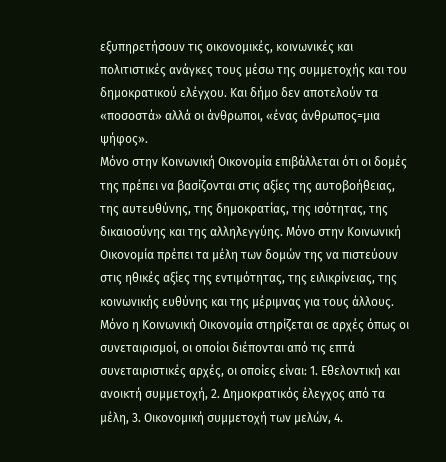εξυπηρετήσουν τις οικονομικές, κοινωνικές και πολιτιστικές ανάγκες τους μέσω της συμμετοχής και του δημοκρατικού ελέγχου. Και δήμο δεν αποτελούν τα «ποσοστά» αλλά οι άνθρωποι, «ένας άνθρωπος=μια ψήφος».
Μόνο στην Κοινωνική Οικονομία επιβάλλεται ότι οι δομές της πρέπει να βασίζονται στις αξίες της αυτοβοήθειας, της αυτευθύνης, της δημοκρατίας, της ισότητας, της δικαιοσύνης και της αλληλεγγύης. Μόνο στην Κοινωνική Οικονομία πρέπει τα μέλη των δομών της να πιστεύουν στις ηθικές αξίες της εντιμότητας, της ειλικρίνειας, της κοινωνικής ευθύνης και της μέριμνας για τους άλλους. Μόνο η Κοινωνική Οικονομία στηρίζεται σε αρχές όπως οι συνεταιρισμοί, οι οποίοι διέπονται από τις επτά συνεταιριστικές αρχές, οι οποίες είναι: 1. Εθελοντική και ανοικτή συμμετοχή, 2. Δημοκρατικός έλεγχος από τα μέλη, 3. Οικονομική συμμετοχή των μελών, 4.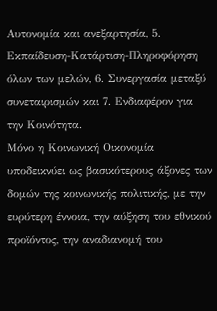Αυτονομία και ανεξαρτησία, 5. Εκπαίδευση-Κατάρτιση-Πληροφόρηση όλων των μελών, 6. Συνεργασία μεταξύ συνεταιρισμών και 7. Ενδιαφέρον για την Κοινότητα.
Μόνο η Κοινωνική Οικονομία υποδεικνύει ως βασικότερους άξονες των δομών της κοινωνικής πολιτικής, με την ευρύτερη έννοια, την αύξηση του εθνικού προϊόντος, την αναδιανομή του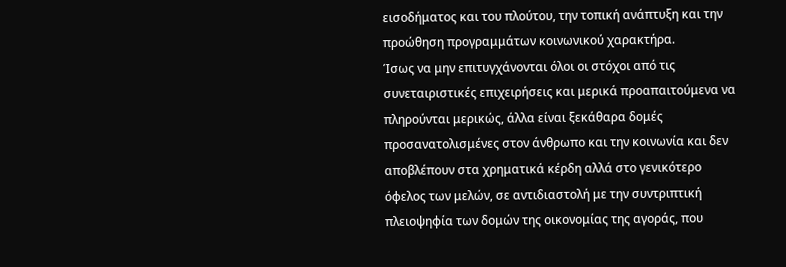εισοδήματος και του πλούτου, την τοπική ανάπτυξη και την προώθηση προγραμμάτων κοινωνικού χαρακτήρα.
Ίσως να μην επιτυγχάνονται όλοι οι στόχοι από τις συνεταιριστικές επιχειρήσεις και μερικά προαπαιτούμενα να πληρούνται μερικώς, άλλα είναι ξεκάθαρα δομές προσανατολισμένες στον άνθρωπο και την κοινωνία και δεν αποβλέπουν στα χρηματικά κέρδη αλλά στο γενικότερο όφελος των μελών, σε αντιδιαστολή με την συντριπτική πλειοψηφία των δομών της οικονομίας της αγοράς, που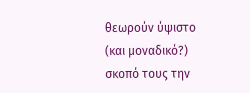θεωρούν ύψιστο (και μοναδικό?) σκοπό τους την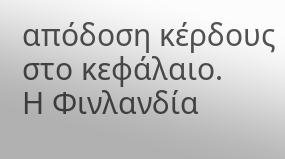απόδοση κέρδους στο κεφάλαιο.
Η Φινλανδία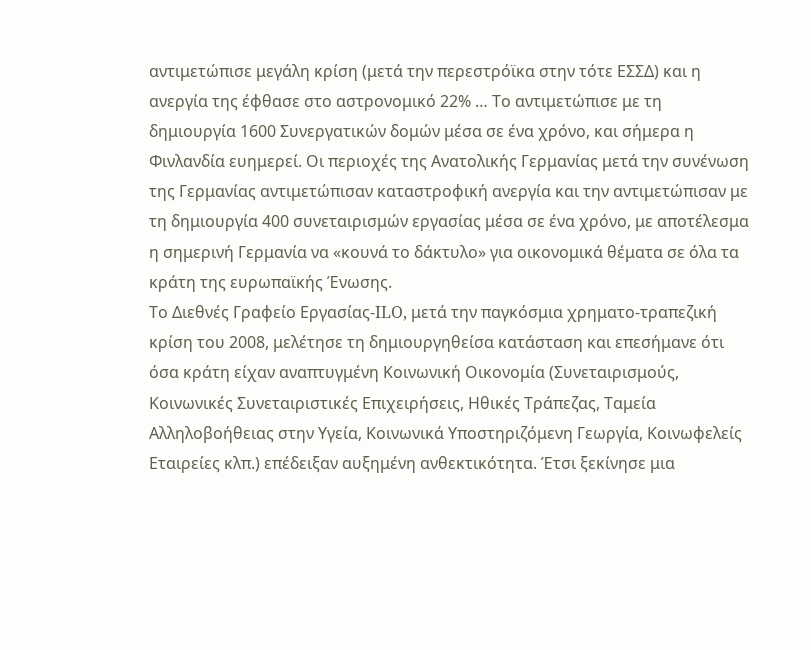αντιμετώπισε μεγάλη κρίση (μετά την περεστρόϊκα στην τότε ΕΣΣΔ) και η ανεργία της έφθασε στο αστρονομικό 22% … Το αντιμετώπισε με τη δημιουργία 1600 Συνεργατικών δομών μέσα σε ένα χρόνο, και σήμερα η Φινλανδία ευημερεί. Οι περιοχές της Ανατολικής Γερμανίας μετά την συνένωση της Γερμανίας αντιμετώπισαν καταστροφική ανεργία και την αντιμετώπισαν με τη δημιουργία 400 συνεταιρισμών εργασίας μέσα σε ένα χρόνο, με αποτέλεσμα η σημερινή Γερμανία να «κουνά το δάκτυλο» για οικονομικά θέματα σε όλα τα κράτη της ευρωπαϊκής Ένωσης.
Το Διεθνές Γραφείο Εργασίας-ILO, μετά την παγκόσμια χρηματο-τραπεζική κρίση του 2008, μελέτησε τη δημιουργηθείσα κατάσταση και επεσήμανε ότι όσα κράτη είχαν αναπτυγμένη Κοινωνική Οικονομία (Συνεταιρισμούς, Κοινωνικές Συνεταιριστικές Επιχειρήσεις, Ηθικές Τράπεζας, Ταμεία Αλληλοβοήθειας στην Υγεία, Κοινωνικά Υποστηριζόμενη Γεωργία, Κοινωφελείς Εταιρείες κλπ.) επέδειξαν αυξημένη ανθεκτικότητα. Έτσι ξεκίνησε μια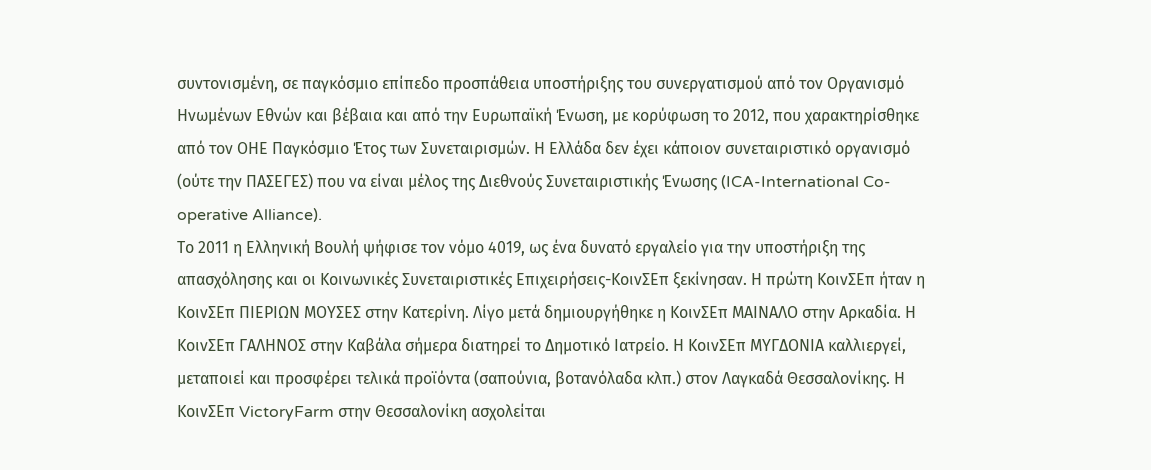συντονισμένη, σε παγκόσμιο επίπεδο προσπάθεια υποστήριξης του συνεργατισμού από τον Οργανισμό Ηνωμένων Εθνών και βέβαια και από την Ευρωπαϊκή Ένωση, με κορύφωση το 2012, που χαρακτηρίσθηκε από τον ΟΗΕ Παγκόσμιο Έτος των Συνεταιρισμών. Η Ελλάδα δεν έχει κάποιον συνεταιριστικό οργανισμό (ούτε την ΠΑΣΕΓΕΣ) που να είναι μέλος της Διεθνούς Συνεταιριστικής Ένωσης (ICA-International Co-operative Alliance).
Το 2011 η Ελληνική Βουλή ψήφισε τον νόμο 4019, ως ένα δυνατό εργαλείο για την υποστήριξη της απασχόλησης και οι Κοινωνικές Συνεταιριστικές Επιχειρήσεις-ΚοινΣΕπ ξεκίνησαν. Η πρώτη ΚοινΣΕπ ήταν η ΚοινΣΕπ ΠΙΕΡΙΩΝ ΜΟΥΣΕΣ στην Κατερίνη. Λίγο μετά δημιουργήθηκε η ΚοινΣΕπ ΜΑΙΝΑΛΟ στην Αρκαδία. Η ΚοινΣΕπ ΓΑΛΗΝΟΣ στην Καβάλα σήμερα διατηρεί το Δημοτικό Ιατρείο. Η ΚοινΣΕπ ΜΥΓΔΟΝΙΑ καλλιεργεί, μεταποιεί και προσφέρει τελικά προϊόντα (σαπούνια, βοτανόλαδα κλπ.) στον Λαγκαδά Θεσσαλονίκης. Η ΚοινΣΕπ VictoryFarm στην Θεσσαλονίκη ασχολείται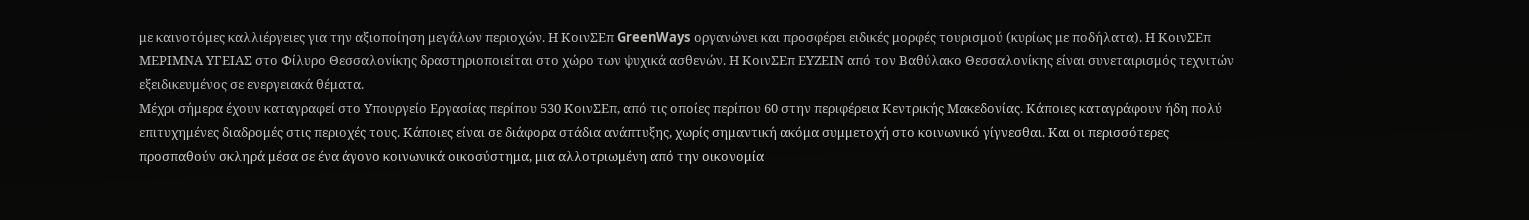με καινοτόμες καλλιέργειες για την αξιοποίηση μεγάλων περιοχών. Η ΚοινΣΕπ GreenWays οργανώνει και προσφέρει ειδικές μορφές τουρισμού (κυρίως με ποδήλατα). Η ΚοινΣΕπ ΜΕΡΙΜΝΑ ΥΓΕΙΑΣ στο Φίλυρο Θεσσαλονίκης δραστηριοποιείται στο χώρο των ψυχικά ασθενών. Η ΚοινΣΕπ ΕΥΖΕΙΝ από τον Βαθύλακο Θεσσαλονίκης είναι συνεταιρισμός τεχνιτών εξειδικευμένος σε ενεργειακά θέματα.
Μέχρι σήμερα έχουν καταγραφεί στο Υπουργείο Εργασίας περίπου 530 ΚοινΣΕπ, από τις οποίες περίπου 60 στην περιφέρεια Κεντρικής Μακεδονίας. Κάποιες καταγράφουν ήδη πολύ επιτυχημένες διαδρομές στις περιοχές τους. Κάποιες είναι σε διάφορα στάδια ανάπτυξης, χωρίς σημαντική ακόμα συμμετοχή στο κοινωνικό γίγνεσθαι. Και οι περισσότερες προσπαθούν σκληρά μέσα σε ένα άγονο κοινωνικά οικοσύστημα, μια αλλοτριωμένη από την οικονομία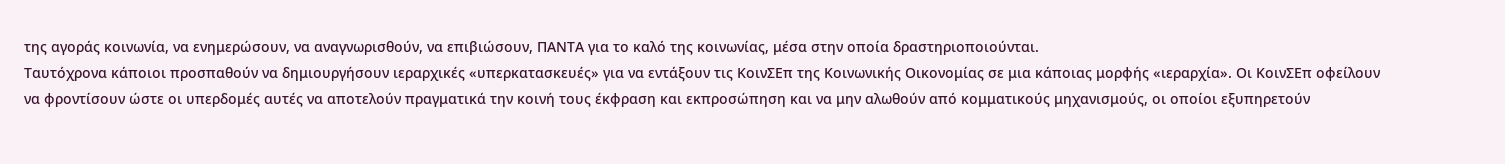της αγοράς κοινωνία, να ενημερώσουν, να αναγνωρισθούν, να επιβιώσουν, ΠΑΝΤΑ για το καλό της κοινωνίας, μέσα στην οποία δραστηριοποιούνται.
Ταυτόχρονα κάποιοι προσπαθούν να δημιουργήσουν ιεραρχικές «υπερκατασκευές» για να εντάξουν τις ΚοινΣΕπ της Κοινωνικής Οικονομίας σε μια κάποιας μορφής «ιεραρχία». Οι ΚοινΣΕπ οφείλουν να φροντίσουν ώστε οι υπερδομές αυτές να αποτελούν πραγματικά την κοινή τους έκφραση και εκπροσώπηση και να μην αλωθούν από κομματικούς μηχανισμούς, οι οποίοι εξυπηρετούν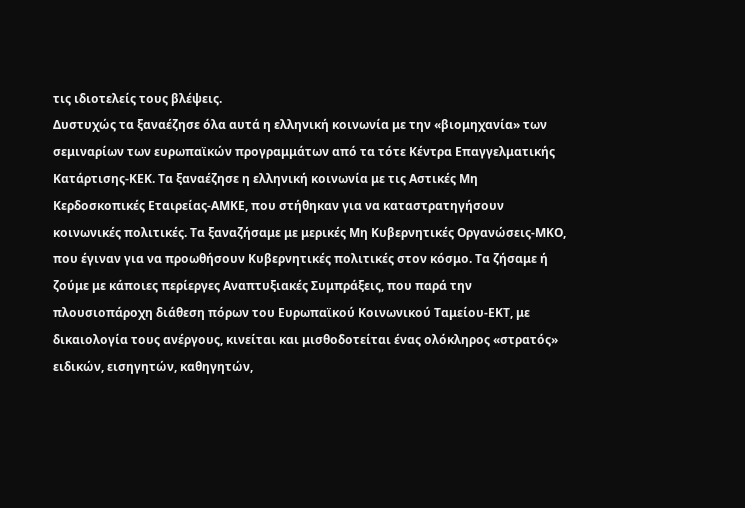τις ιδιοτελείς τους βλέψεις.
Δυστυχώς τα ξαναέζησε όλα αυτά η ελληνική κοινωνία με την «βιομηχανία» των σεμιναρίων των ευρωπαϊκών προγραμμάτων από τα τότε Κέντρα Επαγγελματικής Κατάρτισης-ΚΕΚ. Τα ξαναέζησε η ελληνική κοινωνία με τις Αστικές Μη Κερδοσκοπικές Εταιρείας-ΑΜΚΕ, που στήθηκαν για να καταστρατηγήσουν κοινωνικές πολιτικές. Τα ξαναζήσαμε με μερικές Μη Κυβερνητικές Οργανώσεις-ΜΚΟ, που έγιναν για να προωθήσουν Κυβερνητικές πολιτικές στον κόσμο. Τα ζήσαμε ή ζούμε με κάποιες περίεργες Αναπτυξιακές Συμπράξεις, που παρά την πλουσιοπάροχη διάθεση πόρων του Ευρωπαϊκού Κοινωνικού Ταμείου-ΕΚΤ, με δικαιολογία τους ανέργους, κινείται και μισθοδοτείται ένας ολόκληρος «στρατός» ειδικών, εισηγητών, καθηγητών,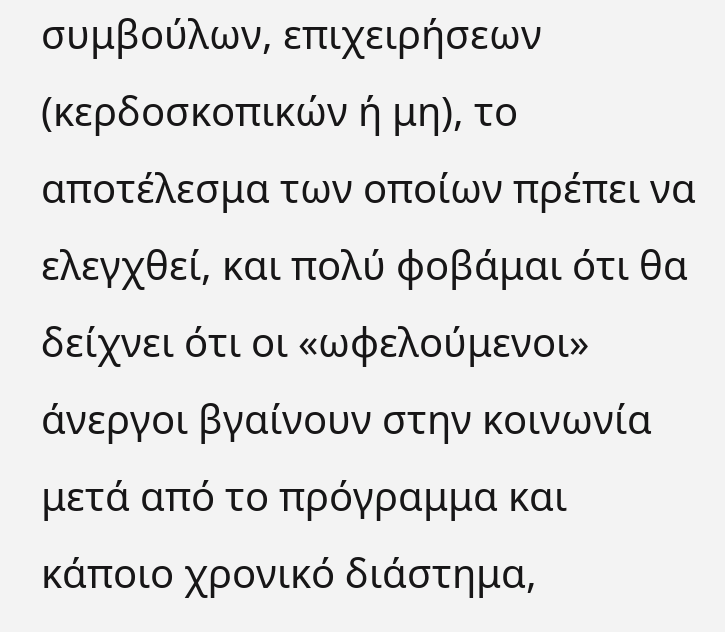συμβούλων, επιχειρήσεων (κερδοσκοπικών ή μη), το αποτέλεσμα των οποίων πρέπει να ελεγχθεί, και πολύ φοβάμαι ότι θα δείχνει ότι οι «ωφελούμενοι» άνεργοι βγαίνουν στην κοινωνία μετά από το πρόγραμμα και κάποιο χρονικό διάστημα,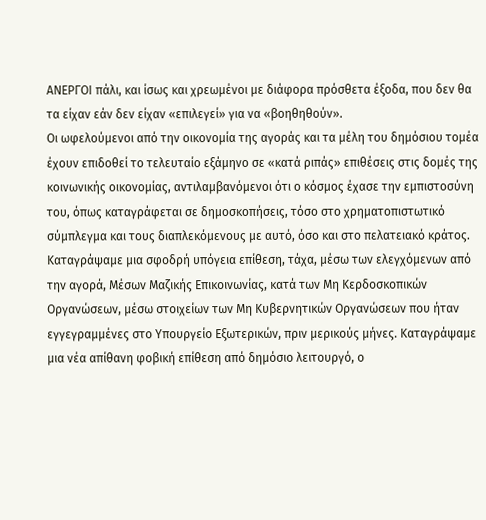ΑΝΕΡΓΟΙ πάλι, και ίσως και χρεωμένοι με διάφορα πρόσθετα έξοδα, που δεν θα τα είχαν εάν δεν είχαν «επιλεγεί» για να «βοηθηθούν».
Οι ωφελούμενοι από την οικονομία της αγοράς και τα μέλη του δημόσιου τομέα έχουν επιδοθεί το τελευταίο εξάμηνο σε «κατά ριπάς» επιθέσεις στις δομές της κοινωνικής οικονομίας, αντιλαμβανόμενοι ότι ο κόσμος έχασε την εμπιστοσύνη του, όπως καταγράφεται σε δημοσκοπήσεις, τόσο στο χρηματοπιστωτικό σύμπλεγμα και τους διαπλεκόμενους με αυτό, όσο και στο πελατειακό κράτος.
Καταγράψαμε μια σφοδρή υπόγεια επίθεση, τάχα, μέσω των ελεγχόμενων από την αγορά, Μέσων Μαζικής Επικοινωνίας, κατά των Μη Κερδοσκοπικών Οργανώσεων, μέσω στοιχείων των Μη Κυβερνητικών Οργανώσεων που ήταν εγγεγραμμένες στο Υπουργείο Εξωτερικών, πριν μερικούς μήνες. Καταγράψαμε μια νέα απίθανη φοβική επίθεση από δημόσιο λειτουργό, ο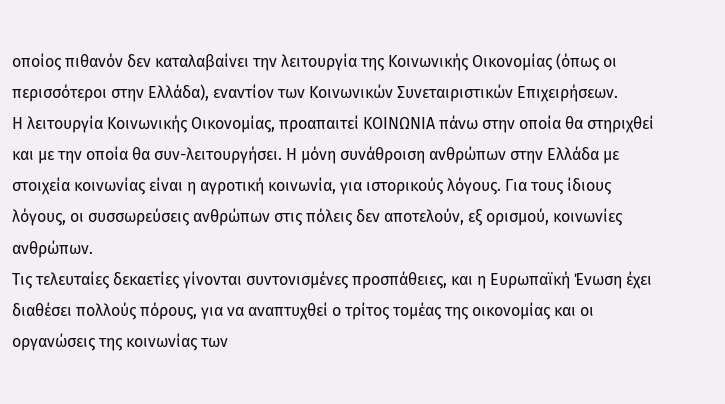οποίος πιθανόν δεν καταλαβαίνει την λειτουργία της Κοινωνικής Οικονομίας (όπως οι περισσότεροι στην Ελλάδα), εναντίον των Κοινωνικών Συνεταιριστικών Επιχειρήσεων.
Η λειτουργία Κοινωνικής Οικονομίας, προαπαιτεί ΚΟΙΝΩΝΙΑ πάνω στην οποία θα στηριχθεί και με την οποία θα συν-λειτουργήσει. Η μόνη συνάθροιση ανθρώπων στην Ελλάδα με στοιχεία κοινωνίας είναι η αγροτική κοινωνία, για ιστορικούς λόγους. Για τους ίδιους λόγους, οι συσσωρεύσεις ανθρώπων στις πόλεις δεν αποτελούν, εξ ορισμού, κοινωνίες ανθρώπων.
Τις τελευταίες δεκαετίες γίνονται συντονισμένες προσπάθειες, και η Ευρωπαϊκή Ένωση έχει διαθέσει πολλούς πόρους, για να αναπτυχθεί ο τρίτος τομέας της οικονομίας και οι οργανώσεις της κοινωνίας των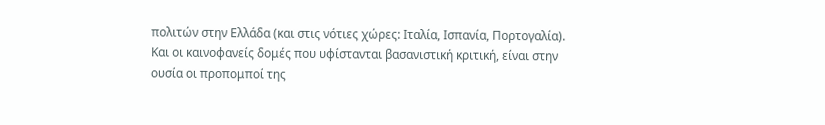πολιτών στην Ελλάδα (και στις νότιες χώρες: Ιταλία, Ισπανία, Πορτογαλία). Και οι καινοφανείς δομές που υφίστανται βασανιστική κριτική, είναι στην ουσία οι προπομποί της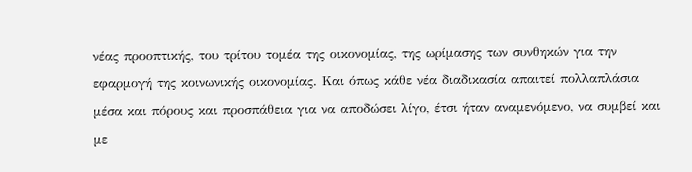νέας προοπτικής, του τρίτου τομέα της οικονομίας, της ωρίμασης των συνθηκών για την εφαρμογή της κοινωνικής οικονομίας. Και όπως κάθε νέα διαδικασία απαιτεί πολλαπλάσια μέσα και πόρους και προσπάθεια για να αποδώσει λίγο, έτσι ήταν αναμενόμενο, να συμβεί και με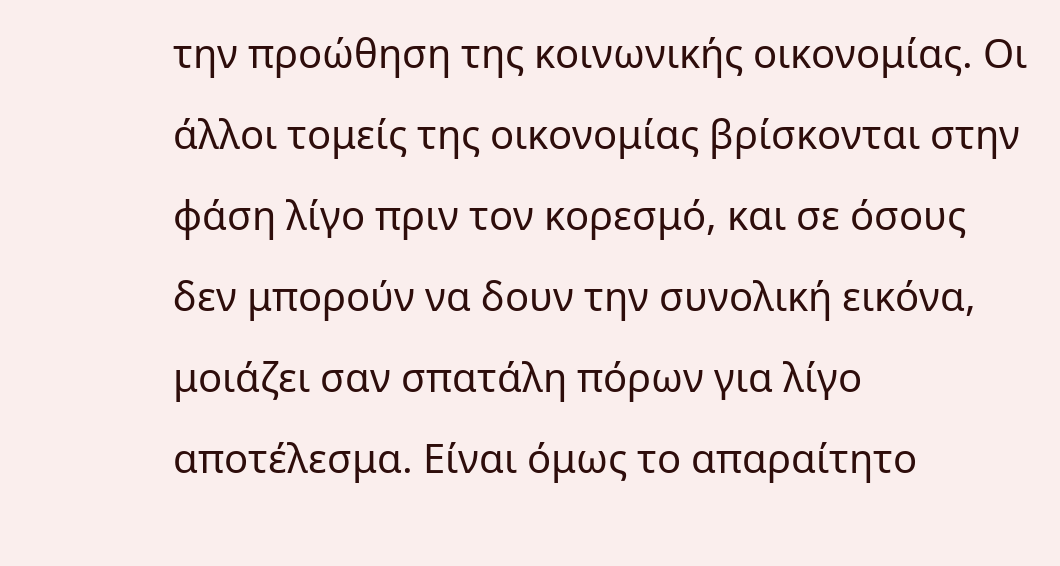την προώθηση της κοινωνικής οικονομίας. Οι άλλοι τομείς της οικονομίας βρίσκονται στην φάση λίγο πριν τον κορεσμό, και σε όσους δεν μπορούν να δουν την συνολική εικόνα, μοιάζει σαν σπατάλη πόρων για λίγο αποτέλεσμα. Είναι όμως το απαραίτητο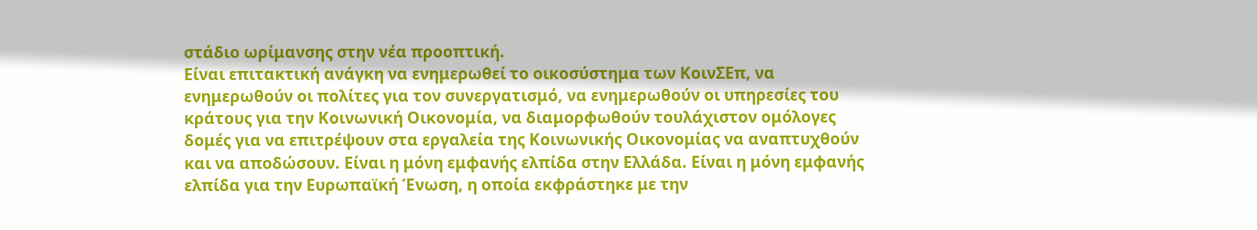στάδιο ωρίμανσης στην νέα προοπτική.
Είναι επιτακτική ανάγκη να ενημερωθεί το οικοσύστημα των ΚοινΣΕπ, να ενημερωθούν οι πολίτες για τον συνεργατισμό, να ενημερωθούν οι υπηρεσίες του κράτους για την Κοινωνική Οικονομία, να διαμορφωθούν τουλάχιστον ομόλογες δομές για να επιτρέψουν στα εργαλεία της Κοινωνικής Οικονομίας να αναπτυχθούν και να αποδώσουν. Είναι η μόνη εμφανής ελπίδα στην Ελλάδα. Είναι η μόνη εμφανής ελπίδα για την Ευρωπαϊκή Ένωση, η οποία εκφράστηκε με την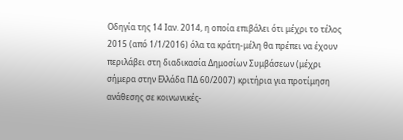Οδηγία της 14 Ιαν. 2014, η οποία επιβάλει ότι μέχρι το τέλος 2015 (από 1/1/2016) όλα τα κράτη-μέλη θα πρέπει να έχουν περιλάβει στη διαδικασία Δημοσίων Συμβάσεων (μέχρι σήμερα στην Ελλάδα ΠΔ 60/2007) κριτήρια για προτίμηση ανάθεσης σε κοινωνικές-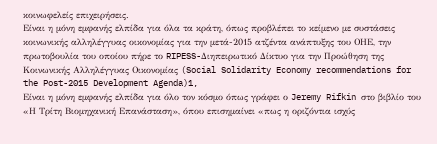κοινωφελείς επιχειρήσεις.
Είναι η μόνη εμφανής ελπίδα για όλα τα κράτη, όπως προβλέπει το κείμενο με συστάσεις κοινωνικής αλληλέγγυας οικονομίας για την μετά-2015 ατζέντα ανάπτυξης του ΟΗΕ, την πρωτοβουλία του οποίου πήρε το RIPESS-Διηπειρωτικό Δίκτυο για την Προώθηση της Κοινωνικής Αλληλέγγυας Οικονομίας (Social Solidarity Economy recommendations for the Post-2015 Development Agenda)1,
Είναι η μόνη εμφανής ελπίδα για όλο τον κόσμο όπως γράφει ο Jeremy Rifkin στο βιβλίο του «Η Τρίτη Βιομηχανική Επανάσταση», όπου επισημαίνει «πως η οριζόντια ισχύς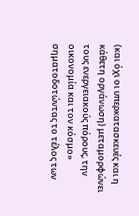(και όχι οι υπερκατασκευές και η κάθετη οργάνωση) μεταμορφώνει τους ενεργειακούς πόρους, την οικονομία και τον κόσμο» σηματοδοτώντας το τέλος των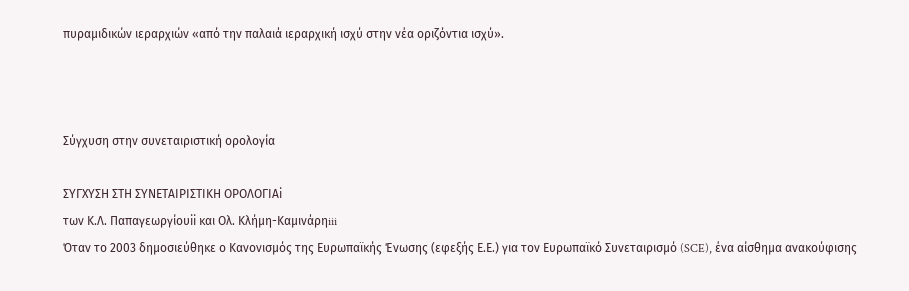πυραμιδικών ιεραρχιών «από την παλαιά ιεραρχική ισχύ στην νέα οριζόντια ισχύ».



Σύγχυση στην συνεταιριστική ορολογία

ΣΥΓΧΥΣΗ ΣΤΗ ΣΥΝΕΤΑΙΡΙΣΤΙΚΗ ΟΡΟΛΟΓΙΑi
των Κ.Λ. Παπαγεωργίουii και Ολ. Κλήμη-Καμινάρηiii
Όταν το 2003 δημοσιεύθηκε ο Κανονισμός της Ευρωπαϊκής Ένωσης (εφεξής Ε.Ε.) για τον Ευρωπαϊκό Συνεταιρισμό (SCE), ένα αίσθημα ανακούφισης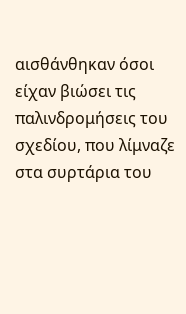αισθάνθηκαν όσοι είχαν βιώσει τις παλινδρομήσεις του σχεδίου, που λίμναζε στα συρτάρια του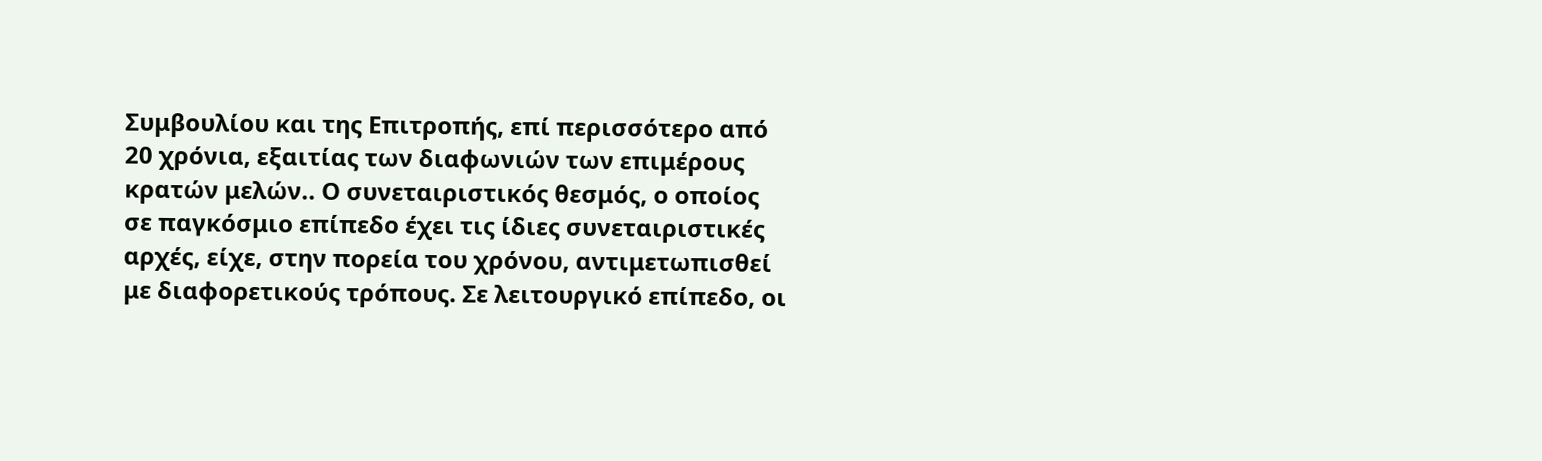Συμβουλίου και της Επιτροπής, επί περισσότερο από 20 χρόνια, εξαιτίας των διαφωνιών των επιμέρους κρατών μελών.. Ο συνεταιριστικός θεσμός, ο οποίος σε παγκόσμιο επίπεδο έχει τις ίδιες συνεταιριστικές αρχές, είχε, στην πορεία του χρόνου, αντιμετωπισθεί με διαφορετικούς τρόπους. Σε λειτουργικό επίπεδο, οι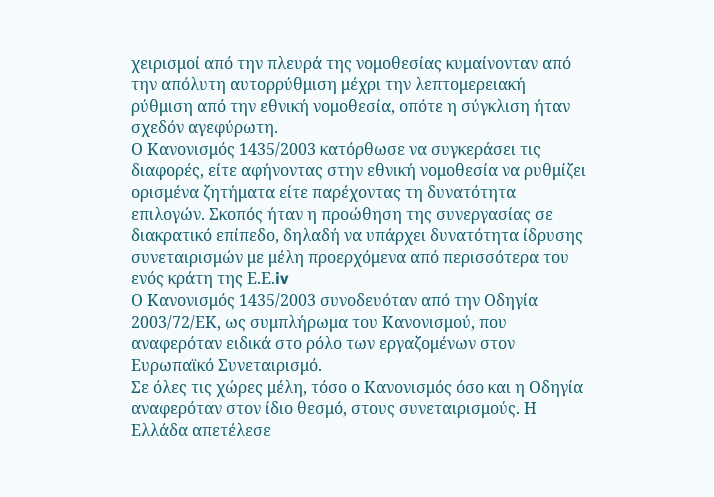χειρισμοί από την πλευρά της νομοθεσίας κυμαίνονταν από την απόλυτη αυτορρύθμιση μέχρι την λεπτομερειακή ρύθμιση από την εθνική νομοθεσία, οπότε η σύγκλιση ήταν σχεδόν αγεφύρωτη.
Ο Κανονισμός 1435/2003 κατόρθωσε να συγκεράσει τις διαφορές, είτε αφήνοντας στην εθνική νομοθεσία να ρυθμίζει ορισμένα ζητήματα είτε παρέχοντας τη δυνατότητα επιλογών. Σκοπός ήταν η προώθηση της συνεργασίας σε διακρατικό επίπεδο, δηλαδή να υπάρχει δυνατότητα ίδρυσης συνεταιρισμών με μέλη προερχόμενα από περισσότερα του ενός κράτη της Ε.Ε.iv
Ο Κανονισμός 1435/2003 συνοδευόταν από την Οδηγία 2003/72/ΕΚ, ως συμπλήρωμα του Κανονισμού, που αναφερόταν ειδικά στο ρόλο των εργαζομένων στον Ευρωπαϊκό Συνεταιρισμό.
Σε όλες τις χώρες μέλη, τόσο ο Κανονισμός όσο και η Οδηγία αναφερόταν στον ίδιο θεσμό, στους συνεταιρισμούς. Η Ελλάδα απετέλεσε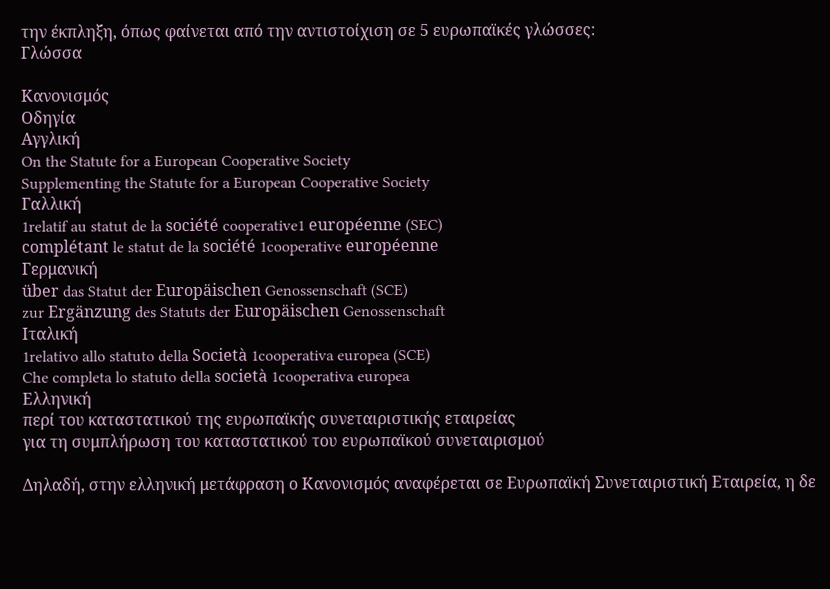την έκπληξη, όπως φαίνεται από την αντιστοίχιση σε 5 ευρωπαϊκές γλώσσες:
Γλώσσα

Κανονισμός
Οδηγία
Αγγλική
On the Statute for a European Cooperative Society
Supplementing the Statute for a European Cooperative Society
Γαλλική
1relatif au statut de la société cooperative1 européenne (SEC)
complétant le statut de la société 1cooperative européenne
Γερμανική
über das Statut der Europäischen Genossenschaft (SCE)
zur Ergänzung des Statuts der Europäischen Genossenschaft
Ιταλική
1relativo allo statuto della Società 1cooperativa europea (SCE)
Che completa lo statuto della società 1cooperativa europea
Ελληνική
περί του καταστατικού της ευρωπαϊκής συνεταιριστικής εταιρείας
για τη συμπλήρωση του καταστατικού του ευρωπαϊκού συνεταιρισμού

Δηλαδή, στην ελληνική μετάφραση ο Κανονισμός αναφέρεται σε Ευρωπαϊκή Συνεταιριστική Εταιρεία, η δε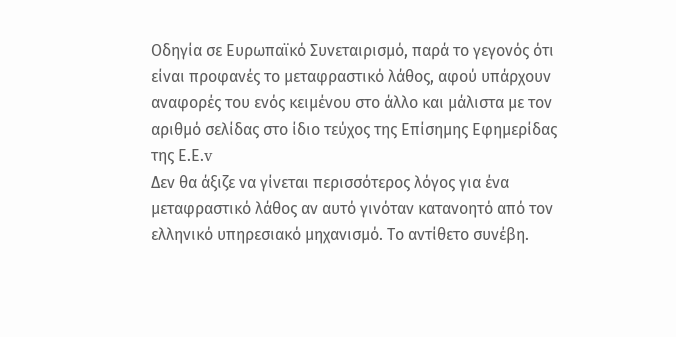Οδηγία σε Ευρωπαϊκό Συνεταιρισμό, παρά το γεγονός ότι είναι προφανές το μεταφραστικό λάθος, αφού υπάρχουν αναφορές του ενός κειμένου στο άλλο και μάλιστα με τον αριθμό σελίδας στο ίδιο τεύχος της Επίσημης Εφημερίδας της Ε.Ε.v
Δεν θα άξιζε να γίνεται περισσότερος λόγος για ένα μεταφραστικό λάθος αν αυτό γινόταν κατανοητό από τον ελληνικό υπηρεσιακό μηχανισμό. Το αντίθετο συνέβη.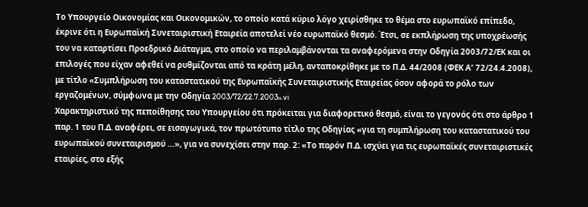Το Υπουργείο Οικονομίας και Οικονομικών, το οποίο κατά κύριο λόγο χειρίσθηκε το θέμα στο ευρωπαϊκό επίπεδο, έκρινε ότι η Ευρωπαϊκή Συνεταιριστική Εταιρεία αποτελεί νέο ευρωπαϊκό θεσμό. Έτσι, σε εκπλήρωση της υποχρέωσής του να καταρτίσει Προεδρικό Διάταγμα, στο οποίο να περιλαμβάνονται τα αναφερόμενα στην Οδηγία 2003/72/ΕΚ και οι επιλογές που είχαν αφεθεί να ρυθμίζονται από τα κράτη μέλη, ανταποκρίθηκε με το Π.Δ. 44/2008 (ΦΕΚ Α’ 72/24.4.2008), με τίτλο «Συμπλήρωση του καταστατικού της Ευρωπαϊκής Συνεταιριστικής Εταιρείας όσον αφορά το ρόλο των εργαζομένων, σύμφωνα με την Οδηγία 2003/72/22.7.2003».vi
Χαρακτηριστικό της πεποίθησης του Υπουργείου ότι πρόκειται για διαφορετικό θεσμό, είναι το γεγονός ότι στο άρθρο 1 παρ. 1 του Π.Δ. αναφέρει, σε εισαγωγικά, τον πρωτότυπο τίτλο της Οδηγίας «για τη συμπλήρωση του καταστατικού του ευρωπαϊκού συνεταιρισμού …», για να συνεχίσει στην παρ. 2: «Το παρόν Π.Δ. ισχύει για τις ευρωπαϊκές συνεταιριστικές εταιρίες, στο εξής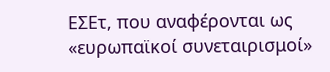ΕΣΕτ, που αναφέρονται ως «ευρωπαϊκοί συνεταιρισμοί»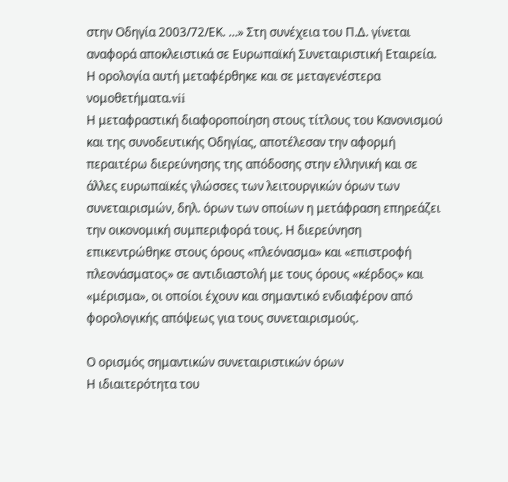στην Οδηγία 2003/72/ΕΚ. …» Στη συνέχεια του Π.Δ. γίνεται αναφορά αποκλειστικά σε Ευρωπαϊκή Συνεταιριστική Εταιρεία. Η ορολογία αυτή μεταφέρθηκε και σε μεταγενέστερα νομοθετήματα.vii
Η μεταφραστική διαφοροποίηση στους τίτλους του Κανονισμού και της συνοδευτικής Οδηγίας, αποτέλεσαν την αφορμή περαιτέρω διερεύνησης της απόδοσης στην ελληνική και σε άλλες ευρωπαϊκές γλώσσες των λειτουργικών όρων των συνεταιρισμών, δηλ. όρων των οποίων η μετάφραση επηρεάζει την οικονομική συμπεριφορά τους. Η διερεύνηση επικεντρώθηκε στους όρους «πλεόνασμα» και «επιστροφή πλεονάσματος» σε αντιδιαστολή με τους όρους «κέρδος» και «μέρισμα», οι οποίοι έχουν και σημαντικό ενδιαφέρον από φορολογικής απόψεως για τους συνεταιρισμούς.

Ο ορισμός σημαντικών συνεταιριστικών όρων
Η ιδιαιτερότητα του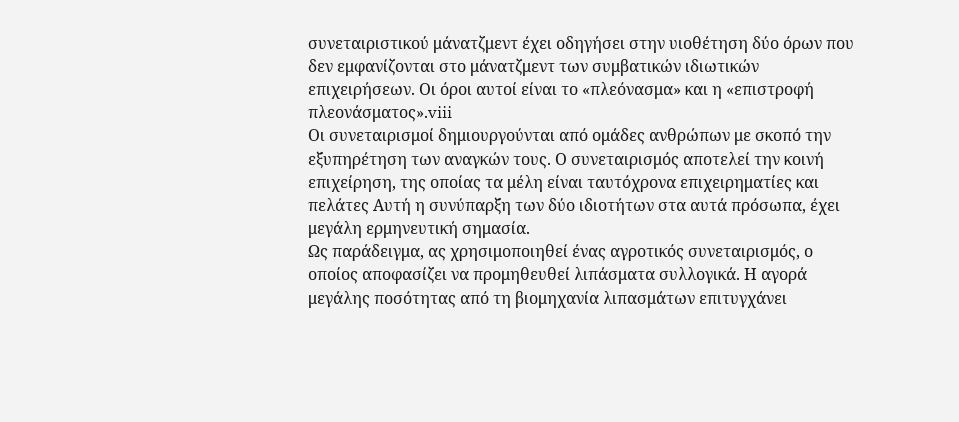συνεταιριστικού μάνατζμεντ έχει οδηγήσει στην υιοθέτηση δύο όρων που δεν εμφανίζονται στο μάνατζμεντ των συμβατικών ιδιωτικών επιχειρήσεων. Οι όροι αυτοί είναι το «πλεόνασμα» και η «επιστροφή πλεονάσματος».viii
Οι συνεταιρισμοί δημιουργούνται από ομάδες ανθρώπων με σκοπό την εξυπηρέτηση των αναγκών τους. Ο συνεταιρισμός αποτελεί την κοινή επιχείρηση, της οποίας τα μέλη είναι ταυτόχρονα επιχειρηματίες και πελάτες Αυτή η συνύπαρξη των δύο ιδιοτήτων στα αυτά πρόσωπα, έχει μεγάλη ερμηνευτική σημασία.
Ως παράδειγμα, ας χρησιμοποιηθεί ένας αγροτικός συνεταιρισμός, ο οποίος αποφασίζει να προμηθευθεί λιπάσματα συλλογικά. Η αγορά μεγάλης ποσότητας από τη βιομηχανία λιπασμάτων επιτυγχάνει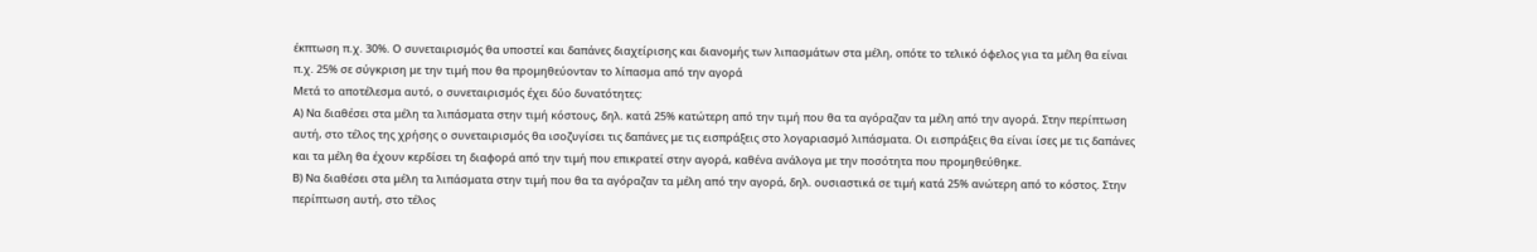έκπτωση π.χ. 30%. Ο συνεταιρισμός θα υποστεί και δαπάνες διαχείρισης και διανομής των λιπασμάτων στα μέλη, οπότε το τελικό όφελος για τα μέλη θα είναι π.χ. 25% σε σύγκριση με την τιμή που θα προμηθεύονταν το λίπασμα από την αγορά
Μετά το αποτέλεσμα αυτό, ο συνεταιρισμός έχει δύο δυνατότητες:
Α) Να διαθέσει στα μέλη τα λιπάσματα στην τιμή κόστους, δηλ. κατά 25% κατώτερη από την τιμή που θα τα αγόραζαν τα μέλη από την αγορά. Στην περίπτωση αυτή, στο τέλος της χρήσης ο συνεταιρισμός θα ισοζυγίσει τις δαπάνες με τις εισπράξεις στο λογαριασμό λιπάσματα. Οι εισπράξεις θα είναι ίσες με τις δαπάνες και τα μέλη θα έχουν κερδίσει τη διαφορά από την τιμή που επικρατεί στην αγορά, καθένα ανάλογα με την ποσότητα που προμηθεύθηκε.
Β) Να διαθέσει στα μέλη τα λιπάσματα στην τιμή που θα τα αγόραζαν τα μέλη από την αγορά, δηλ. ουσιαστικά σε τιμή κατά 25% ανώτερη από το κόστος. Στην περίπτωση αυτή, στο τέλος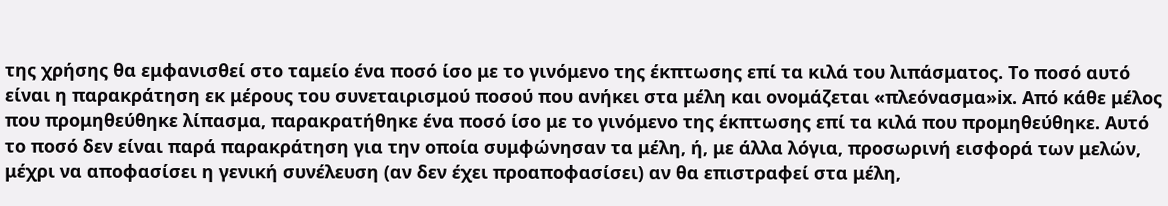της χρήσης θα εμφανισθεί στο ταμείο ένα ποσό ίσο με το γινόμενο της έκπτωσης επί τα κιλά του λιπάσματος. Το ποσό αυτό είναι η παρακράτηση εκ μέρους του συνεταιρισμού ποσού που ανήκει στα μέλη και ονομάζεται «πλεόνασμα»ix. Από κάθε μέλος που προμηθεύθηκε λίπασμα, παρακρατήθηκε ένα ποσό ίσο με το γινόμενο της έκπτωσης επί τα κιλά που προμηθεύθηκε. Αυτό το ποσό δεν είναι παρά παρακράτηση για την οποία συμφώνησαν τα μέλη, ή, με άλλα λόγια, προσωρινή εισφορά των μελών, μέχρι να αποφασίσει η γενική συνέλευση (αν δεν έχει προαποφασίσει) αν θα επιστραφεί στα μέλη,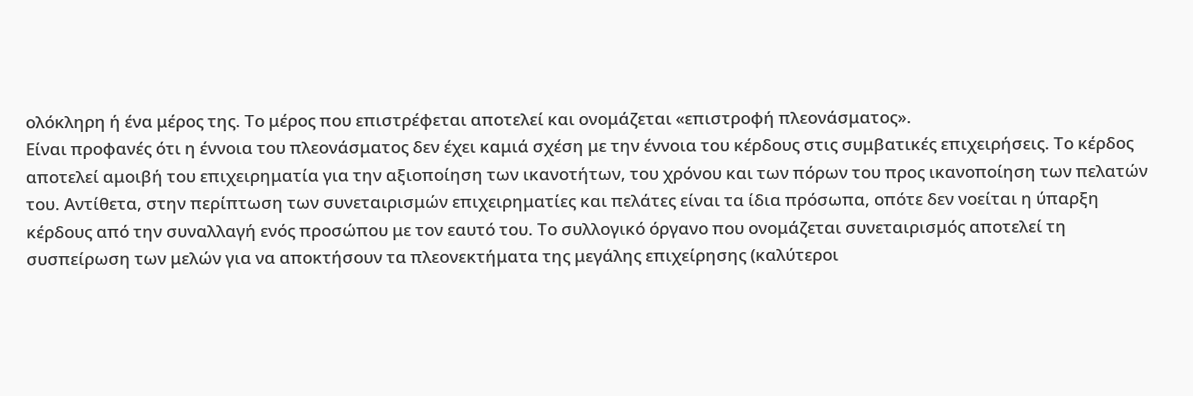ολόκληρη ή ένα μέρος της. Το μέρος που επιστρέφεται αποτελεί και ονομάζεται «επιστροφή πλεονάσματος».
Είναι προφανές ότι η έννοια του πλεονάσματος δεν έχει καμιά σχέση με την έννοια του κέρδους στις συμβατικές επιχειρήσεις. Το κέρδος αποτελεί αμοιβή του επιχειρηματία για την αξιοποίηση των ικανοτήτων, του χρόνου και των πόρων του προς ικανοποίηση των πελατών του. Αντίθετα, στην περίπτωση των συνεταιρισμών επιχειρηματίες και πελάτες είναι τα ίδια πρόσωπα, οπότε δεν νοείται η ύπαρξη κέρδους από την συναλλαγή ενός προσώπου με τον εαυτό του. Το συλλογικό όργανο που ονομάζεται συνεταιρισμός αποτελεί τη συσπείρωση των μελών για να αποκτήσουν τα πλεονεκτήματα της μεγάλης επιχείρησης (καλύτεροι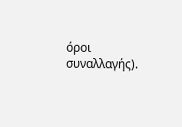όροι συναλλαγής).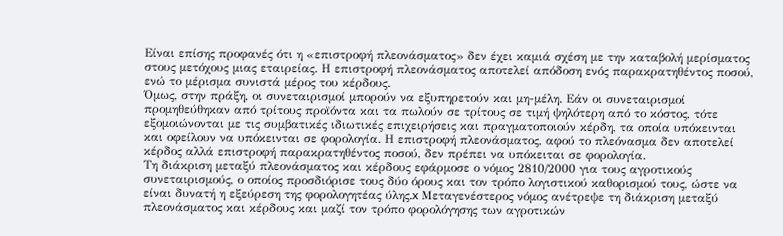Είναι επίσης προφανές ότι η «επιστροφή πλεονάσματος» δεν έχει καμιά σχέση με την καταβολή μερίσματος στους μετόχους μιας εταιρείας. Η επιστροφή πλεονάσματος αποτελεί απόδοση ενός παρακρατηθέντος ποσού, ενώ το μέρισμα συνιστά μέρος του κέρδους.
Όμως, στην πράξη, οι συνεταιρισμοί μπορούν να εξυπηρετούν και μη-μέλη. Εάν οι συνεταιρισμοί προμηθεύθηκαν από τρίτους προϊόντα και τα πωλούν σε τρίτους σε τιμή ψηλότερη από το κόστος, τότε εξομοιώνονται με τις συμβατικές ιδιωτικές επιχειρήσεις και πραγματοποιούν κέρδη, τα οποία υπόκεινται και οφείλουν να υπόκεινται σε φορολογία. Η επιστροφή πλεονάσματος, αφού το πλεόνασμα δεν αποτελεί κέρδος αλλά επιστροφή παρακρατηθέντος ποσού, δεν πρέπει να υπόκειται σε φορολογία.
Τη διάκριση μεταξύ πλεονάσματος και κέρδους εφάρμοσε ο νόμος 2810/2000 για τους αγροτικούς συνεταιρισμούς, ο οποίος προσδιόρισε τους δύο όρους και τον τρόπο λογιστικού καθορισμού τους, ώστε να είναι δυνατή η εξεύρεση της φορολογητέας ύλης.x Μεταγενέστερος νόμος ανέτρεψε τη διάκριση μεταξύ πλεονάσματος και κέρδους και μαζί τον τρόπο φορολόγησης των αγροτικών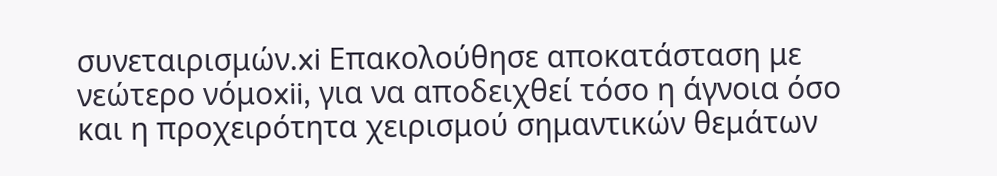συνεταιρισμών.xi Επακολούθησε αποκατάσταση με νεώτερο νόμοxii, για να αποδειχθεί τόσο η άγνοια όσο και η προχειρότητα χειρισμού σημαντικών θεμάτων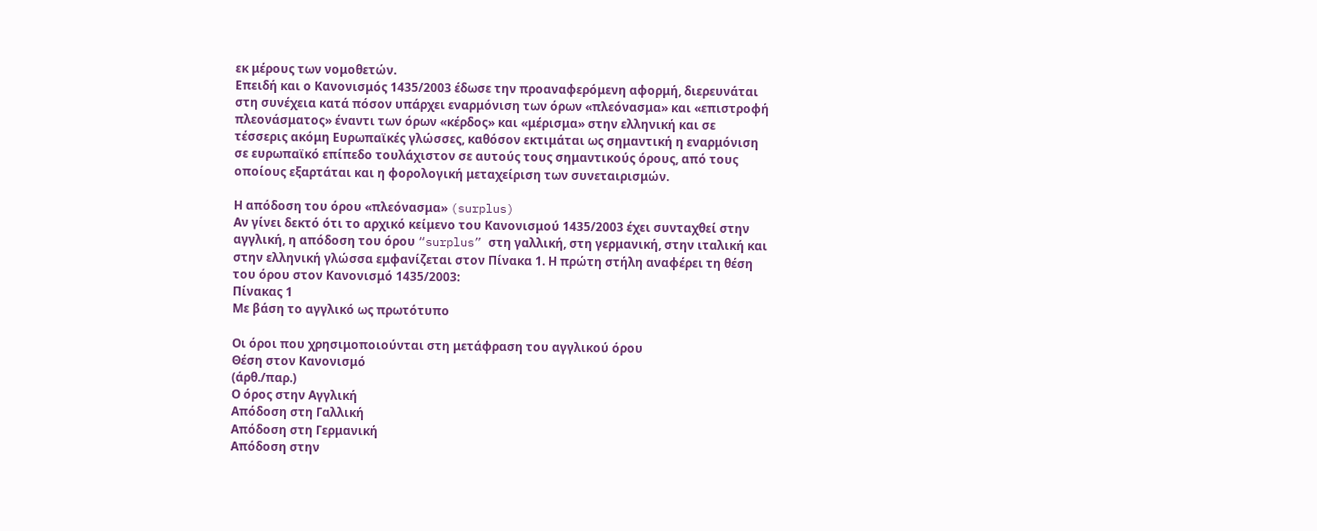εκ μέρους των νομοθετών.
Επειδή και ο Κανονισμός 1435/2003 έδωσε την προαναφερόμενη αφορμή, διερευνάται στη συνέχεια κατά πόσον υπάρχει εναρμόνιση των όρων «πλεόνασμα» και «επιστροφή πλεονάσματος» έναντι των όρων «κέρδος» και «μέρισμα» στην ελληνική και σε τέσσερις ακόμη Ευρωπαϊκές γλώσσες, καθόσον εκτιμάται ως σημαντική η εναρμόνιση σε ευρωπαϊκό επίπεδο τουλάχιστον σε αυτούς τους σημαντικούς όρους, από τους οποίους εξαρτάται και η φορολογική μεταχείριση των συνεταιρισμών.

Η απόδοση του όρου «πλεόνασμα» (surplus)
Αν γίνει δεκτό ότι το αρχικό κείμενο του Κανονισμού 1435/2003 έχει συνταχθεί στην αγγλική, η απόδοση του όρου “surplus” στη γαλλική, στη γερμανική, στην ιταλική και στην ελληνική γλώσσα εμφανίζεται στον Πίνακα 1. Η πρώτη στήλη αναφέρει τη θέση του όρου στον Κανονισμό 1435/2003:
Πίνακας 1
Με βάση το αγγλικό ως πρωτότυπο

Οι όροι που χρησιμοποιούνται στη μετάφραση του αγγλικού όρου
Θέση στον Κανονισμό
(άρθ./παρ.)
Ο όρος στην Αγγλική
Απόδοση στη Γαλλική
Απόδοση στη Γερμανική
Απόδοση στην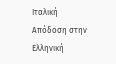Ιταλική
Απόδοση στην Ελληνική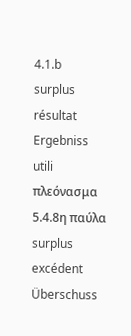4.1.b
surplus
résultat
Ergebniss
utili
πλεόνασμα
5.4.8η παύλα
surplus
excédent
Überschuss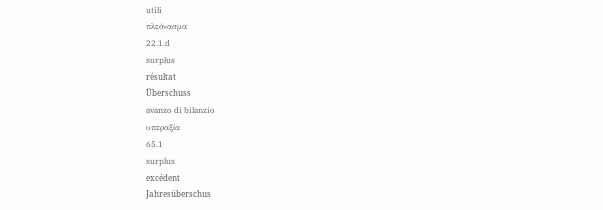utili
πλεόνασμα
22.1.d
surplus
résultat
Überschuss
avanzo di bilanzio
υπεραξία
65.1
surplus
excédent
Jahresüberschus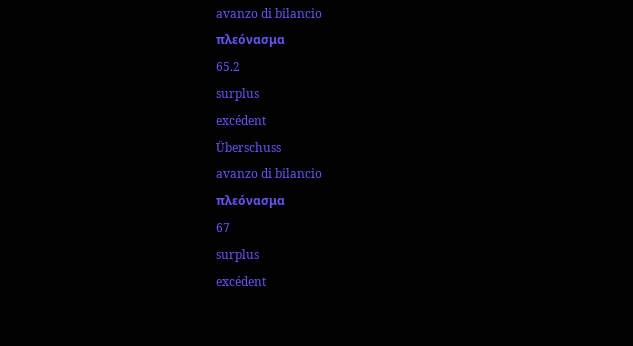avanzo di bilancio
πλεόνασμα
65.2
surplus
excédent
Überschuss
avanzo di bilancio
πλεόνασμα
67
surplus
excédent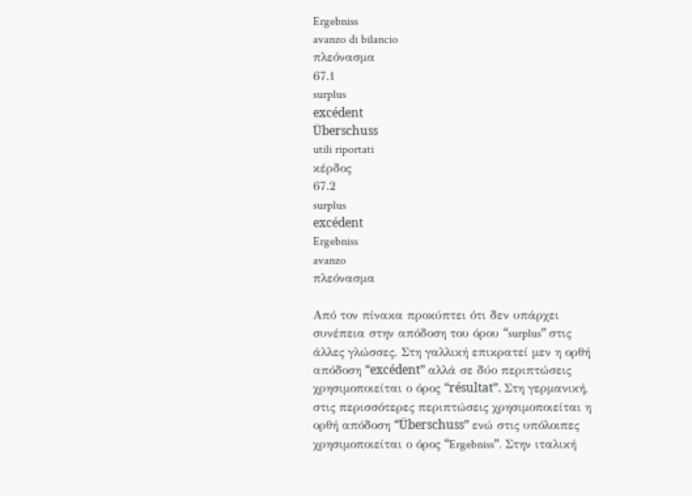Ergebniss
avanzo di bilancio
πλεόνασμα
67.1
surplus
excédent
Überschuss
utili riportati
κέρδος
67.2
surplus
excédent
Ergebniss
avanzo
πλεόνασμα

Από τον πίνακα προκύπτει ότι δεν υπάρχει συνέπεια στην απόδοση του όρου “surplus” στις άλλες γλώσσες. Στη γαλλική επικρατεί μεν η ορθή απόδοση “excédent” αλλά σε δύο περιπτώσεις χρησιμοποιείται ο όρος “résultat”. Στη γερμανική, στις περισσότερες περιπτώσεις χρησιμοποιείται η ορθή απόδοση “Überschuss” ενώ στις υπόλοιπες χρησιμοποιείται ο όρος “Ergebniss”. Στην ιταλική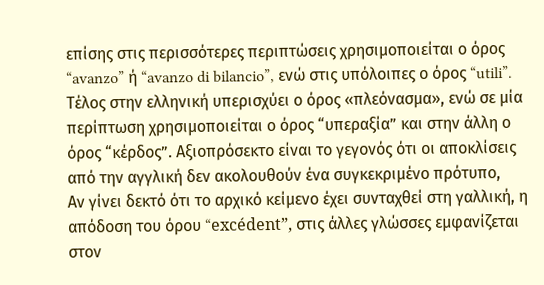επίσης στις περισσότερες περιπτώσεις χρησιμοποιείται ο όρος “avanzo” ή “avanzo di bilancio”, ενώ στις υπόλοιπες ο όρος “utili”. Τέλος στην ελληνική υπερισχύει ο όρος «πλεόνασμα», ενώ σε μία περίπτωση χρησιμοποιείται ο όρος “υπεραξία” και στην άλλη ο όρος “κέρδος”. Αξιοπρόσεκτο είναι το γεγονός ότι οι αποκλίσεις από την αγγλική δεν ακολουθούν ένα συγκεκριμένο πρότυπο,
Αν γίνει δεκτό ότι το αρχικό κείμενο έχει συνταχθεί στη γαλλική, η απόδοση του όρου “excédent”, στις άλλες γλώσσες εμφανίζεται στον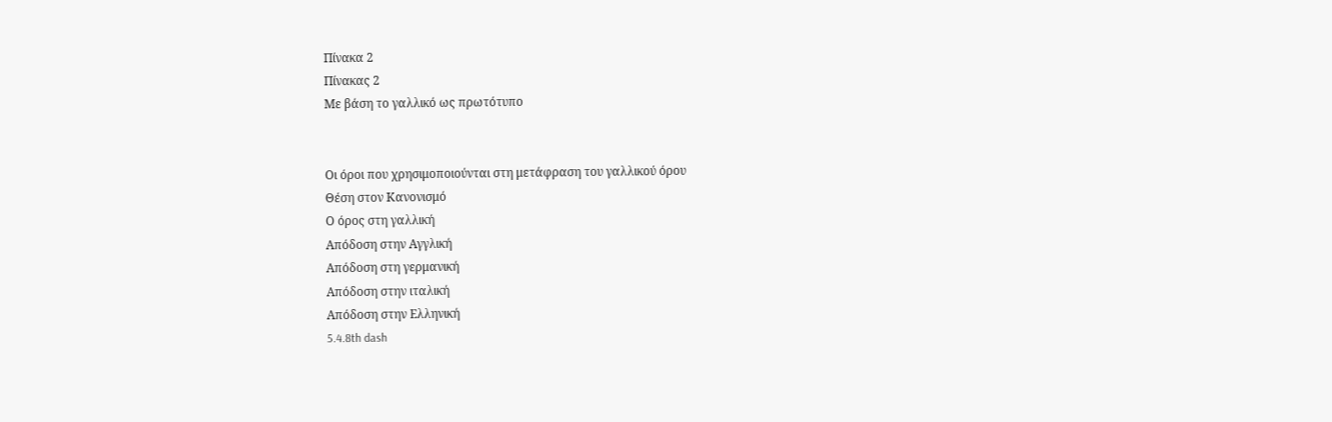Πίνακα 2
Πίνακας 2
Με βάση το γαλλικό ως πρωτότυπο


Οι όροι που χρησιμοποιούνται στη μετάφραση του γαλλικού όρου
Θέση στον Κανονισμό
Ο όρος στη γαλλική
Απόδοση στην Αγγλική
Απόδοση στη γερμανική
Απόδοση στην ιταλική
Απόδοση στην Ελληνική
5.4.8th dash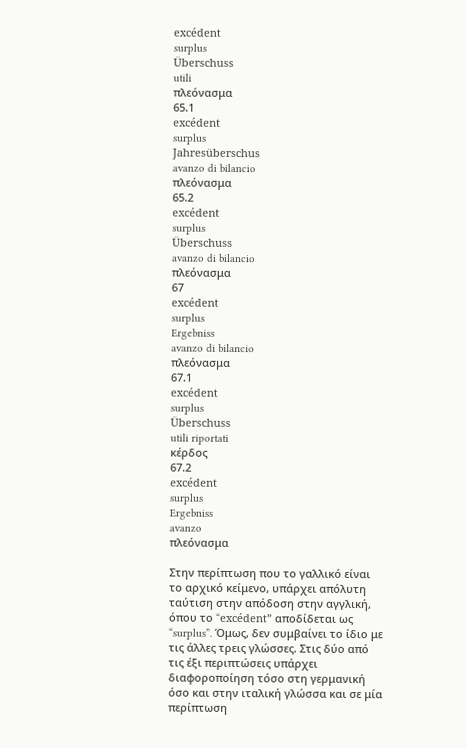excédent
surplus
Überschuss
utili
πλεόνασμα
65.1
excédent
surplus
Jahresüberschus
avanzo di bilancio
πλεόνασμα
65.2
excédent
surplus
Überschuss
avanzo di bilancio
πλεόνασμα
67
excédent
surplus
Ergebniss
avanzo di bilancio
πλεόνασμα
67.1
excédent
surplus
Überschuss
utili riportati
κέρδος
67.2
excédent
surplus
Ergebniss
avanzo
πλεόνασμα

Στην περίπτωση που το γαλλικό είναι το αρχικό κείμενο, υπάρχει απόλυτη ταύτιση στην απόδοση στην αγγλική, όπου το “excédent” αποδίδεται ως “surplus”. Όμως, δεν συμβαίνει το ίδιο με τις άλλες τρεις γλώσσες. Στις δύο από τις έξι περιπτώσεις υπάρχει διαφοροποίηση τόσο στη γερμανική όσο και στην ιταλική γλώσσα και σε μία περίπτωση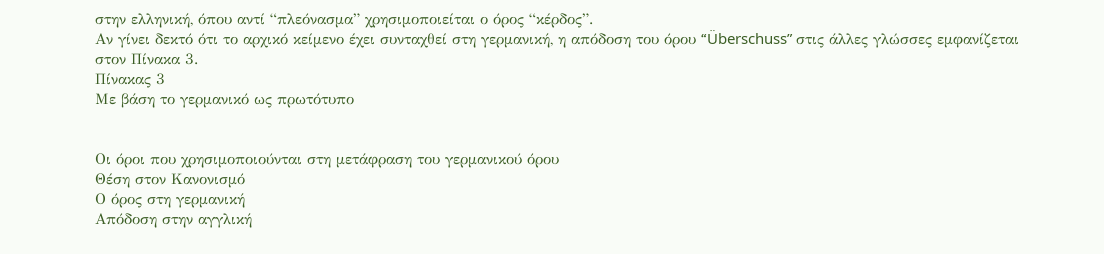στην ελληνική, όπου αντί “πλεόνασμα” χρησιμοποιείται ο όρος “κέρδος”.
Αν γίνει δεκτό ότι το αρχικό κείμενο έχει συνταχθεί στη γερμανική, η απόδοση του όρου “Überschuss” στις άλλες γλώσσες εμφανίζεται στον Πίνακα 3.
Πίνακας 3
Με βάση το γερμανικό ως πρωτότυπο


Οι όροι που χρησιμοποιούνται στη μετάφραση του γερμανικού όρου
Θέση στον Κανονισμό
Ο όρος στη γερμανική
Απόδοση στην αγγλική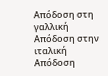Απόδοση στη γαλλική
Απόδοση στην ιταλική
Απόδοση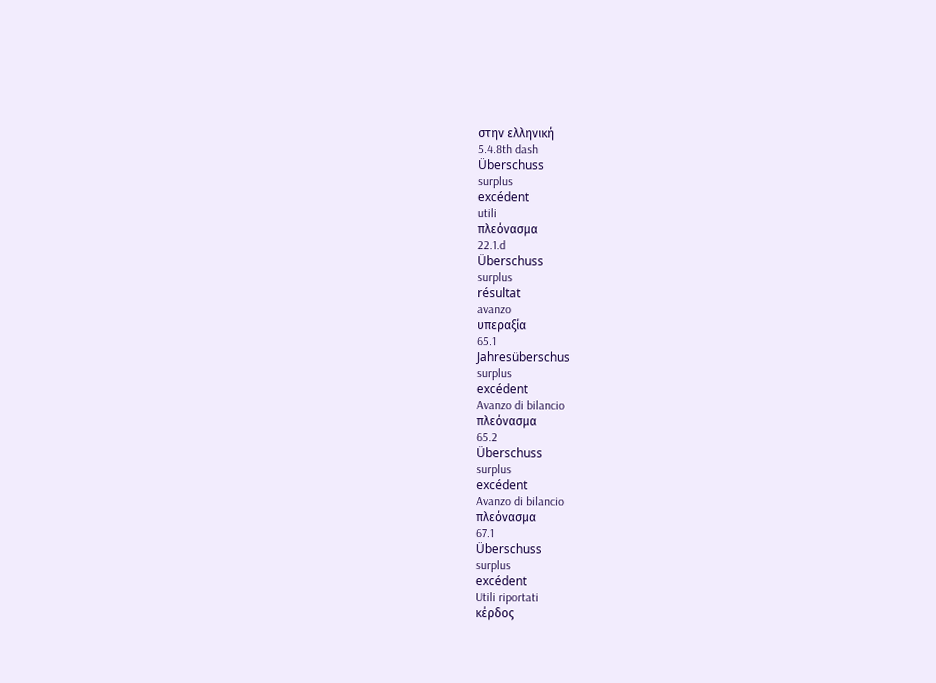στην ελληνική
5.4.8th dash
Überschuss
surplus
excédent
utili
πλεόνασμα
22.1.d
Überschuss
surplus
résultat
avanzo
υπεραξία
65.1
Jahresüberschus
surplus
excédent
Avanzo di bilancio
πλεόνασμα
65.2
Überschuss
surplus
excédent
Avanzo di bilancio
πλεόνασμα
67.1
Überschuss
surplus
excédent
Utili riportati
κέρδος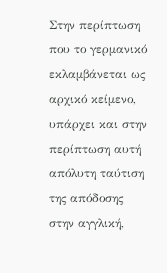Στην περίπτωση που το γερμανικό εκλαμβάνεται ως αρχικό κείμενο, υπάρχει και στην περίπτωση αυτή απόλυτη ταύτιση της απόδοσης στην αγγλική,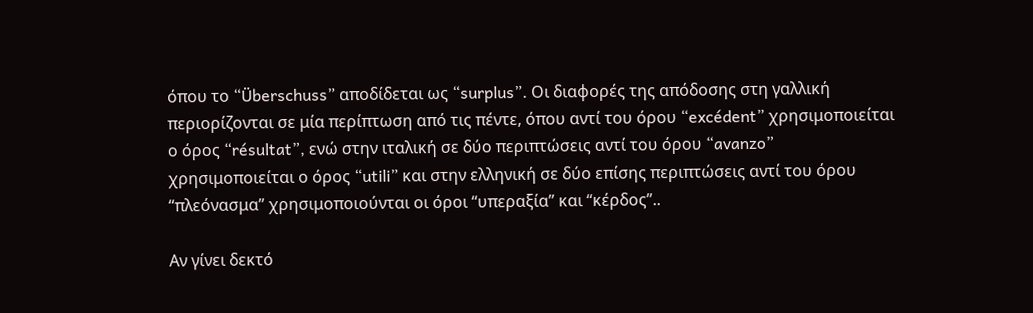όπου το “Überschuss” αποδίδεται ως “surplus”. Οι διαφορές της απόδοσης στη γαλλική περιορίζονται σε μία περίπτωση από τις πέντε, όπου αντί του όρου “excédent” χρησιμοποιείται ο όρος “résultat”, ενώ στην ιταλική σε δύο περιπτώσεις αντί του όρου “avanzo” χρησιμοποιείται ο όρος “utili” και στην ελληνική σε δύο επίσης περιπτώσεις αντί του όρου “πλεόνασμα” χρησιμοποιούνται οι όροι “υπεραξία” και “κέρδος”..

Αν γίνει δεκτό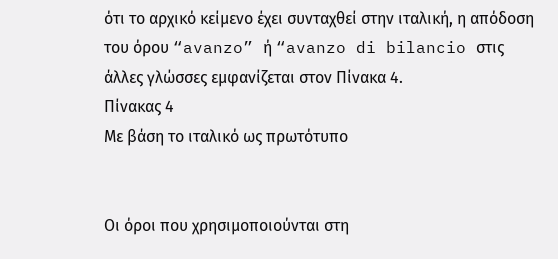ότι το αρχικό κείμενο έχει συνταχθεί στην ιταλική, η απόδοση του όρου “avanzo” ή “avanzo di bilancio στις άλλες γλώσσες εμφανίζεται στον Πίνακα 4.
Πίνακας 4
Με βάση το ιταλικό ως πρωτότυπο


Οι όροι που χρησιμοποιούνται στη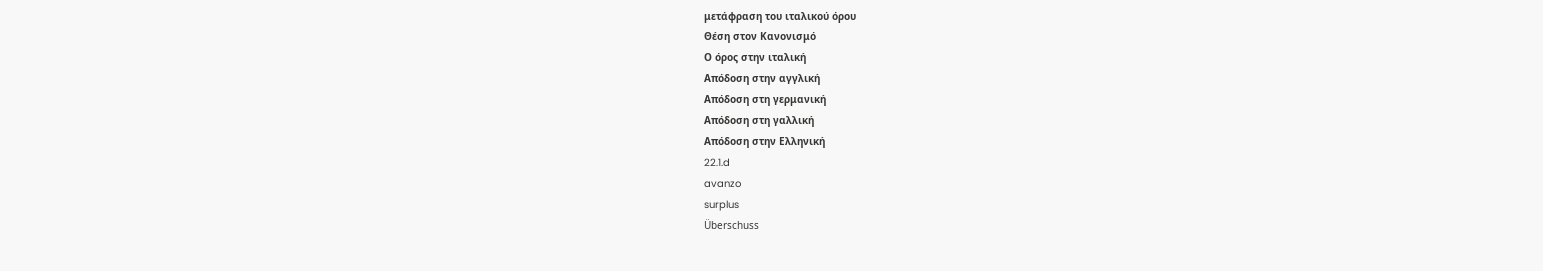μετάφραση του ιταλικού όρου
Θέση στον Κανονισμό
Ο όρος στην ιταλική
Απόδοση στην αγγλική
Απόδοση στη γερμανική
Απόδοση στη γαλλική
Απόδοση στην Ελληνική
22.1.d
avanzo
surplus
Überschuss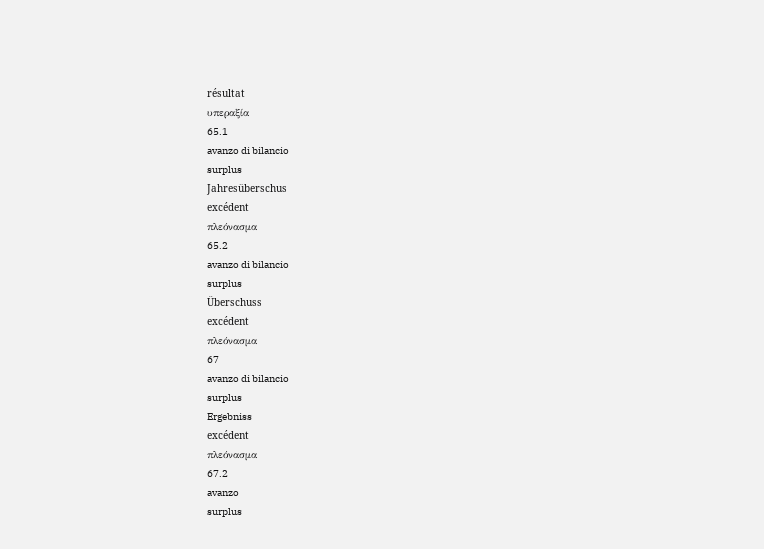résultat
υπεραξία
65.1
avanzo di bilancio
surplus
Jahresüberschus
excédent
πλεόνασμα
65.2
avanzo di bilancio
surplus
Überschuss
excédent
πλεόνασμα
67
avanzo di bilancio
surplus
Ergebniss
excédent
πλεόνασμα
67.2
avanzo
surplus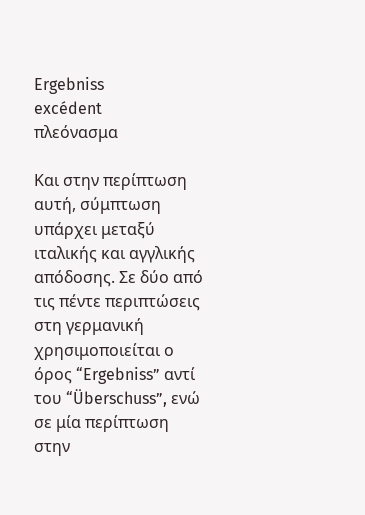Ergebniss
excédent
πλεόνασμα

Και στην περίπτωση αυτή, σύμπτωση υπάρχει μεταξύ ιταλικής και αγγλικής απόδοσης. Σε δύο από τις πέντε περιπτώσεις στη γερμανική χρησιμοποιείται ο όρος “Ergebniss” αντί του “Überschuss”, ενώ σε μία περίπτωση στην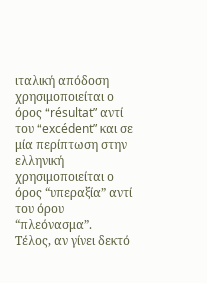ιταλική απόδοση χρησιμοποιείται ο όρος “résultat” αντί του “excédent” και σε μία περίπτωση στην ελληνική χρησιμοποιείται ο όρος “υπεραξία” αντί του όρου “πλεόνασμα”.
Τέλος, αν γίνει δεκτό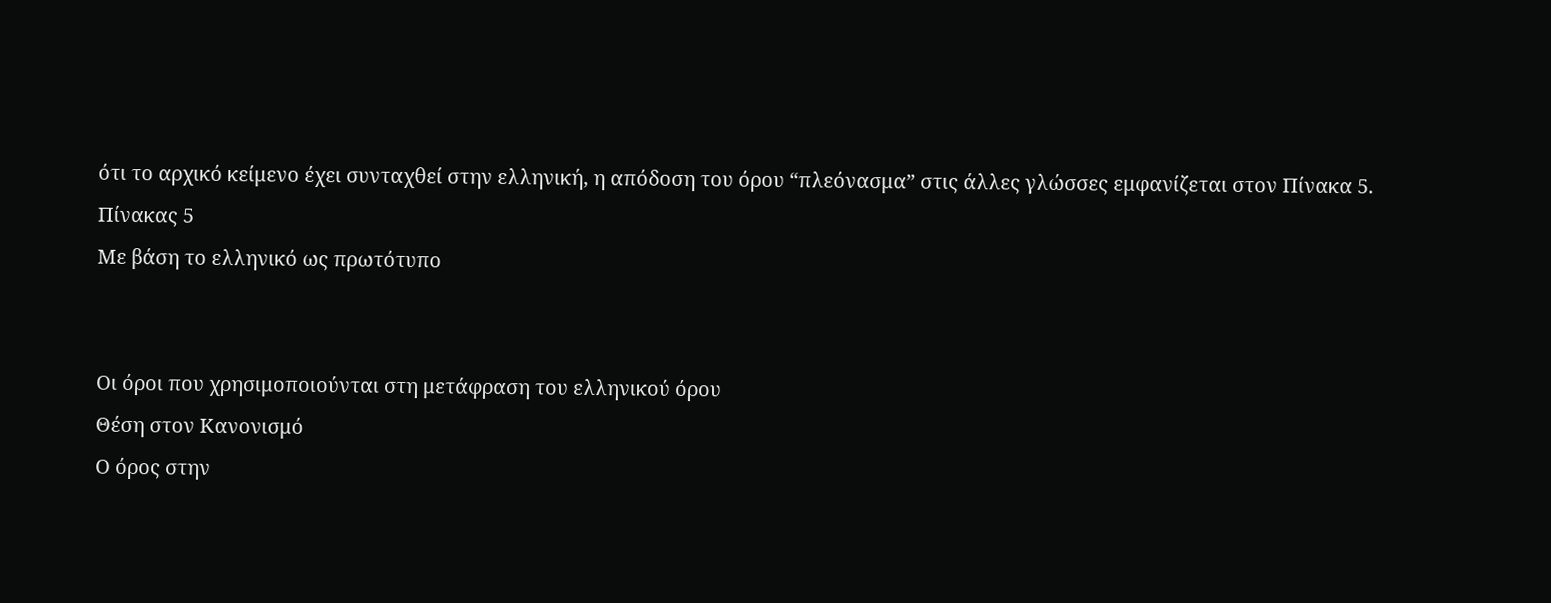ότι το αρχικό κείμενο έχει συνταχθεί στην ελληνική, η απόδοση του όρου “πλεόνασμα” στις άλλες γλώσσες εμφανίζεται στον Πίνακα 5.
Πίνακας 5
Με βάση το ελληνικό ως πρωτότυπο


Οι όροι που χρησιμοποιούνται στη μετάφραση του ελληνικού όρου
Θέση στον Κανονισμό
Ο όρος στην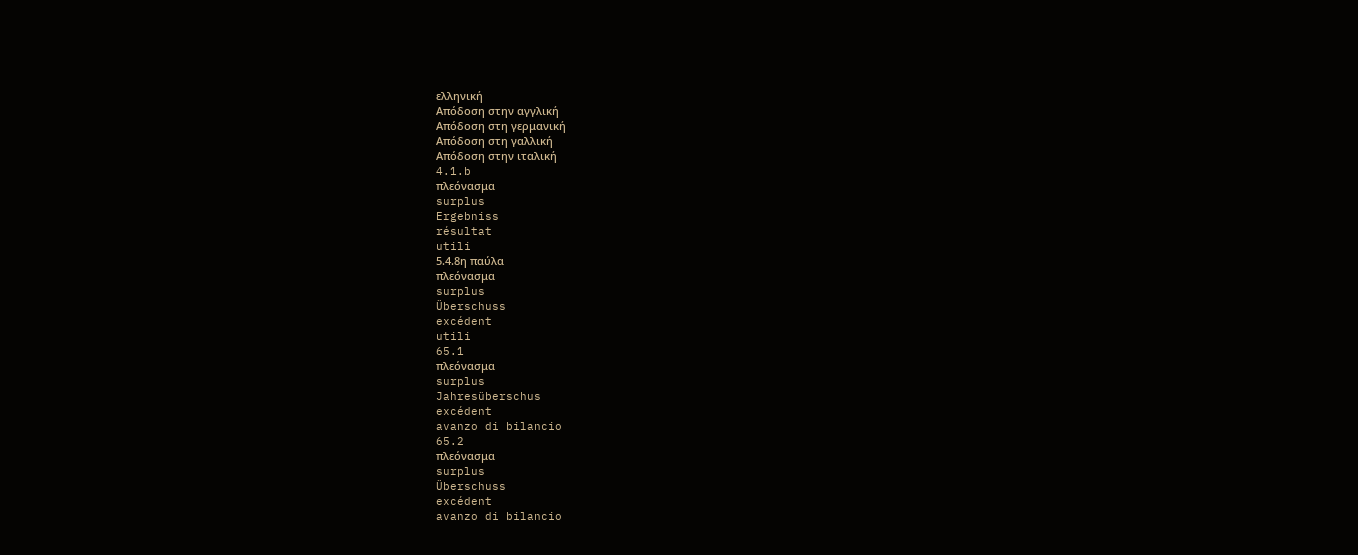ελληνική
Απόδοση στην αγγλική
Απόδοση στη γερμανική
Απόδοση στη γαλλική
Απόδοση στην ιταλική
4.1.b
πλεόνασμα
surplus
Ergebniss
résultat
utili
5.4.8η παύλα
πλεόνασμα
surplus
Überschuss
excédent
utili
65.1
πλεόνασμα
surplus
Jahresüberschus
excédent
avanzo di bilancio
65.2
πλεόνασμα
surplus
Überschuss
excédent
avanzo di bilancio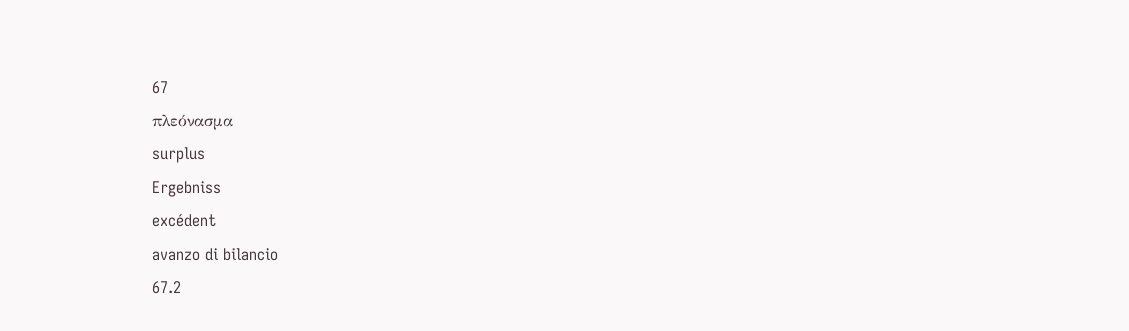67
πλεόνασμα
surplus
Ergebniss
excédent
avanzo di bilancio
67.2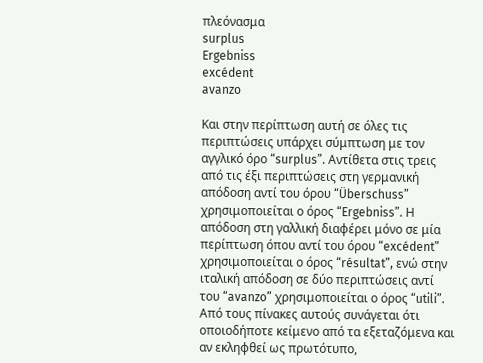πλεόνασμα
surplus
Ergebniss
excédent
avanzo

Και στην περίπτωση αυτή σε όλες τις περιπτώσεις υπάρχει σύμπτωση με τον αγγλικό όρο “surplus”. Αντίθετα στις τρεις από τις έξι περιπτώσεις στη γερμανική απόδοση αντί του όρου “Überschuss” χρησιμοποιείται ο όρος “Ergebniss”. Η απόδοση στη γαλλική διαφέρει μόνο σε μία περίπτωση όπου αντί του όρου “excédent” χρησιμοποιείται ο όρος “résultat”, ενώ στην ιταλική απόδοση σε δύο περιπτώσεις αντί του “avanzo” χρησιμοποιείται ο όρος “utili”.
Από τους πίνακες αυτούς συνάγεται ότι οποιοδήποτε κείμενο από τα εξεταζόμενα και αν εκληφθεί ως πρωτότυπο,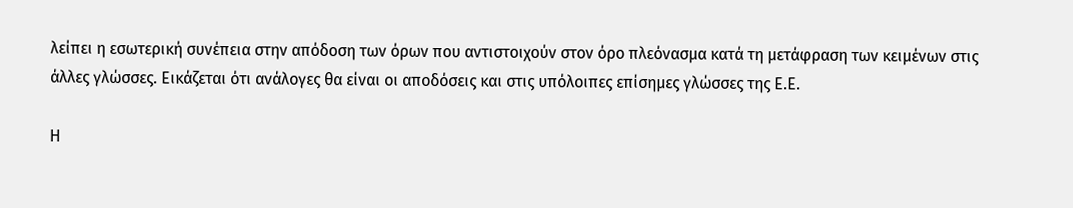λείπει η εσωτερική συνέπεια στην απόδοση των όρων που αντιστοιχούν στον όρο πλεόνασμα κατά τη μετάφραση των κειμένων στις άλλες γλώσσες. Εικάζεται ότι ανάλογες θα είναι οι αποδόσεις και στις υπόλοιπες επίσημες γλώσσες της Ε.Ε.

Η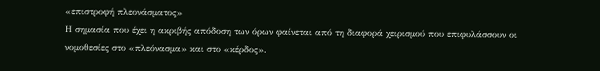«επιστροφή πλεονάσματος»
Η σημασία που έχει η ακριβής απόδοση των όρων φαίνεται από τη διαφορά χειρισμού που επιφυλάσσουν οι νομοθεσίες στο «πλεόνασμα» και στο «κέρδος».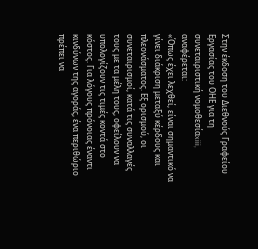Στην έκδοση του Διεθνούς Γραφείου Εργασίας του ΟΗΕ για τη συνεταιριστική νομοθεσίαxiii, αναφέρεται:
«Όπως έχει λεχθεί, είναι σημαντικό να γίνει διάκριση μεταξύ κέρδους και πλεονάσματος. Εξ ορισμού, οι συνεταιρισμοί, κατά τις συναλλαγές τους με τα μέλη τους, οφείλουν να υπολογίζουν τις τιμές κοντά στο κόστος. Για λόγους πρόνοιας έναντι κινδύνων της αγοράς, ένα περιθώριο πρέπει να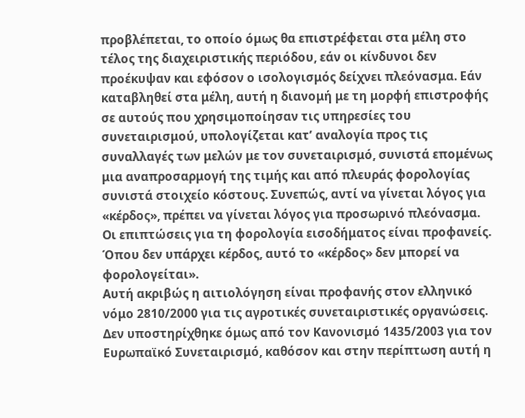προβλέπεται, το οποίο όμως θα επιστρέφεται στα μέλη στο τέλος της διαχειριστικής περιόδου, εάν οι κίνδυνοι δεν προέκυψαν και εφόσον ο ισολογισμός δείχνει πλεόνασμα. Εάν καταβληθεί στα μέλη, αυτή η διανομή με τη μορφή επιστροφής σε αυτούς που χρησιμοποίησαν τις υπηρεσίες του συνεταιρισμού, υπολογίζεται κατ’ αναλογία προς τις συναλλαγές των μελών με τον συνεταιρισμό, συνιστά επομένως μια αναπροσαρμογή της τιμής και από πλευράς φορολογίας συνιστά στοιχείο κόστους. Συνεπώς, αντί να γίνεται λόγος για «κέρδος», πρέπει να γίνεται λόγος για προσωρινό πλεόνασμα. Οι επιπτώσεις για τη φορολογία εισοδήματος είναι προφανείς. Όπου δεν υπάρχει κέρδος, αυτό το «κέρδος» δεν μπορεί να φορολογείται».
Αυτή ακριβώς η αιτιολόγηση είναι προφανής στον ελληνικό νόμο 2810/2000 για τις αγροτικές συνεταιριστικές οργανώσεις. Δεν υποστηρίχθηκε όμως από τον Κανονισμό 1435/2003 για τον Ευρωπαϊκό Συνεταιρισμό, καθόσον και στην περίπτωση αυτή η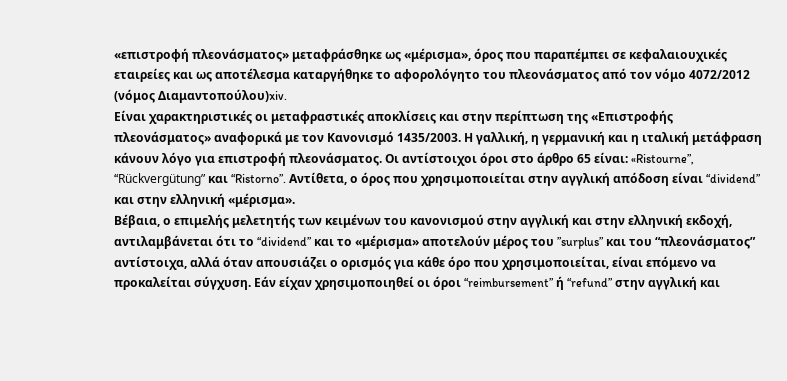«επιστροφή πλεονάσματος» μεταφράσθηκε ως «μέρισμα», όρος που παραπέμπει σε κεφαλαιουχικές εταιρείες και ως αποτέλεσμα καταργήθηκε το αφορολόγητο του πλεονάσματος από τον νόμο 4072/2012 (νόμος Διαμαντοπούλου)xiv.
Είναι χαρακτηριστικές οι μεταφραστικές αποκλίσεις και στην περίπτωση της «Επιστροφής πλεονάσματος» αναφορικά με τον Κανονισμό 1435/2003. Η γαλλική, η γερμανική και η ιταλική μετάφραση κάνουν λόγο για επιστροφή πλεονάσματος. Οι αντίστοιχοι όροι στο άρθρο 65 είναι: «Ristourne”, “Rückvergütung” και “Ristorno”. Αντίθετα, ο όρος που χρησιμοποιείται στην αγγλική απόδοση είναι “dividend” και στην ελληνική «μέρισμα».
Βέβαια, ο επιμελής μελετητής των κειμένων του κανονισμού στην αγγλική και στην ελληνική εκδοχή, αντιλαμβάνεται ότι το “dividend” και το «μέρισμα» αποτελούν μέρος του ”surplus” και του “πλεονάσματος” αντίστοιχα, αλλά όταν απουσιάζει ο ορισμός για κάθε όρο που χρησιμοποιείται, είναι επόμενο να προκαλείται σύγχυση. Εάν είχαν χρησιμοποιηθεί οι όροι “reimbursement” ή “refund” στην αγγλική και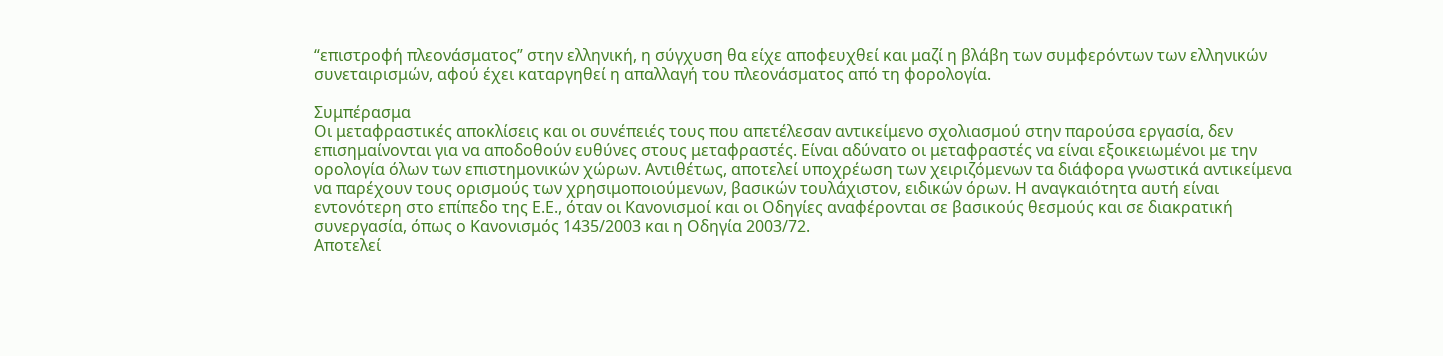“επιστροφή πλεονάσματος” στην ελληνική, η σύγχυση θα είχε αποφευχθεί και μαζί η βλάβη των συμφερόντων των ελληνικών συνεταιρισμών, αφού έχει καταργηθεί η απαλλαγή του πλεονάσματος από τη φορολογία.

Συμπέρασμα
Οι μεταφραστικές αποκλίσεις και οι συνέπειές τους που απετέλεσαν αντικείμενο σχολιασμού στην παρούσα εργασία, δεν επισημαίνονται για να αποδοθούν ευθύνες στους μεταφραστές. Είναι αδύνατο οι μεταφραστές να είναι εξοικειωμένοι με την ορολογία όλων των επιστημονικών χώρων. Αντιθέτως, αποτελεί υποχρέωση των χειριζόμενων τα διάφορα γνωστικά αντικείμενα να παρέχουν τους ορισμούς των χρησιμοποιούμενων, βασικών τουλάχιστον, ειδικών όρων. Η αναγκαιότητα αυτή είναι εντονότερη στο επίπεδο της Ε.Ε., όταν οι Κανονισμοί και οι Οδηγίες αναφέρονται σε βασικούς θεσμούς και σε διακρατική συνεργασία, όπως ο Κανονισμός 1435/2003 και η Οδηγία 2003/72.
Αποτελεί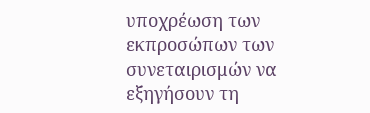υποχρέωση των εκπροσώπων των συνεταιρισμών να εξηγήσουν τη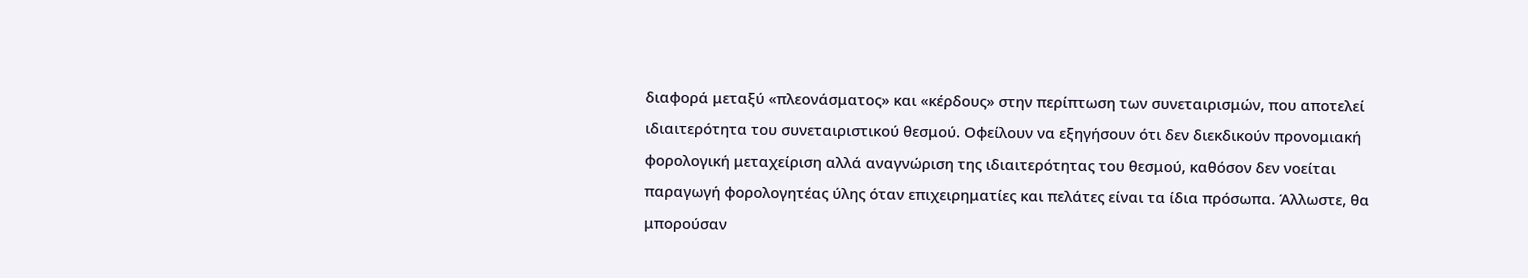διαφορά μεταξύ «πλεονάσματος» και «κέρδους» στην περίπτωση των συνεταιρισμών, που αποτελεί ιδιαιτερότητα του συνεταιριστικού θεσμού. Οφείλουν να εξηγήσουν ότι δεν διεκδικούν προνομιακή φορολογική μεταχείριση αλλά αναγνώριση της ιδιαιτερότητας του θεσμού, καθόσον δεν νοείται παραγωγή φορολογητέας ύλης όταν επιχειρηματίες και πελάτες είναι τα ίδια πρόσωπα. Άλλωστε, θα μπορούσαν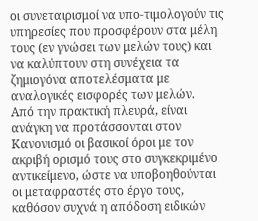οι συνεταιρισμοί να υπο-τιμολογούν τις υπηρεσίες που προσφέρουν στα μέλη τους (εν γνώσει των μελών τους) και να καλύπτουν στη συνέχεια τα ζημιογόνα αποτελέσματα με αναλογικές εισφορές των μελών.
Από την πρακτική πλευρά, είναι ανάγκη να προτάσσονται στον Κανονισμό οι βασικοί όροι με τον ακριβή ορισμό τους στο συγκεκριμένο αντικείμενο, ώστε να υποβοηθούνται οι μεταφραστές στο έργο τους, καθόσον συχνά η απόδοση ειδικών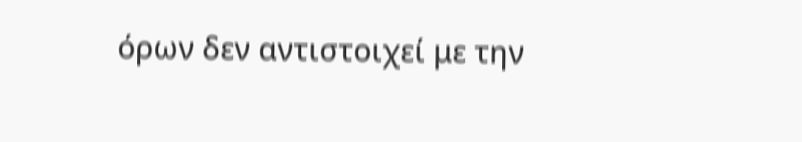όρων δεν αντιστοιχεί με την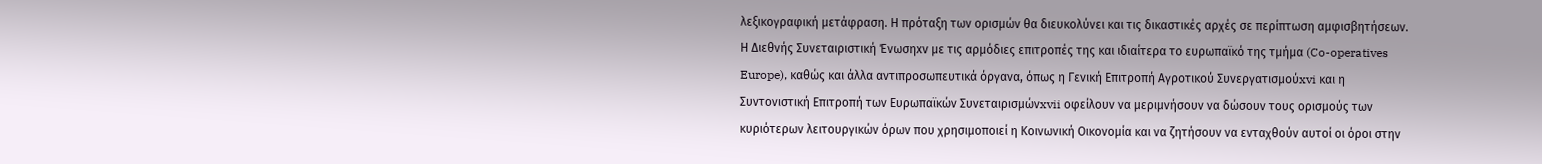λεξικογραφική μετάφραση. Η πρόταξη των ορισμών θα διευκολύνει και τις δικαστικές αρχές σε περίπτωση αμφισβητήσεων.
Η Διεθνής Συνεταιριστική Ένωσηxv με τις αρμόδιες επιτροπές της και ιδιαίτερα το ευρωπαϊκό της τμήμα (Co-operatives Europe), καθώς και άλλα αντιπροσωπευτικά όργανα, όπως η Γενική Επιτροπή Αγροτικού Συνεργατισμούxvi και η Συντονιστική Επιτροπή των Ευρωπαϊκών Συνεταιρισμώνxvii οφείλουν να μεριμνήσουν να δώσουν τους ορισμούς των κυριότερων λειτουργικών όρων που χρησιμοποιεί η Κοινωνική Οικονομία και να ζητήσουν να ενταχθούν αυτοί οι όροι στην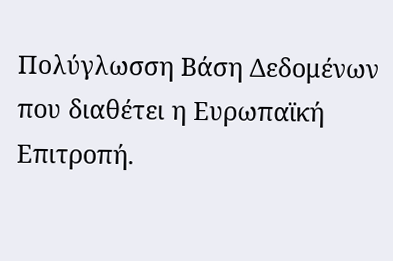Πολύγλωσση Βάση Δεδομένων που διαθέτει η Ευρωπαϊκή Επιτροπή.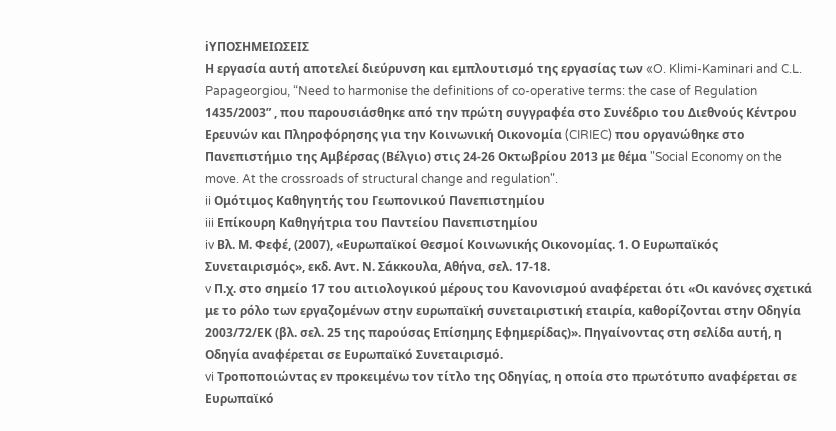iΥΠΟΣΗΜΕΙΩΣΕΙΣ
Η εργασία αυτή αποτελεί διεύρυνση και εμπλουτισμό της εργασίας των «O. Klimi-Kaminari and C.L. Papageorgiou, “Need to harmonise the definitions of co-operative terms: the case of Regulation 1435/2003” , που παρουσιάσθηκε από την πρώτη συγγραφέα στο Συνέδριο του Διεθνούς Κέντρου Ερευνών και Πληροφόρησης για την Κοινωνική Οικονομία (CIRIEC) που οργανώθηκε στο Πανεπιστήμιο της Αμβέρσας (Βέλγιο) στις 24-26 Οκτωβρίου 2013 με θέμα "Social Economy on the move. At the crossroads of structural change and regulation".
ii Ομότιμος Καθηγητής του Γεωπονικού Πανεπιστημίου
iii Επίκουρη Καθηγήτρια του Παντείου Πανεπιστημίου
iv Βλ. Μ. Φεφέ, (2007), «Ευρωπαϊκοί Θεσμοί Κοινωνικής Οικονομίας. 1. Ο Ευρωπαϊκός Συνεταιρισμός», εκδ. Αντ. Ν. Σάκκουλα, Αθήνα, σελ. 17-18.
v Π.χ. στο σημείο 17 του αιτιολογικού μέρους του Κανονισμού αναφέρεται ότι «Οι κανόνες σχετικά με το ρόλο των εργαζομένων στην ευρωπαϊκή συνεταιριστική εταιρία, καθορίζονται στην Οδηγία 2003/72/ΕΚ (βλ. σελ. 25 της παρούσας Επίσημης Εφημερίδας)». Πηγαίνοντας στη σελίδα αυτή, η Οδηγία αναφέρεται σε Ευρωπαϊκό Συνεταιρισμό.
vi Τροποποιώντας εν προκειμένω τον τίτλο της Οδηγίας, η οποία στο πρωτότυπο αναφέρεται σε Ευρωπαϊκό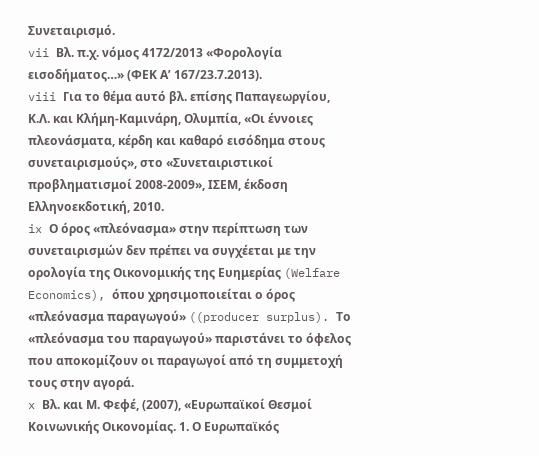Συνεταιρισμό.
vii Βλ. π.χ. νόμος 4172/2013 «Φορολογία εισοδήματος…» (ΦΕΚ Α’ 167/23.7.2013).
viii Για το θέμα αυτό βλ. επίσης Παπαγεωργίου, Κ.Λ. και Κλήμη-Καμινάρη, Ολυμπία, «Οι έννοιες πλεονάσματα, κέρδη και καθαρό εισόδημα στους συνεταιρισμούς», στο «Συνεταιριστικοί προβληματισμοί 2008-2009», ΙΣΕΜ, έκδοση Ελληνοεκδοτική, 2010.
ix Ο όρος «πλεόνασμα» στην περίπτωση των συνεταιρισμών δεν πρέπει να συγχέεται με την ορολογία της Οικονομικής της Ευημερίας (Welfare Economics), όπου χρησιμοποιείται ο όρος «πλεόνασμα παραγωγού» ((producer surplus). Το «πλεόνασμα του παραγωγού» παριστάνει το όφελος που αποκομίζουν οι παραγωγοί από τη συμμετοχή τους στην αγορά.
x Βλ. και Μ. Φεφέ, (2007), «Ευρωπαϊκοί Θεσμοί Κοινωνικής Οικονομίας. 1. Ο Ευρωπαϊκός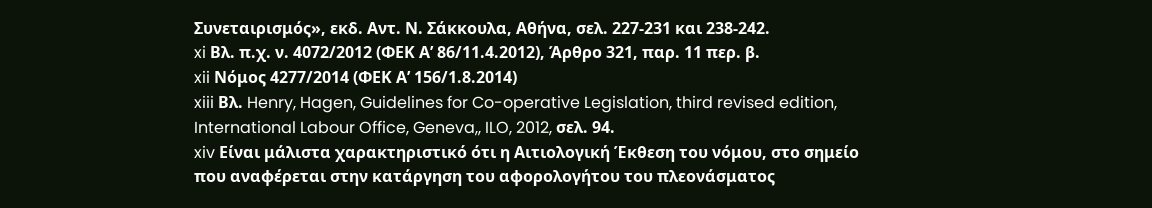Συνεταιρισμός», εκδ. Αντ. Ν. Σάκκουλα, Αθήνα, σελ. 227-231 και 238-242.
xi Βλ. π.χ. ν. 4072/2012 (ΦΕΚ Α’ 86/11.4.2012), Άρθρο 321, παρ. 11 περ. β.
xii Νόμος 4277/2014 (ΦΕΚ Α’ 156/1.8.2014)
xiii Βλ. Henry, Hagen, Guidelines for Co-operative Legislation, third revised edition, International Labour Office, Geneva,, ILO, 2012, σελ. 94.
xiv Είναι μάλιστα χαρακτηριστικό ότι η Αιτιολογική Έκθεση του νόμου, στο σημείο που αναφέρεται στην κατάργηση του αφορολογήτου του πλεονάσματος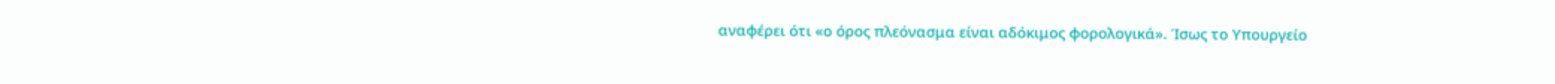αναφέρει ότι «ο όρος πλεόνασμα είναι αδόκιμος φορολογικά». Ίσως το Υπουργείο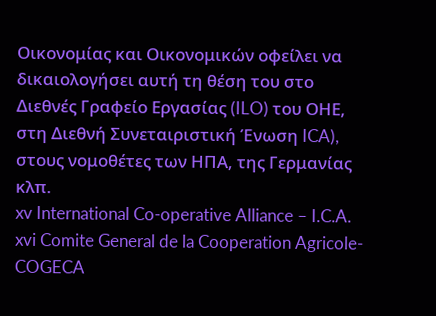Οικονομίας και Οικονομικών οφείλει να δικαιολογήσει αυτή τη θέση του στο Διεθνές Γραφείο Εργασίας (ILO) του ΟΗΕ, στη Διεθνή Συνεταιριστική Ένωση ICA), στους νομοθέτες των ΗΠΑ, της Γερμανίας κλπ.
xv International Co-operative Alliance – I.C.A.
xvi Comite General de la Cooperation Agricole- COGECA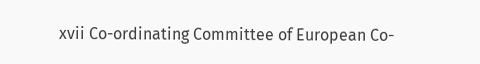xvii Co-ordinating Committee of European Co-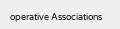operative Associations